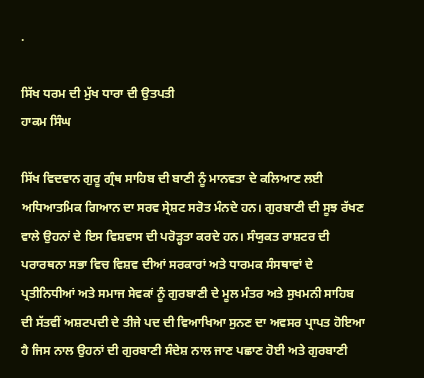.

ਸਿੱਖ ਧਰਮ ਦੀ ਮੁੱਖ ਧਾਰਾ ਦੀ ਉਤਪਤੀ
ਹਾਕਮ ਸਿੰਘ

ਸਿੱਖ ਵਿਦਵਾਨ ਗੁਰੂ ਗ੍ਰੰਥ ਸਾਹਿਬ ਦੀ ਬਾਣੀ ਨੂੰ ਮਾਨਵਤਾ ਦੇ ਕਲਿਆਣ ਲਈ ਅਧਿਆਤਮਿਕ ਗਿਆਨ ਦਾ ਸਰਵ ਸ੍ਰੇਸ਼ਟ ਸਰੋਤ ਮੰਨਦੇ ਹਨ। ਗੁਰਬਾਣੀ ਦੀ ਸੂਝ ਰੱਖਣ ਵਾਲੇ ਉਹਨਾਂ ਦੇ ਇਸ ਵਿਸ਼ਵਾਸ ਦੀ ਪਰੋੜ੍ਹਤਾ ਕਰਦੇ ਹਨ। ਸੰਯੁਕਤ ਰਾਸ਼ਟਰ ਦੀ ਪਰਾਰਥਨਾ ਸਭਾ ਵਿਚ ਵਿਸ਼ਵ ਦੀਆਂ ਸਰਕਾਰਾਂ ਅਤੇ ਧਾਰਮਕ ਸੰਸਥਾਵਾਂ ਦੇ ਪ੍ਰਤੀਨਿਧੀਆਂ ਅਤੇ ਸਮਾਜ ਸੇਵਕਾਂ ਨੂੰ ਗੁਰਬਾਣੀ ਦੇ ਮੂਲ ਮੰਤਰ ਅਤੇ ਸੁਖਮਨੀ ਸਾਹਿਬ ਦੀ ਸੱਤਵੀਂ ਅਸ਼ਟਪਦੀ ਦੇ ਤੀਜੇ ਪਦ ਦੀ ਵਿਆਖਿਆ ਸੁਨਣ ਦਾ ਅਵਸਰ ਪ੍ਰਾਪਤ ਹੋਇਆ ਹੈ ਜਿਸ ਨਾਲ ਉਹਨਾਂ ਦੀ ਗੁਰਬਾਣੀ ਸੰਦੇਸ਼ ਨਾਲ ਜਾਣ ਪਛਾਣ ਹੋਈ ਅਤੇ ਗੁਰਬਾਣੀ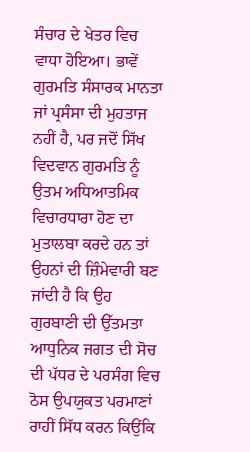ਸੰਚਾਰ ਦੇ ਖੇਤਰ ਵਿਚ ਵਾਧਾ ਹੋਇਆ। ਭਾਵੇਂ ਗੁਰਮਤਿ ਸੰਸਾਰਕ ਮਾਨਤਾ ਜਾਂ ਪ੍ਰਸੰਸਾ ਦੀ ਮੁਹਤਾਜ ਨਹੀਂ ਹੈ, ਪਰ ਜਦੋਂ ਸਿੱਖ ਵਿਦਵਾਨ ਗੁਰਮਤਿ ਨੂੰ ਉਤਮ ਅਧਿਆਤਮਿਕ ਵਿਚਾਰਧਾਰਾ ਹੋਣ ਦਾ ਮੁਤਾਲਬਾ ਕਰਦੇ ਹਨ ਤਾਂ ਉਹਨਾਂ ਦੀ ਜ਼ਿੰਮੇਵਾਰੀ ਬਣ ਜਾਂਦੀ ਹੈ ਕਿ ਉਹ ਗੁਰਬਾਣੀ ਦੀ ਉੱਤਮਤਾ ਆਧੁਨਿਕ ਜਗਤ ਦੀ ਸੋਚ ਦੀ ਪੱਧਰ ਦੇ ਪਰਸੰਗ ਵਿਚ ਠੋਸ ਉਪਯੁਕਤ ਪਰਮਾਣਾਂ ਰਾਹੀਂ ਸਿੱਧ ਕਰਨ ਕਿਉਂਕਿ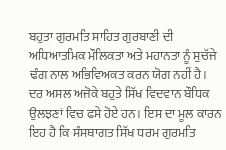ਬਹੁਤਾ ਗੁਰਮਤਿ ਸਾਹਿਤ ਗੁਰਬਾਣੀ ਦੀ ਅਧਿਆਤਮਿਕ ਮੌਲਿਕਤਾ ਅਤੇ ਮਹਾਨਤਾ ਨੂੰ ਸੁਚੱਜੇ ਢੰਗ ਨਾਲ ਅਭਿਵਿਅਕਤ ਕਰਨ ਯੋਗ ਨਹੀਂ ਹੈ। ਦਰ ਅਸਲ ਅਜੋਕੇ ਬਹੁਤੇ ਸਿੱਖ ਵਿਦਵਾਨ ਬੌਧਿਕ ਉਲਝਣਾਂ ਵਿਚ ਫਸੇ ਹੋਏ ਹਨ। ਇਸ ਦਾ ਮੂਲ ਕਾਰਨ ਇਹ ਹੈ ਕਿ ਸੰਸਥਾਗਤ ਸਿੱਖ ਧਰਮ ਗੁਰਮਤਿ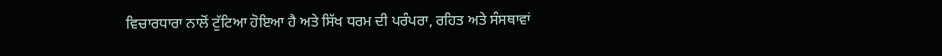ਵਿਚਾਰਧਾਰਾ ਨਾਲੋਂ ਟੁੱਟਿਆ ਹੋਇਆ ਹੈ ਅਤੇ ਸਿੱਖ ਧਰਮ ਦੀ ਪਰੰਪਰਾ, ਰਹਿਤ ਅਤੇ ਸੰਸਥਾਵਾਂ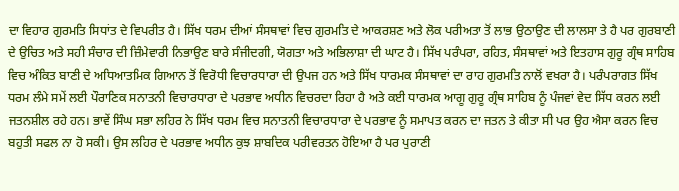ਦਾ ਵਿਹਾਰ ਗੁਰਮਤਿ ਸਿਧਾਂਤ ਦੇ ਵਿਪਰੀਤ ਹੈ। ਸਿੱਖ ਧਰਮ ਦੀਆਂ ਸੰਸਥਾਵਾਂ ਵਿਚ ਗੁਰਮਤਿ ਦੇ ਆਕਰਸ਼ਣ ਅਤੇ ਲੋਕ ਪਰੀਅਤਾ ਤੋਂ ਲਾਭ ਉਠਾਉਣ ਦੀ ਲਾਲਸਾ ਤੇ ਹੈ ਪਰ ਗੁਰਬਾਣੀ ਦੇ ਉਚਿਤ ਅਤੇ ਸਹੀ ਸੰਚਾਰ ਦੀ ਜ਼ਿੰਮੇਵਾਰੀ ਨਿਭਾਉਣ ਬਾਰੇ ਸੰਜੀਦਗੀ, ਯੋਗਤਾ ਅਤੇ ਅਭਿਲਾਸ਼ਾ ਦੀ ਘਾਟ ਹੈ। ਸਿੱਖ ਪਰੰਪਰਾ, ਰਹਿਤ, ਸੰਸਥਾਵਾਂ ਅਤੇ ਇਤਹਾਸ ਗੁਰੂ ਗ੍ਰੰਥ ਸਾਹਿਬ ਵਿਚ ਅੰਕਿਤ ਬਾਣੀ ਦੇ ਅਧਿਆਤਮਿਕ ਗਿਆਨ ਤੋਂ ਵਿਰੋਧੀ ਵਿਚਾਰਧਾਰਾ ਦੀ ਉਪਜ ਹਨ ਅਤੇ ਸਿੱਖ ਧਾਰਮਕ ਸੰਸਥਾਵਾਂ ਦਾ ਰਾਹ ਗੁਰਮਤਿ ਨਾਲੋਂ ਵਖਰਾ ਹੈ। ਪਰੰਪਰਾਗਤ ਸਿੱਖ ਧਰਮ ਲੰਮੇ ਸਮੇਂ ਲਈ ਪੌਰਾਣਿਕ ਸਨਾਤਨੀ ਵਿਚਾਰਧਾਰਾ ਦੇ ਪਰਭਾਵ ਅਧੀਨ ਵਿਚਰਦਾ ਰਿਹਾ ਹੈ ਅਤੇ ਕਈ ਧਾਰਮਕ ਆਗੂ ਗੁਰੂ ਗ੍ਰੰਥ ਸਾਹਿਬ ਨੂੰ ਪੰਜਵਾਂ ਵੇਦ ਸਿੱਧ ਕਰਨ ਲਈ ਜਤਨਸ਼ੀਲ ਰਹੇ ਹਨ। ਭਾਵੇਂ ਸਿੰਘ ਸਭਾ ਲਹਿਰ ਨੇ ਸਿੱਖ ਧਰਮ ਵਿਚ ਸਨਾਤਨੀ ਵਿਚਾਰਧਾਰਾ ਦੇ ਪਰਭਾਵ ਨੂੰ ਸਮਾਪਤ ਕਰਨ ਦਾ ਜਤਨ ਤੇ ਕੀਤਾ ਸੀ ਪਰ ਉਹ ਐਸਾ ਕਰਨ ਵਿਚ ਬਹੁਤੀ ਸਫਲ ਨਾ ਹੋ ਸਕੀ। ਉਸ ਲਹਿਰ ਦੇ ਪਰਭਾਵ ਅਧੀਨ ਕੁਝ ਸ਼ਾਬਦਿਕ ਪਰੀਵਰਤਨ ਹੋਇਆ ਹੈ ਪਰ ਪੁਰਾਣੀ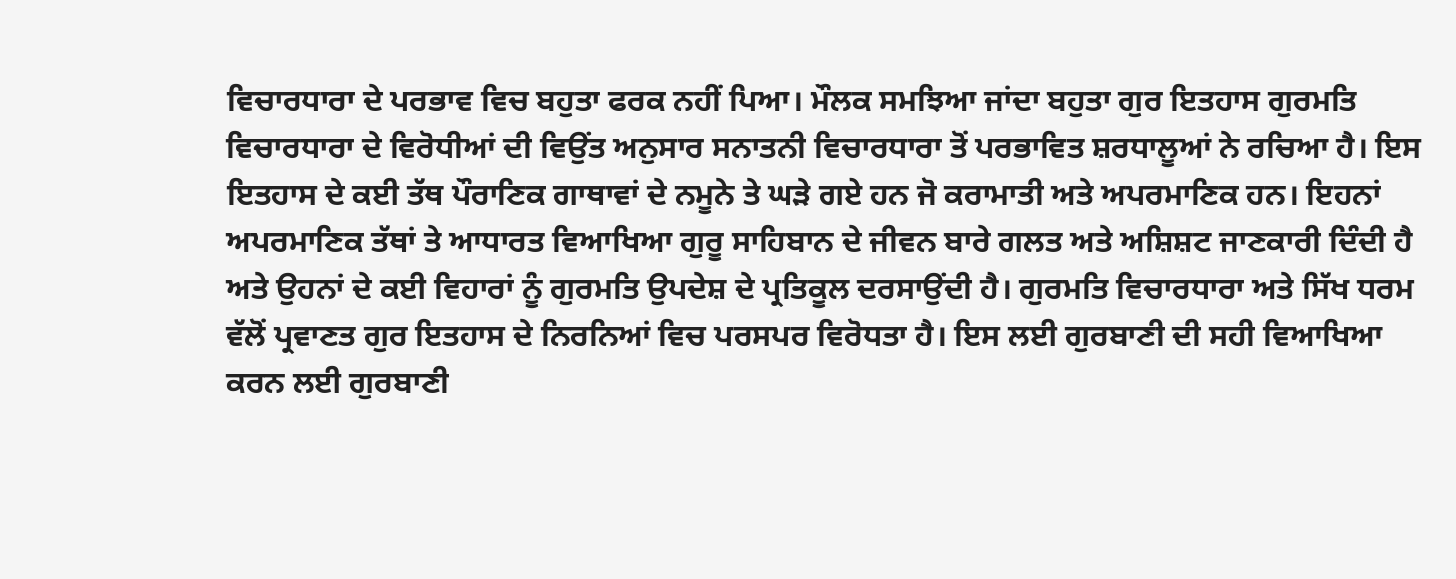ਵਿਚਾਰਧਾਰਾ ਦੇ ਪਰਭਾਵ ਵਿਚ ਬਹੁਤਾ ਫਰਕ ਨਹੀਂ ਪਿਆ। ਮੌਲਕ ਸਮਝਿਆ ਜਾਂਦਾ ਬਹੁਤਾ ਗੁਰ ਇਤਹਾਸ ਗੁਰਮਤਿ ਵਿਚਾਰਧਾਰਾ ਦੇ ਵਿਰੋਧੀਆਂ ਦੀ ਵਿਉਂਤ ਅਨੁਸਾਰ ਸਨਾਤਨੀ ਵਿਚਾਰਧਾਰਾ ਤੋਂ ਪਰਭਾਵਿਤ ਸ਼ਰਧਾਲੂਆਂ ਨੇ ਰਚਿਆ ਹੈ। ਇਸ ਇਤਹਾਸ ਦੇ ਕਈ ਤੱਥ ਪੌਰਾਣਿਕ ਗਾਥਾਵਾਂ ਦੇ ਨਮੂਨੇ ਤੇ ਘੜੇ ਗਏ ਹਨ ਜੋ ਕਰਾਮਾਤੀ ਅਤੇ ਅਪਰਮਾਣਿਕ ਹਨ। ਇਹਨਾਂ ਅਪਰਮਾਣਿਕ ਤੱਥਾਂ ਤੇ ਆਧਾਰਤ ਵਿਆਖਿਆ ਗੁਰੂ ਸਾਹਿਬਾਨ ਦੇ ਜੀਵਨ ਬਾਰੇ ਗਲਤ ਅਤੇ ਅਸ਼ਿਸ਼ਟ ਜਾਣਕਾਰੀ ਦਿੰਦੀ ਹੈ ਅਤੇ ਉਹਨਾਂ ਦੇ ਕਈ ਵਿਹਾਰਾਂ ਨੂੰ ਗੁਰਮਤਿ ਉਪਦੇਸ਼ ਦੇ ਪ੍ਰਤਿਕੂਲ ਦਰਸਾਉਂਦੀ ਹੈ। ਗੁਰਮਤਿ ਵਿਚਾਰਧਾਰਾ ਅਤੇ ਸਿੱਖ ਧਰਮ ਵੱਲੋਂ ਪ੍ਰਵਾਣਤ ਗੁਰ ਇਤਹਾਸ ਦੇ ਨਿਰਨਿਆਂ ਵਿਚ ਪਰਸਪਰ ਵਿਰੋਧਤਾ ਹੈ। ਇਸ ਲਈ ਗੁਰਬਾਣੀ ਦੀ ਸਹੀ ਵਿਆਖਿਆ ਕਰਨ ਲਈ ਗੁਰਬਾਣੀ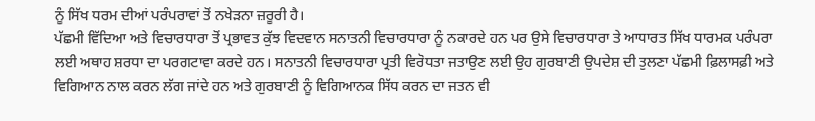ਨੂੰ ਸਿੱਖ ਧਰਮ ਦੀਆਂ ਪਰੰਪਰਾਵਾਂ ਤੋਂ ਨਖੇੜਨਾ ਜ਼ਰੂਰੀ ਹੈ।
ਪੱਛਮੀ ਵਿੱਦਿਆ ਅਤੇ ਵਿਚਾਰਧਾਰਾ ਤੋਂ ਪ੍ਰਭਾਵਤ ਕੁੱਝ ਵਿਦਵਾਨ ਸਨਾਤਨੀ ਵਿਚਾਰਧਾਰਾ ਨੂੰ ਨਕਾਰਦੇ ਹਨ ਪਰ ਉਸੇ ਵਿਚਾਰਧਾਰਾ ਤੇ ਆਧਾਰਤ ਸਿੱਖ ਧਾਰਮਕ ਪਰੰਪਰਾ ਲਈ ਅਥਾਹ ਸ਼ਰਧਾ ਦਾ ਪਰਗਟਾਵਾ ਕਰਦੇ ਹਨ। ਸਨਾਤਨੀ ਵਿਚਾਰਧਾਰਾ ਪ੍ਰਤੀ ਵਿਰੋਧਤਾ ਜਤਾਉਣ ਲਈ ਉਹ ਗੁਰਬਾਣੀ ਉਪਦੇਸ਼ ਦੀ ਤੁਲਣਾ ਪੱਛਮੀ ਫ਼ਿਲਾਸਫ਼ੀ ਅਤੇ ਵਿਗਿਆਨ ਨਾਲ ਕਰਨ ਲੱਗ ਜਾਂਦੇ ਹਨ ਅਤੇ ਗੁਰਬਾਣੀ ਨੂੰ ਵਿਗਿਆਨਕ ਸਿੱਧ ਕਰਨ ਦਾ ਜਤਨ ਵੀ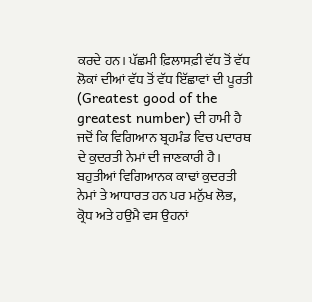ਕਰਦੇ ਹਨ। ਪੱਛਮੀ ਫ਼ਿਲਾਸਫ਼ੀ ਵੱਧ ਤੋਂ ਵੱਧ ਲੋਕਾਂ ਦੀਆਂ ਵੱਧ ਤੋਂ ਵੱਧ ਇੱਛਾਵਾਂ ਦੀ ਪੂਰਤੀ
(Greatest good of the greatest number) ਦੀ ਹਾਮੀ ਹੈ ਜਦੋਂ ਕਿ ਵਿਗਿਆਨ ਬ੍ਰਹਮੰਡ ਵਿਚ ਪਦਾਰਥ ਦੇ ਕੁਦਰਤੀ ਨੇਮਾਂ ਦੀ ਜਾਣਕਾਰੀ ਹੈ। ਬਹੁਤੀਆਂ ਵਿਗਿਆਨਕ ਕਾਢਾਂ ਕੁਦਰਤੀ ਨੇਮਾਂ ਤੇ ਆਧਾਰਤ ਹਨ ਪਰ ਮਨੁੱਖ ਲੋਭ, ਕ੍ਰੋਧ ਅਤੇ ਹਉਮੈ ਵਸ ਉਹਨਾਂ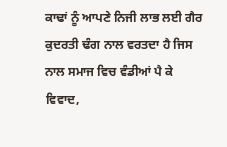ਕਾਢਾਂ ਨੂੰ ਆਪਣੇ ਨਿਜੀ ਲਾਭ ਲਈ ਗੈਰ ਕੁਦਰਤੀ ਢੰਗ ਨਾਲ ਵਰਤਦਾ ਹੈ ਜਿਸ ਨਾਲ ਸਮਾਜ ਵਿਚ ਵੰਡੀਆਂ ਪੈ ਕੇ ਵਿਵਾਦ,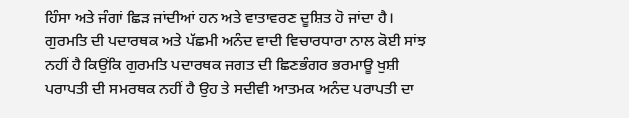ਹਿੰਸਾ ਅਤੇ ਜੰਗਾਂ ਛਿੜ ਜਾਂਦੀਆਂ ਹਨ ਅਤੇ ਵਾਤਾਵਰਣ ਦੂਸ਼ਿਤ ਹੋ ਜਾਂਦਾ ਹੈ। ਗੁਰਮਤਿ ਦੀ ਪਦਾਰਥਕ ਅਤੇ ਪੱਛਮੀ ਅਨੰਦ ਵਾਦੀ ਵਿਚਾਰਧਾਰਾ ਨਾਲ ਕੋਈ ਸਾਂਝ ਨਹੀਂ ਹੈ ਕਿਉਂਕਿ ਗੁਰਮਤਿ ਪਦਾਰਥਕ ਜਗਤ ਦੀ ਛਿਣਭੰਗਰ ਭਰਮਾਊ ਖੁਸ਼ੀ ਪਰਾਪਤੀ ਦੀ ਸਮਰਥਕ ਨਹੀਂ ਹੈ ਉਹ ਤੇ ਸਦੀਵੀ ਆਤਮਕ ਅਨੰਦ ਪਰਾਪਤੀ ਦਾ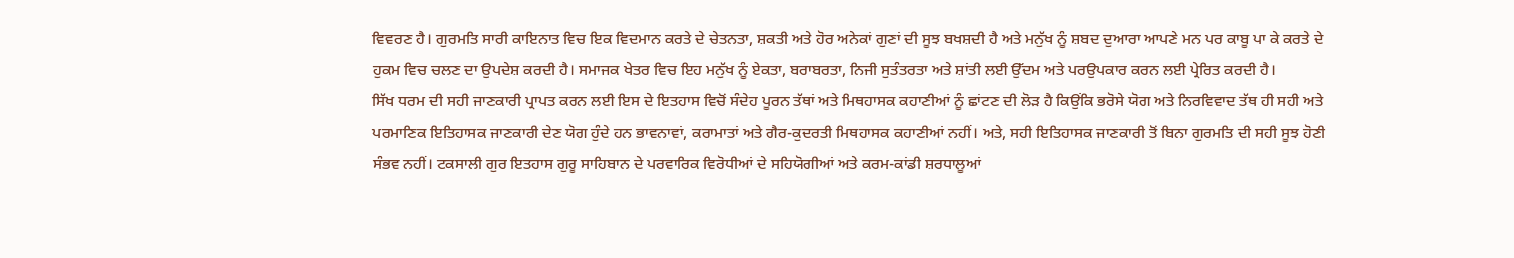ਵਿਵਰਣ ਹੈ। ਗੁਰਮਤਿ ਸਾਰੀ ਕਾਇਨਾਤ ਵਿਚ ਇਕ ਵਿਦਮਾਨ ਕਰਤੇ ਦੇ ਚੇਤਨਤਾ, ਸ਼ਕਤੀ ਅਤੇ ਹੋਰ ਅਨੇਕਾਂ ਗੁਣਾਂ ਦੀ ਸੂਝ ਬਖਸ਼ਦੀ ਹੈ ਅਤੇ ਮਨੁੱਖ ਨੂੰ ਸ਼ਬਦ ਦੁਆਰਾ ਆਪਣੇ ਮਨ ਪਰ ਕਾਬੂ ਪਾ ਕੇ ਕਰਤੇ ਦੇ ਹੁਕਮ ਵਿਚ ਚਲਣ ਦਾ ਉਪਦੇਸ਼ ਕਰਦੀ ਹੈ। ਸਮਾਜਕ ਖੇਤਰ ਵਿਚ ਇਹ ਮਨੁੱਖ ਨੂੰ ਏਕਤਾ, ਬਰਾਬਰਤਾ, ਨਿਜੀ ਸੁਤੰਤਰਤਾ ਅਤੇ ਸ਼ਾਂਤੀ ਲਈ ਉੱਦਮ ਅਤੇ ਪਰਉਪਕਾਰ ਕਰਨ ਲਈ ਪ੍ਰੇਰਿਤ ਕਰਦੀ ਹੈ।
ਸਿੱਖ ਧਰਮ ਦੀ ਸਹੀ ਜਾਣਕਾਰੀ ਪ੍ਰਾਪਤ ਕਰਨ ਲਈ ਇਸ ਦੇ ਇਤਹਾਸ ਵਿਚੋਂ ਸੰਦੇਹ ਪੂਰਨ ਤੱਥਾਂ ਅਤੇ ਮਿਥਹਾਸਕ ਕਹਾਣੀਆਂ ਨੂੰ ਛਾਂਟਣ ਦੀ ਲੋੜ ਹੈ ਕਿਉਂਕਿ ਭਰੋਸੇ ਯੋਗ ਅਤੇ ਨਿਰਵਿਵਾਦ ਤੱਥ ਹੀ ਸਹੀ ਅਤੇ ਪਰਮਾਣਿਕ ਇਤਿਹਾਸਕ ਜਾਣਕਾਰੀ ਦੇਣ ਯੋਗ ਹੁੰਦੇ ਹਨ ਭਾਵਨਾਵਾਂ, ਕਰਾਮਾਤਾਂ ਅਤੇ ਗੈਰ-ਕੁਦਰਤੀ ਮਿਥਹਾਸਕ ਕਹਾਣੀਆਂ ਨਹੀਂ। ਅਤੇ, ਸਹੀ ਇਤਿਹਾਸਕ ਜਾਣਕਾਰੀ ਤੋਂ ਬਿਨਾ ਗੁਰਮਤਿ ਦੀ ਸਹੀ ਸੂਝ ਹੋਣੀ ਸੰਭਵ ਨਹੀਂ। ਟਕਸਾਲੀ ਗੁਰ ਇਤਹਾਸ ਗੁਰੂ ਸਾਹਿਬਾਨ ਦੇ ਪਰਵਾਰਿਕ ਵਿਰੋਧੀਆਂ ਦੇ ਸਹਿਯੋਗੀਆਂ ਅਤੇ ਕਰਮ-ਕਾਂਡੀ ਸ਼ਰਧਾਲੂਆਂ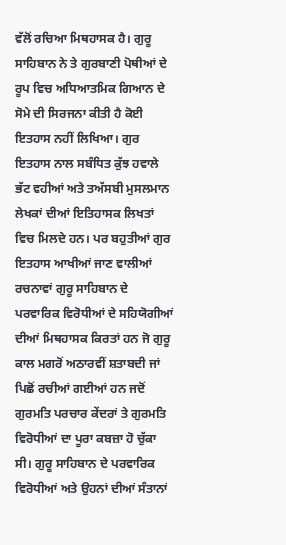ਵੱਲੋਂ ਰਚਿਆ ਮਿਥਹਾਸਕ ਹੈ। ਗੁਰੂ ਸਾਹਿਬਾਨ ਨੇ ਤੇ ਗੁਰਬਾਣੀ ਪੋਥੀਆਂ ਦੇ ਰੂਪ ਵਿਚ ਅਧਿਆਤਮਿਕ ਗਿਆਨ ਦੇ ਸੋਮੇ ਦੀ ਸਿਰਜਨਾ ਕੀਤੀ ਹੈ ਕੋਈ ਇਤਹਾਸ ਨਹੀਂ ਲਿਖਿਆ। ਗੁਰ ਇਤਹਾਸ ਨਾਲ ਸਬੰਧਿਤ ਕੁੱਝ ਹਵਾਲੇ ਭੱਟ ਵਹੀਆਂ ਅਤੇ ਤਅੱਸਬੀ ਮੁਸਲਮਾਨ ਲੇਖਕਾਂ ਦੀਆਂ ਇਤਿਹਾਸਕ ਲਿਖਤਾਂ ਵਿਚ ਮਿਲਦੇ ਹਨ। ਪਰ ਬਹੁਤੀਆਂ ਗੁਰ ਇਤਹਾਸ ਆਖੀਆਂ ਜਾਣ ਵਾਲੀਆਂ ਰਚਨਾਵਾਂ ਗੁਰੂ ਸਾਹਿਬਾਨ ਦੇ ਪਰਵਾਰਿਕ ਵਿਰੋਧੀਆਂ ਦੇ ਸਹਿਯੋਗੀਆਂ ਦੀਆਂ ਮਿਥਹਾਸਕ ਕਿਰਤਾਂ ਹਨ ਜੋ ਗੁਰੂ ਕਾਲ ਮਗਰੋਂ ਅਠਾਰਵੀਂ ਸ਼ਤਾਬਦੀ ਜਾਂ ਪਿਛੋਂ ਰਚੀਆਂ ਗਈਆਂ ਹਨ ਜਦੋਂ ਗੁਰਮਤਿ ਪਰਚਾਰ ਕੇਂਦਰਾਂ ਤੇ ਗੁਰਮਤਿ ਵਿਰੋਧੀਆਂ ਦਾ ਪੂਰਾ ਕਬਜ਼ਾ ਹੋ ਚੁੱਕਾ ਸੀ। ਗੁਰੂ ਸਾਹਿਬਾਨ ਦੇ ਪਰਵਾਰਿਕ ਵਿਰੋਧੀਆਂ ਅਤੇ ਉਹਨਾਂ ਦੀਆਂ ਸੰਤਾਨਾਂ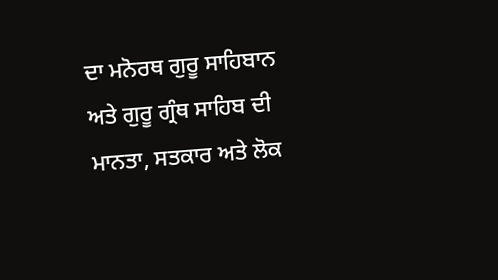ਦਾ ਮਨੋਰਥ ਗੁਰੂ ਸਾਹਿਬਾਨ ਅਤੇ ਗੁਰੂ ਗ੍ਰੰਥ ਸਾਹਿਬ ਦੀ ਮਾਨਤਾ, ਸਤਕਾਰ ਅਤੇ ਲੋਕ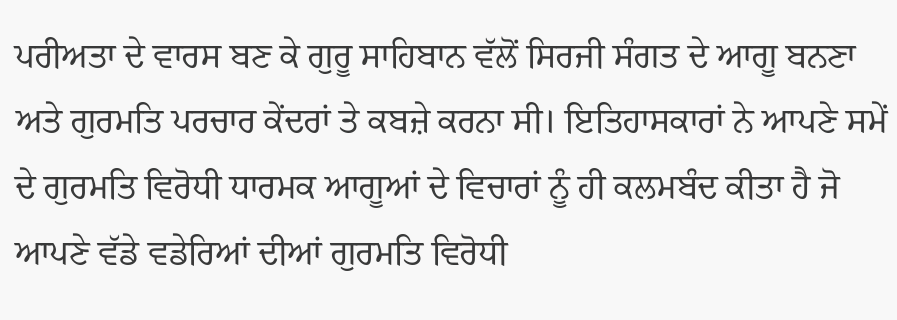ਪਰੀਅਤਾ ਦੇ ਵਾਰਸ ਬਣ ਕੇ ਗੁਰੂ ਸਾਹਿਬਾਨ ਵੱਲੋਂ ਸਿਰਜੀ ਸੰਗਤ ਦੇ ਆਗੂ ਬਨਣਾ ਅਤੇ ਗੁਰਮਤਿ ਪਰਚਾਰ ਕੇਂਦਰਾਂ ਤੇ ਕਬਜ਼ੇ ਕਰਨਾ ਸੀ। ਇਤਿਹਾਸਕਾਰਾਂ ਨੇ ਆਪਣੇ ਸਮੇਂ ਦੇ ਗੁਰਮਤਿ ਵਿਰੋਧੀ ਧਾਰਮਕ ਆਗੂਆਂ ਦੇ ਵਿਚਾਰਾਂ ਨੂੰ ਹੀ ਕਲਮਬੰਦ ਕੀਤਾ ਹੈ ਜੋ ਆਪਣੇ ਵੱਡੇ ਵਡੇਰਿਆਂ ਦੀਆਂ ਗੁਰਮਤਿ ਵਿਰੋਧੀ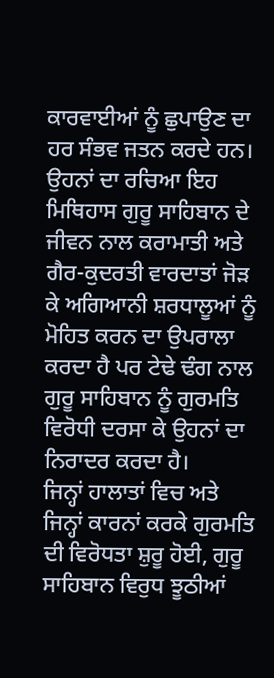ਕਾਰਵਾਈਆਂ ਨੂੰ ਛੁਪਾਉਣ ਦਾ ਹਰ ਸੰਭਵ ਜਤਨ ਕਰਦੇ ਹਨ। ਉਹਨਾਂ ਦਾ ਰਚਿਆ ਇਹ ਮਿਥਿਹਾਸ ਗੁਰੂ ਸਾਹਿਬਾਨ ਦੇ ਜੀਵਨ ਨਾਲ ਕਰਾਮਾਤੀ ਅਤੇ ਗੈਰ-ਕੁਦਰਤੀ ਵਾਰਦਾਤਾਂ ਜੋੜ ਕੇ ਅਗਿਆਨੀ ਸ਼ਰਧਾਲੂਆਂ ਨੂੰ ਮੋਹਿਤ ਕਰਨ ਦਾ ਉਪਰਾਲਾ ਕਰਦਾ ਹੈ ਪਰ ਟੇਢੇ ਢੰਗ ਨਾਲ ਗੁਰੂ ਸਾਹਿਬਾਨ ਨੂੰ ਗੁਰਮਤਿ ਵਿਰੋਧੀ ਦਰਸਾ ਕੇ ਉਹਨਾਂ ਦਾ ਨਿਰਾਦਰ ਕਰਦਾ ਹੈ।
ਜਿਨ੍ਹਾਂ ਹਾਲਾਤਾਂ ਵਿਚ ਅਤੇ ਜਿਨ੍ਹਾਂ ਕਾਰਨਾਂ ਕਰਕੇ ਗੁਰਮਤਿ ਦੀ ਵਿਰੋਧਤਾ ਸ਼ੁਰੂ ਹੋਈ, ਗੁਰੂ ਸਾਹਿਬਾਨ ਵਿਰੁਧ ਝੂਠੀਆਂ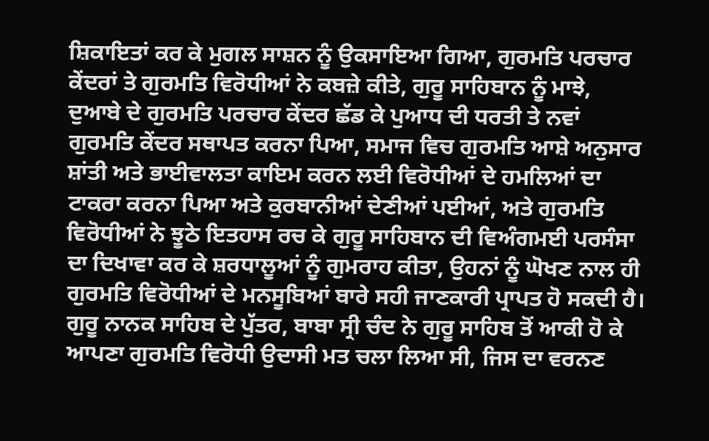ਸ਼ਿਕਾਇਤਾਂ ਕਰ ਕੇ ਮੁਗਲ ਸਾਸ਼ਨ ਨੂੰ ਉਕਸਾਇਆ ਗਿਆ, ਗੁਰਮਤਿ ਪਰਚਾਰ ਕੇਂਦਰਾਂ ਤੇ ਗੁਰਮਤਿ ਵਿਰੋਧੀਆਂ ਨੇ ਕਬਜ਼ੇ ਕੀਤੇ, ਗੁਰੂ ਸਾਹਿਬਾਨ ਨੂੰ ਮਾਝੇ, ਦੁਆਬੇ ਦੇ ਗੁਰਮਤਿ ਪਰਚਾਰ ਕੇਂਦਰ ਛੱਡ ਕੇ ਪੁਆਧ ਦੀ ਧਰਤੀ ਤੇ ਨਵਾਂ ਗੁਰਮਤਿ ਕੇਂਦਰ ਸਥਾਪਤ ਕਰਨਾ ਪਿਆ, ਸਮਾਜ ਵਿਚ ਗੁਰਮਤਿ ਆਸ਼ੇ ਅਨੁਸਾਰ ਸ਼ਾਂਤੀ ਅਤੇ ਭਾਈਵਾਲਤਾ ਕਾਇਮ ਕਰਨ ਲਈ ਵਿਰੋਧੀਆਂ ਦੇ ਹਮਲਿਆਂ ਦਾ ਟਾਕਰਾ ਕਰਨਾ ਪਿਆ ਅਤੇ ਕੁਰਬਾਨੀਆਂ ਦੇਣੀਆਂ ਪਈਆਂ, ਅਤੇ ਗੁਰਮਤਿ ਵਿਰੋਧੀਆਂ ਨੇ ਝੂਠੇ ਇਤਹਾਸ ਰਚ ਕੇ ਗੁਰੂ ਸਾਹਿਬਾਨ ਦੀ ਵਿਅੰਗਮਈ ਪਰਸੰਸਾ ਦਾ ਦਿਖਾਵਾ ਕਰ ਕੇ ਸ਼ਰਧਾਲੂਆਂ ਨੂੰ ਗੁਮਰਾਹ ਕੀਤਾ, ਉਹਨਾਂ ਨੂੰ ਘੋਖਣ ਨਾਲ ਹੀ ਗੁਰਮਤਿ ਵਿਰੋਧੀਆਂ ਦੇ ਮਨਸੂਬਿਆਂ ਬਾਰੇ ਸਹੀ ਜਾਣਕਾਰੀ ਪ੍ਰਾਪਤ ਹੋ ਸਕਦੀ ਹੈ। ਗੁਰੂ ਨਾਨਕ ਸਾਹਿਬ ਦੇ ਪੁੱਤਰ, ਬਾਬਾ ਸ੍ਰੀ ਚੰਦ ਨੇ ਗੁਰੂ ਸਾਹਿਬ ਤੋਂ ਆਕੀ ਹੋ ਕੇ ਆਪਣਾ ਗੁਰਮਤਿ ਵਿਰੋਧੀ ਉਦਾਸੀ ਮਤ ਚਲਾ ਲਿਆ ਸੀ, ਜਿਸ ਦਾ ਵਰਨਣ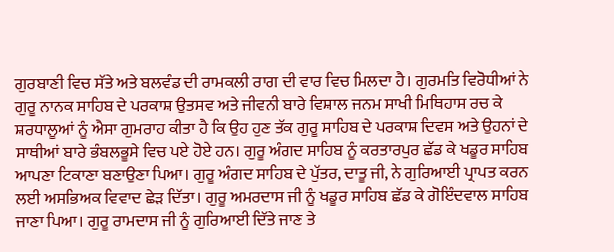ਗੁਰਬਾਣੀ ਵਿਚ ਸੱਤੇ ਅਤੇ ਬਲਵੰਡ ਦੀ ਰਾਮਕਲੀ ਰਾਗ ਦੀ ਵਾਰ ਵਿਚ ਮਿਲਦਾ ਹੈ। ਗੁਰਮਤਿ ਵਿਰੋਧੀਆਂ ਨੇ ਗੁਰੂ ਨਾਨਕ ਸਾਹਿਬ ਦੇ ਪਰਕਾਸ਼ ਉਤਸਵ ਅਤੇ ਜੀਵਨੀ ਬਾਰੇ ਵਿਸ਼ਾਲ ਜਨਮ ਸਾਖੀ ਮਿਥਿਹਾਸ ਰਚ ਕੇ ਸ਼ਰਧਾਲੂਆਂ ਨੂੰ ਐਸਾ ਗੁਮਰਾਹ ਕੀਤਾ ਹੈ ਕਿ ਉਹ ਹੁਣ ਤੱਕ ਗੁਰੂ ਸਾਹਿਬ ਦੇ ਪਰਕਾਸ਼ ਦਿਵਸ ਅਤੇ ਉਹਨਾਂ ਦੇ ਸਾਥੀਆਂ ਬਾਰੇ ਭੰਬਲਭੂਸੇ ਵਿਚ ਪਏ ਹੋਏ ਹਨ। ਗੁਰੂ ਅੰਗਦ ਸਾਹਿਬ ਨੂੰ ਕਰਤਾਰਪੁਰ ਛੱਡ ਕੇ ਖਡੂਰ ਸਾਹਿਬ ਆਪਣਾ ਟਿਕਾਣਾ ਬਣਾਉਣਾ ਪਿਆ। ਗੁਰੂ ਅੰਗਦ ਸਾਹਿਬ ਦੇ ਪੁੱਤਰ, ਦਾਤੂ ਜੀ, ਨੇ ਗੁਰਿਆਈ ਪ੍ਰਾਪਤ ਕਰਨ ਲਈ ਅਸਭਿਅਕ ਵਿਵਾਦ ਛੇੜ ਦਿੱਤਾ। ਗੁਰੂ ਅਮਰਦਾਸ ਜੀ ਨੂੰ ਖਡੂਰ ਸਾਹਿਬ ਛੱਡ ਕੇ ਗੋਇੰਦਵਾਲ ਸਾਹਿਬ ਜਾਣਾ ਪਿਆ। ਗੁਰੂ ਰਾਮਦਾਸ ਜੀ ਨੂੰ ਗੁਰਿਆਈ ਦਿੱਤੇ ਜਾਣ ਤੇ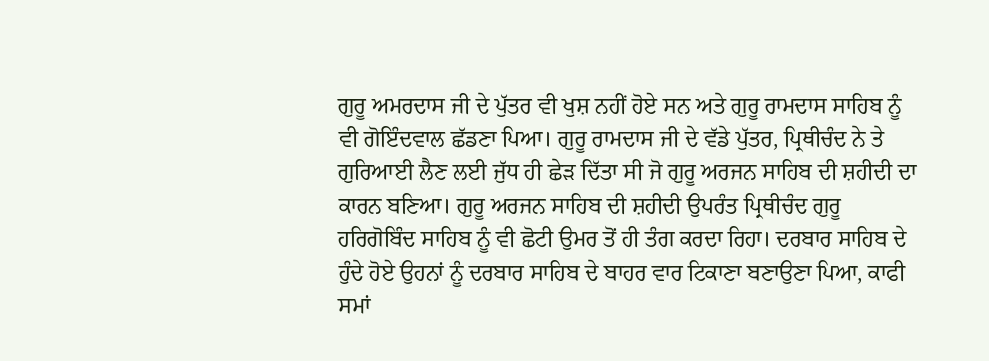ਗੁਰੂ ਅਮਰਦਾਸ ਜੀ ਦੇ ਪੁੱਤਰ ਵੀ ਖੁਸ਼ ਨਹੀਂ ਹੋਏ ਸਨ ਅਤੇ ਗੁਰੂ ਰਾਮਦਾਸ ਸਾਹਿਬ ਨੂੰ ਵੀ ਗੋਇੰਦਵਾਲ ਛੱਡਣਾ ਪਿਆ। ਗੁਰੂ ਰਾਮਦਾਸ ਜੀ ਦੇ ਵੱਡੇ ਪੁੱਤਰ, ਪ੍ਰਿਥੀਚੰਦ ਨੇ ਤੇ ਗੁਰਿਆਈ ਲੈਣ ਲਈ ਜੁੱਧ ਹੀ ਛੇੜ ਦਿੱਤਾ ਸੀ ਜੋ ਗੁਰੂ ਅਰਜਨ ਸਾਹਿਬ ਦੀ ਸ਼ਹੀਦੀ ਦਾ ਕਾਰਨ ਬਣਿਆ। ਗੁਰੂ ਅਰਜਨ ਸਾਹਿਬ ਦੀ ਸ਼ਹੀਦੀ ਉਪਰੰਤ ਪ੍ਰਿਥੀਚੰਦ ਗੁਰੂ ਹਰਿਗੋਬਿੰਦ ਸਾਹਿਬ ਨੂੰ ਵੀ ਛੋਟੀ ਉਮਰ ਤੋਂ ਹੀ ਤੰਗ ਕਰਦਾ ਰਿਹਾ। ਦਰਬਾਰ ਸਾਹਿਬ ਦੇ ਹੁੰਦੇ ਹੋਏ ਉਹਨਾਂ ਨੂੰ ਦਰਬਾਰ ਸਾਹਿਬ ਦੇ ਬਾਹਰ ਵਾਰ ਟਿਕਾਣਾ ਬਣਾਉਣਾ ਪਿਆ, ਕਾਫੀ ਸਮਾਂ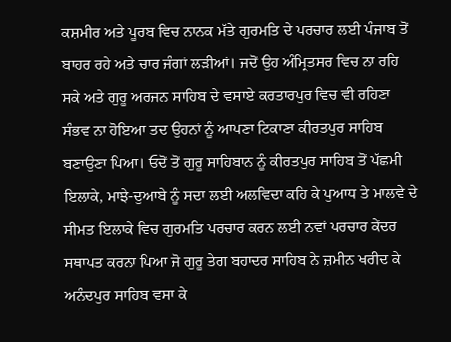ਕਸ਼ਮੀਰ ਅਤੇ ਪੂਰਬ ਵਿਚ ਨਾਨਕ ਮੱਤੇ ਗੁਰਮਤਿ ਦੇ ਪਰਚਾਰ ਲਈ ਪੰਜਾਬ ਤੋਂ ਬਾਹਰ ਰਹੇ ਅਤੇ ਚਾਰ ਜੰਗਾਂ ਲੜੀਆਂ। ਜਦੋਂ ਉਹ ਅੰਮ੍ਰਿਤਸਰ ਵਿਚ ਨਾ ਰਹਿ ਸਕੇ ਅਤੇ ਗੁਰੂ ਅਰਜਨ ਸਾਹਿਬ ਦੇ ਵਸਾਏ ਕਰਤਾਰਪੁਰ ਵਿਚ ਵੀ ਰਹਿਣਾ ਸੰਭਵ ਨਾ ਹੋਇਆ ਤਦ ਉਹਨਾਂ ਨੂੰ ਆਪਣਾ ਟਿਕਾਣਾ ਕੀਰਤਪੁਰ ਸਾਹਿਬ ਬਣਾਉਣਾ ਪਿਆ। ਓਦੋਂ ਤੋਂ ਗੁਰੂ ਸਾਹਿਬਾਨ ਨੂੰ ਕੀਰਤਪੁਰ ਸਾਹਿਬ ਤੋਂ ਪੱਛਮੀ ਇਲਾਕੇ, ਮਾਝੇ-ਦੁਆਬੇ ਨੂੰ ਸਦਾ ਲਈ ਅਲਵਿਦਾ ਕਹਿ ਕੇ ਪੁਆਧ ਤੇ ਮਾਲਵੇ ਦੇ ਸੀਮਤ ਇਲਾਕੇ ਵਿਚ ਗੁਰਮਤਿ ਪਰਚਾਰ ਕਰਨ ਲਈ ਨਵਾਂ ਪਰਚਾਰ ਕੇਂਦਰ ਸਥਾਪਤ ਕਰਨਾ ਪਿਆ ਜੋ ਗੁਰੂ ਤੇਗ ਬਹਾਦਰ ਸਾਹਿਬ ਨੇ ਜ਼ਮੀਨ ਖਰੀਦ ਕੇ ਅਨੰਦਪੁਰ ਸਾਹਿਬ ਵਸਾ ਕੇ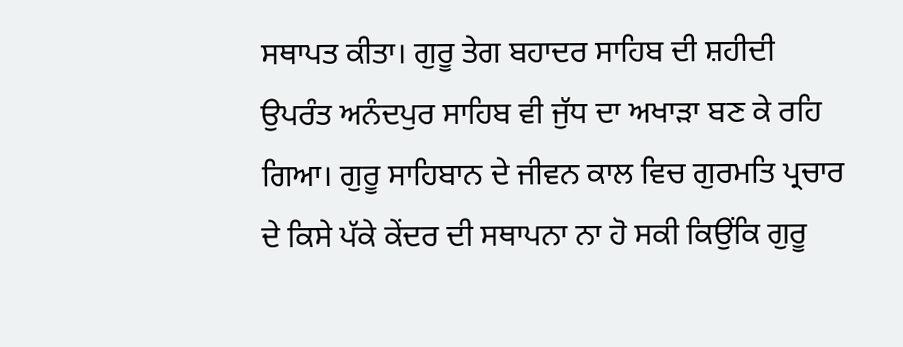ਸਥਾਪਤ ਕੀਤਾ। ਗੁਰੂ ਤੇਗ ਬਹਾਦਰ ਸਾਹਿਬ ਦੀ ਸ਼ਹੀਦੀ ਉਪਰੰਤ ਅਨੰਦਪੁਰ ਸਾਹਿਬ ਵੀ ਜੁੱਧ ਦਾ ਅਖਾੜਾ ਬਣ ਕੇ ਰਹਿ ਗਿਆ। ਗੁਰੂ ਸਾਹਿਬਾਨ ਦੇ ਜੀਵਨ ਕਾਲ ਵਿਚ ਗੁਰਮਤਿ ਪ੍ਰਚਾਰ ਦੇ ਕਿਸੇ ਪੱਕੇ ਕੇਂਦਰ ਦੀ ਸਥਾਪਨਾ ਨਾ ਹੋ ਸਕੀ ਕਿਉਂਕਿ ਗੁਰੂ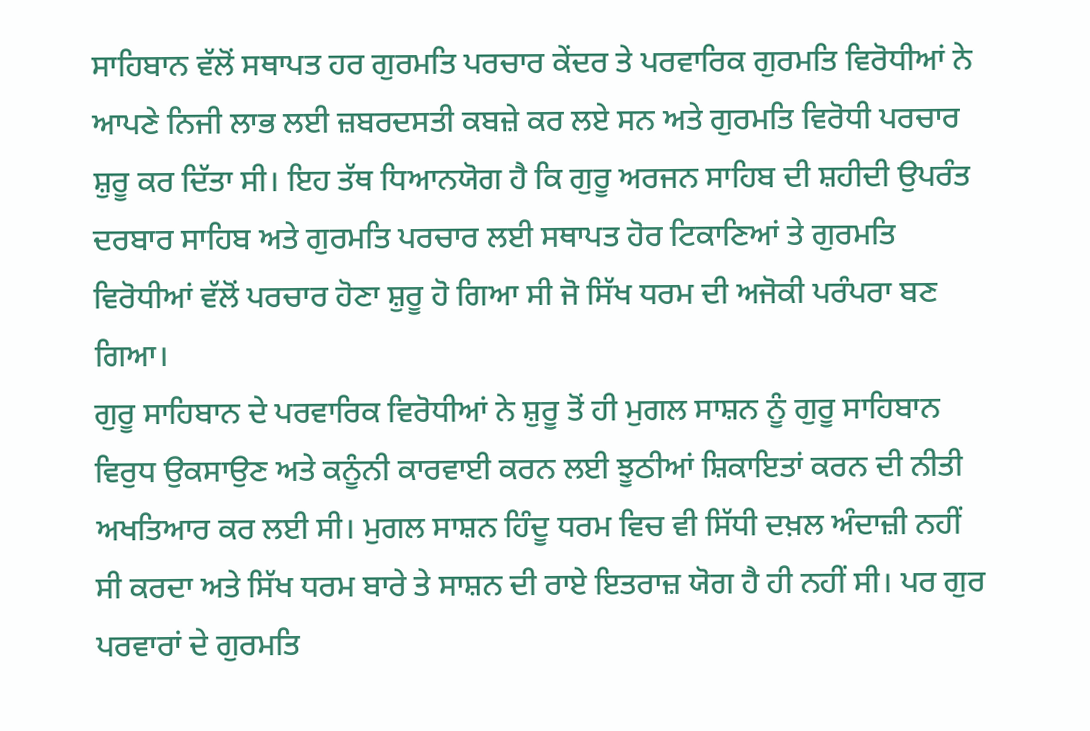ਸਾਹਿਬਾਨ ਵੱਲੋਂ ਸਥਾਪਤ ਹਰ ਗੁਰਮਤਿ ਪਰਚਾਰ ਕੇਂਦਰ ਤੇ ਪਰਵਾਰਿਕ ਗੁਰਮਤਿ ਵਿਰੋਧੀਆਂ ਨੇ ਆਪਣੇ ਨਿਜੀ ਲਾਭ ਲਈ ਜ਼ਬਰਦਸਤੀ ਕਬਜ਼ੇ ਕਰ ਲਏ ਸਨ ਅਤੇ ਗੁਰਮਤਿ ਵਿਰੋਧੀ ਪਰਚਾਰ ਸ਼ੁਰੂ ਕਰ ਦਿੱਤਾ ਸੀ। ਇਹ ਤੱਥ ਧਿਆਨਯੋਗ ਹੈ ਕਿ ਗੁਰੂ ਅਰਜਨ ਸਾਹਿਬ ਦੀ ਸ਼ਹੀਦੀ ਉਪਰੰਤ ਦਰਬਾਰ ਸਾਹਿਬ ਅਤੇ ਗੁਰਮਤਿ ਪਰਚਾਰ ਲਈ ਸਥਾਪਤ ਹੋਰ ਟਿਕਾਣਿਆਂ ਤੇ ਗੁਰਮਤਿ ਵਿਰੋਧੀਆਂ ਵੱਲੋਂ ਪਰਚਾਰ ਹੋਣਾ ਸ਼ੁਰੂ ਹੋ ਗਿਆ ਸੀ ਜੋ ਸਿੱਖ ਧਰਮ ਦੀ ਅਜੋਕੀ ਪਰੰਪਰਾ ਬਣ ਗਿਆ।
ਗੁਰੂ ਸਾਹਿਬਾਨ ਦੇ ਪਰਵਾਰਿਕ ਵਿਰੋਧੀਆਂ ਨੇ ਸ਼ੁਰੂ ਤੋਂ ਹੀ ਮੁਗਲ ਸਾਸ਼ਨ ਨੂੰ ਗੁਰੂ ਸਾਹਿਬਾਨ ਵਿਰੁਧ ਉਕਸਾਉਣ ਅਤੇ ਕਨੂੰਨੀ ਕਾਰਵਾਈ ਕਰਨ ਲਈ ਝੂਠੀਆਂ ਸ਼ਿਕਾਇਤਾਂ ਕਰਨ ਦੀ ਨੀਤੀ ਅਖਤਿਆਰ ਕਰ ਲਈ ਸੀ। ਮੁਗਲ ਸਾਸ਼ਨ ਹਿੰਦੂ ਧਰਮ ਵਿਚ ਵੀ ਸਿੱਧੀ ਦਖ਼ਲ ਅੰਦਾਜ਼ੀ ਨਹੀਂ ਸੀ ਕਰਦਾ ਅਤੇ ਸਿੱਖ ਧਰਮ ਬਾਰੇ ਤੇ ਸਾਸ਼ਨ ਦੀ ਰਾਏ ਇਤਰਾਜ਼ ਯੋਗ ਹੈ ਹੀ ਨਹੀਂ ਸੀ। ਪਰ ਗੁਰ ਪਰਵਾਰਾਂ ਦੇ ਗੁਰਮਤਿ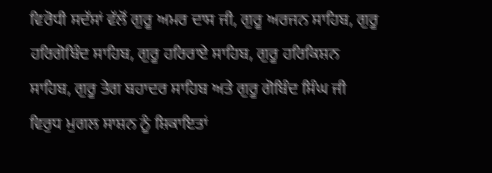ਵਿਰੋਧੀ ਸਦੱਸਾਂ ਵੱਲੋਂ ਗੁਰੂ ਅਮਰ ਦਾਸ ਜੀ, ਗੁਰੂ ਅਰਜਨ ਸਾਹਿਬ, ਗੁਰੂ ਹਰਿਗੋਬਿੰਦ ਸਾਹਿਬ, ਗੁਰੂ ਹਰਿਰਾਏ ਸਾਹਿਬ, ਗੁਰੂ ਹਰਿਕਿਸ਼ਨ ਸਾਹਿਬ, ਗੁਰੂ ਤੇਗ ਬਹਾਦਰ ਸਾਹਿਬ ਅਤੇ ਗੁਰੂ ਗੋਬਿੰਦ ਸਿੰਘ ਜੀ ਵਿਰੁਧ ਮੁਗਲ ਸਾਸ਼ਨ ਨੂੰ ਸ਼ਿਕਾਇਤਾਂ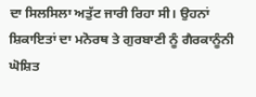ਦਾ ਸਿਲਸਿਲਾ ਅਤੁੱਟ ਜਾਰੀ ਰਿਹਾ ਸੀ। ਉਹਨਾਂ ਸ਼ਿਕਾਇਤਾਂ ਦਾ ਮਨੋਰਥ ਤੇ ਗੁਰਬਾਣੀ ਨੂੰ ਗੈਰਕਾਨੂੰਨੀ ਘੋਸ਼ਿਤ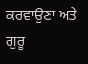ਕਰਵਾਉਣਾ ਅਤੇ ਗੁਰੂ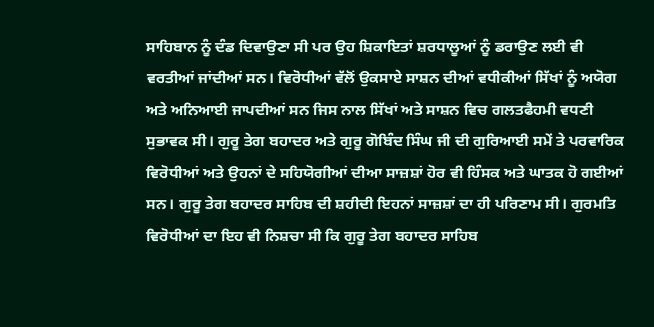ਸਾਹਿਬਾਨ ਨੂੰ ਦੰਡ ਦਿਵਾਉਣਾ ਸੀ ਪਰ ਉਹ ਸ਼ਿਕਾਇਤਾਂ ਸ਼ਰਧਾਲੂਆਂ ਨੂੰ ਡਰਾਉਣ ਲਈ ਵੀ ਵਰਤੀਆਂ ਜਾਂਦੀਆਂ ਸਨ। ਵਿਰੋਧੀਆਂ ਵੱਲੋਂ ਉਕਸਾਏ ਸਾਸ਼ਨ ਦੀਆਂ ਵਧੀਕੀਆਂ ਸਿੱਖਾਂ ਨੂੰ ਅਯੋਗ ਅਤੇ ਅਨਿਆਈ ਜਾਪਦੀਆਂ ਸਨ ਜਿਸ ਨਾਲ ਸਿੱਖਾਂ ਅਤੇ ਸਾਸ਼ਨ ਵਿਚ ਗਲਤਫੈਹਮੀ ਵਧਣੀ ਸੁਭਾਵਕ ਸੀ। ਗੁਰੂ ਤੇਗ ਬਹਾਦਰ ਅਤੇ ਗੁਰੂ ਗੋਬਿੰਦ ਸਿੰਘ ਜੀ ਦੀ ਗੁਰਿਆਈ ਸਮੇਂ ਤੇ ਪਰਵਾਰਿਕ ਵਿਰੋਧੀਆਂ ਅਤੇ ਉਹਨਾਂ ਦੇ ਸਹਿਯੋਗੀਆਂ ਦੀਆ ਸਾਜ਼ਸ਼ਾਂ ਹੋਰ ਵੀ ਹਿੰਸਕ ਅਤੇ ਘਾਤਕ ਹੋ ਗਈਆਂ ਸਨ। ਗੁਰੂ ਤੇਗ ਬਹਾਦਰ ਸਾਹਿਬ ਦੀ ਸ਼ਹੀਦੀ ਇਹਨਾਂ ਸਾਜ਼ਸ਼ਾਂ ਦਾ ਹੀ ਪਰਿਣਾਮ ਸੀ। ਗੁਰਮਤਿ ਵਿਰੋਧੀਆਂ ਦਾ ਇਹ ਵੀ ਨਿਸ਼ਚਾ ਸੀ ਕਿ ਗੁਰੂ ਤੇਗ ਬਹਾਦਰ ਸਾਹਿਬ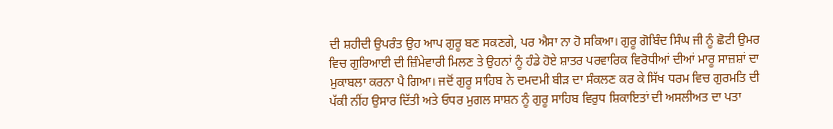ਦੀ ਸ਼ਹੀਦੀ ਉਪਰੰਤ ਉਹ ਆਪ ਗੁਰੂ ਬਣ ਸਕਣਗੇ, ਪਰ ਐਸਾ ਨਾ ਹੋ ਸਕਿਆ। ਗੁਰੂ ਗੋਬਿੰਦ ਸਿੰਘ ਜੀ ਨੂੰ ਛੋਟੀ ਉਮਰ ਵਿਚ ਗੁਰਿਆਈ ਦੀ ਜ਼ਿੰਮੇਵਾਰੀ ਮਿਲਣ ਤੇ ਉਹਨਾਂ ਨੂੰ ਹੰਡੇ ਹੋਏ ਸ਼ਾਤਰ ਪਰਵਾਰਿਕ ਵਿਰੋਧੀਆਂ ਦੀਆਂ ਮਾਰੂ ਸਾਜ਼ਸ਼ਾਂ ਦਾ ਮੁਕਾਬਲਾ ਕਰਨਾ ਪੈ ਗਿਆ। ਜਦੋਂ ਗੁਰੂ ਸਾਹਿਬ ਨੇ ਦਮਦਮੀ ਬੀੜ ਦਾ ਸੰਕਲਣ ਕਰ ਕੇ ਸਿੱਖ ਧਰਮ ਵਿਚ ਗੁਰਮਤਿ ਦੀ ਪੱਕੀ ਨੀਂਹ ਉਸਾਰ ਦਿੱਤੀ ਅਤੇ ਓਧਰ ਮੁਗਲ ਸਾਸ਼ਨ ਨੂੰ ਗੁਰੂ ਸਾਹਿਬ ਵਿਰੁਧ ਸ਼ਿਕਾਇਤਾਂ ਦੀ ਅਸਲੀਅਤ ਦਾ ਪਤਾ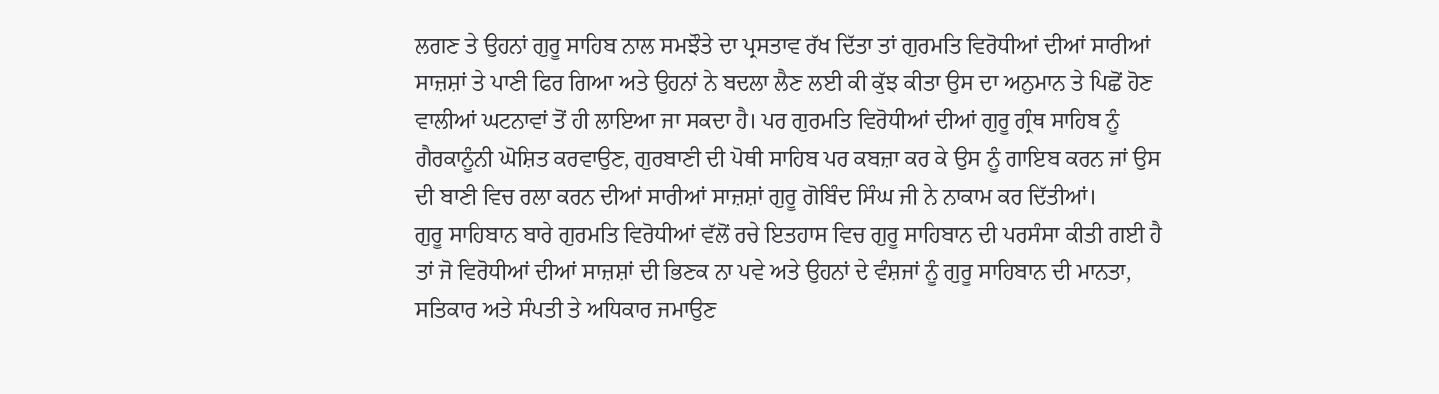ਲਗਣ ਤੇ ਉਹਨਾਂ ਗੁਰੂ ਸਾਹਿਬ ਨਾਲ ਸਮਝੌਤੇ ਦਾ ਪ੍ਰਸਤਾਵ ਰੱਖ ਦਿੱਤਾ ਤਾਂ ਗੁਰਮਤਿ ਵਿਰੋਧੀਆਂ ਦੀਆਂ ਸਾਰੀਆਂ ਸਾਜ਼ਸ਼ਾਂ ਤੇ ਪਾਣੀ ਫਿਰ ਗਿਆ ਅਤੇ ਉਹਨਾਂ ਨੇ ਬਦਲਾ ਲੈਣ ਲਈ ਕੀ ਕੁੱਝ ਕੀਤਾ ਉਸ ਦਾ ਅਨੁਮਾਨ ਤੇ ਪਿਛੋਂ ਹੋਣ ਵਾਲੀਆਂ ਘਟਨਾਵਾਂ ਤੋਂ ਹੀ ਲਾਇਆ ਜਾ ਸਕਦਾ ਹੈ। ਪਰ ਗੁਰਮਤਿ ਵਿਰੋਧੀਆਂ ਦੀਆਂ ਗੁਰੂ ਗ੍ਰੰਥ ਸਾਹਿਬ ਨੂੰ ਗੈਰਕਾਨੂੰਨੀ ਘੋਸ਼ਿਤ ਕਰਵਾਉਣ, ਗੁਰਬਾਣੀ ਦੀ ਪੋਥੀ ਸਾਹਿਬ ਪਰ ਕਬਜ਼ਾ ਕਰ ਕੇ ਉਸ ਨੂੰ ਗਾਇਬ ਕਰਨ ਜਾਂ ਉਸ ਦੀ ਬਾਣੀ ਵਿਚ ਰਲਾ ਕਰਨ ਦੀਆਂ ਸਾਰੀਆਂ ਸਾਜ਼ਸ਼ਾਂ ਗੁਰੂ ਗੋਬਿੰਦ ਸਿੰਘ ਜੀ ਨੇ ਨਾਕਾਮ ਕਰ ਦਿੱਤੀਆਂ।
ਗੁਰੂ ਸਾਹਿਬਾਨ ਬਾਰੇ ਗੁਰਮਤਿ ਵਿਰੋਧੀਆਂ ਵੱਲੋਂ ਰਚੇ ਇਤਹਾਸ ਵਿਚ ਗੁਰੂ ਸਾਹਿਬਾਨ ਦੀ ਪਰਸੰਸਾ ਕੀਤੀ ਗਈ ਹੈ ਤਾਂ ਜੋ ਵਿਰੋਧੀਆਂ ਦੀਆਂ ਸਾਜ਼ਸ਼ਾਂ ਦੀ ਭਿਣਕ ਨਾ ਪਵੇ ਅਤੇ ਉਹਨਾਂ ਦੇ ਵੰਸ਼ਜਾਂ ਨੂੰ ਗੁਰੂ ਸਾਹਿਬਾਨ ਦੀ ਮਾਨਤਾ, ਸਤਿਕਾਰ ਅਤੇ ਸੰਪਤੀ ਤੇ ਅਧਿਕਾਰ ਜਮਾਉਣ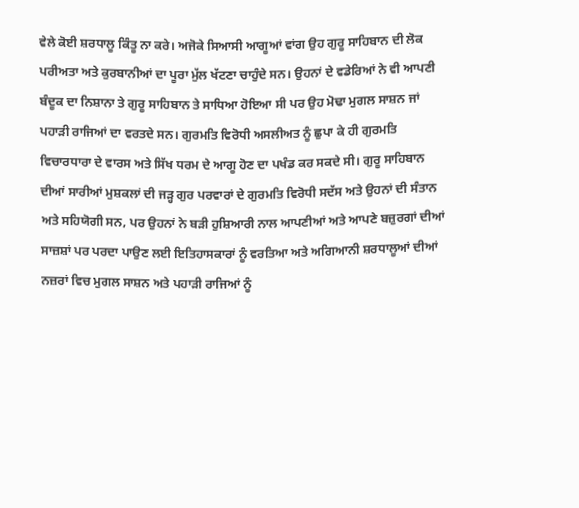ਵੇਲੇ ਕੋਈ ਸ਼ਰਧਾਲੂ ਕਿੰਤੂ ਨਾ ਕਰੇ। ਅਜੋਕੇ ਸਿਆਸੀ ਆਗੂਆਂ ਵਾਂਗ ਉਹ ਗੁਰੂ ਸਾਹਿਬਾਨ ਦੀ ਲੋਕ ਪਰੀਅਤਾ ਅਤੇ ਕੁਰਬਾਨੀਆਂ ਦਾ ਪੂਰਾ ਮੁੱਲ ਖੱਟਣਾ ਚਾਹੁੰਦੇ ਸਨ। ਉਹਨਾਂ ਦੇ ਵਡੇਰਿਆਂ ਨੇ ਵੀ ਆਪਣੀ ਬੰਦੂਕ ਦਾ ਨਿਸ਼ਾਨਾ ਤੇ ਗੁਰੂ ਸਾਹਿਬਾਨ ਤੇ ਸਾਧਿਆ ਹੋਇਆ ਸੀ ਪਰ ਉਹ ਮੋਢਾ ਮੁਗਲ ਸਾਸ਼ਨ ਜਾਂ ਪਹਾੜੀ ਰਾਜਿਆਂ ਦਾ ਵਰਤਦੇ ਸਨ। ਗੁਰਮਤਿ ਵਿਰੋਧੀ ਅਸਲੀਅਤ ਨੂੰ ਛੁਪਾ ਕੇ ਹੀ ਗੁਰਮਤਿ ਵਿਚਾਰਧਾਰਾ ਦੇ ਵਾਰਸ ਅਤੇ ਸਿੱਖ ਧਰਮ ਦੇ ਆਗੂ ਹੋਣ ਦਾ ਪਖੰਡ ਕਰ ਸਕਦੇ ਸੀ। ਗੁਰੂ ਸਾਹਿਬਾਨ ਦੀਆਂ ਸਾਰੀਆਂ ਮੁਸ਼ਕਲਾਂ ਦੀ ਜੜ੍ਹ ਗੁਰ ਪਰਵਾਰਾਂ ਦੇ ਗੁਰਮਤਿ ਵਿਰੋਧੀ ਸਦੱਸ ਅਤੇ ਉਹਨਾਂ ਦੀ ਸੰਤਾਨ ਅਤੇ ਸਹਿਯੋਗੀ ਸਨ, ਪਰ ਉਹਨਾਂ ਨੇ ਬੜੀ ਹੁਸ਼ਿਆਰੀ ਨਾਲ ਆਪਣੀਆਂ ਅਤੇ ਆਪਣੇ ਬਜ਼ੁਰਗਾਂ ਦੀਆਂ ਸਾਜ਼ਸ਼ਾਂ ਪਰ ਪਰਦਾ ਪਾਉਣ ਲਈ ਇਤਿਹਾਸਕਾਰਾਂ ਨੂੰ ਵਰਤਿਆ ਅਤੇ ਅਗਿਆਨੀ ਸ਼ਰਧਾਲੂਆਂ ਦੀਆਂ ਨਜ਼ਰਾਂ ਵਿਚ ਮੁਗਲ ਸਾਸ਼ਨ ਅਤੇ ਪਹਾੜੀ ਰਾਜਿਆਂ ਨੂੰ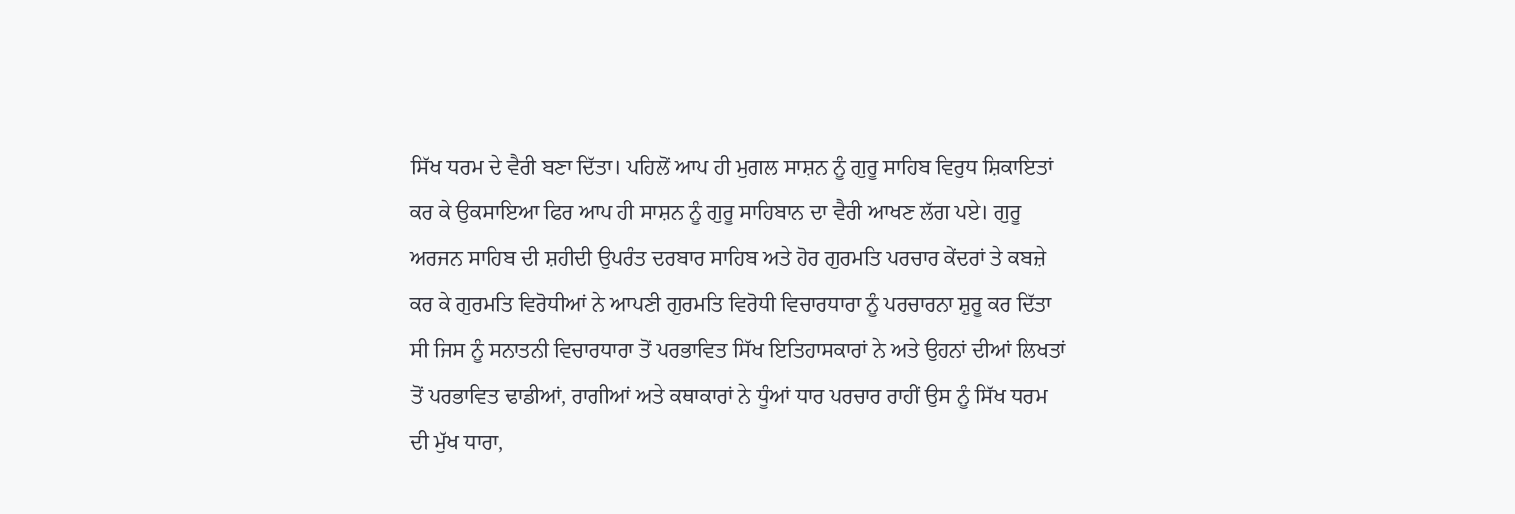ਸਿੱਖ ਧਰਮ ਦੇ ਵੈਰੀ ਬਣਾ ਦਿੱਤਾ। ਪਹਿਲੋਂ ਆਪ ਹੀ ਮੁਗਲ ਸਾਸ਼ਨ ਨੂੰ ਗੁਰੂ ਸਾਹਿਬ ਵਿਰੁਧ ਸ਼ਿਕਾਇਤਾਂ ਕਰ ਕੇ ਉਕਸਾਇਆ ਫਿਰ ਆਪ ਹੀ ਸਾਸ਼ਨ ਨੂੰ ਗੁਰੂ ਸਾਹਿਬਾਨ ਦਾ ਵੈਰੀ ਆਖਣ ਲੱਗ ਪਏ। ਗੁਰੂ ਅਰਜਨ ਸਾਹਿਬ ਦੀ ਸ਼ਹੀਦੀ ਉਪਰੰਤ ਦਰਬਾਰ ਸਾਹਿਬ ਅਤੇ ਹੋਰ ਗੁਰਮਤਿ ਪਰਚਾਰ ਕੇਂਦਰਾਂ ਤੇ ਕਬਜ਼ੇ ਕਰ ਕੇ ਗੁਰਮਤਿ ਵਿਰੋਧੀਆਂ ਨੇ ਆਪਣੀ ਗੁਰਮਤਿ ਵਿਰੋਧੀ ਵਿਚਾਰਧਾਰਾ ਨੂੰ ਪਰਚਾਰਨਾ ਸ਼ੁਰੂ ਕਰ ਦਿੱਤਾ ਸੀ ਜਿਸ ਨੂੰ ਸਨਾਤਨੀ ਵਿਚਾਰਧਾਰਾ ਤੋਂ ਪਰਭਾਵਿਤ ਸਿੱਖ ਇਤਿਹਾਸਕਾਰਾਂ ਨੇ ਅਤੇ ਉਹਨਾਂ ਦੀਆਂ ਲਿਖਤਾਂ ਤੋਂ ਪਰਭਾਵਿਤ ਢਾਡੀਆਂ, ਰਾਗੀਆਂ ਅਤੇ ਕਥਾਕਾਰਾਂ ਨੇ ਧੂੰਆਂ ਧਾਰ ਪਰਚਾਰ ਰਾਹੀਂ ਉਸ ਨੂੰ ਸਿੱਖ ਧਰਮ ਦੀ ਮੁੱਖ ਧਾਰਾ,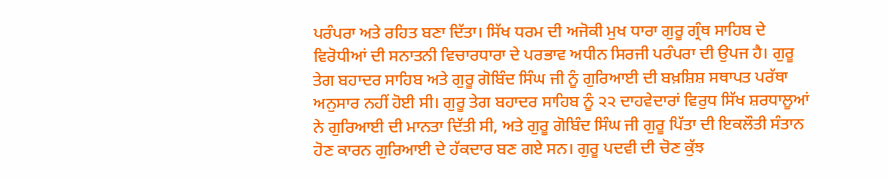ਪਰੰਪਰਾ ਅਤੇ ਰਹਿਤ ਬਣਾ ਦਿੱਤਾ। ਸਿੱਖ ਧਰਮ ਦੀ ਅਜੋਕੀ ਮੁਖ ਧਾਰਾ ਗੁਰੂ ਗ੍ਰੰਥ ਸਾਹਿਬ ਦੇ ਵਿਰੋਧੀਆਂ ਦੀ ਸਨਾਤਨੀ ਵਿਚਾਰਧਾਰਾ ਦੇ ਪਰਭਾਵ ਅਧੀਨ ਸਿਰਜੀ ਪਰੰਪਰਾ ਦੀ ਉਪਜ ਹੈ। ਗੁਰੂ ਤੇਗ ਬਹਾਦਰ ਸਾਹਿਬ ਅਤੇ ਗੁਰੂ ਗੋਬਿੰਦ ਸਿੰਘ ਜੀ ਨੂੰ ਗੁਰਿਆਈ ਦੀ ਬਖ਼ਸ਼ਿਸ਼ ਸਥਾਪਤ ਪਰੱਥਾ ਅਨੁਸਾਰ ਨਹੀਂ ਹੋਈ ਸੀ। ਗੁਰੂ ਤੇਗ ਬਹਾਦਰ ਸਾਹਿਬ ਨੂੰ ੨੨ ਦਾਹਵੇਦਾਰਾਂ ਵਿਰੁਧ ਸਿੱਖ ਸ਼ਰਧਾਲੂਆਂ ਨੇ ਗੁਰਿਆਈ ਦੀ ਮਾਨਤਾ ਦਿੱਤੀ ਸੀ, ਅਤੇ ਗੁਰੂ ਗੋਬਿੰਦ ਸਿੰਘ ਜੀ ਗੁਰੂ ਪਿੱਤਾ ਦੀ ਇਕਲੌਤੀ ਸੰਤਾਨ ਹੋਣ ਕਾਰਨ ਗੁਰਿਆਈ ਦੇ ਹੱਕਦਾਰ ਬਣ ਗਏ ਸਨ। ਗੁਰੂ ਪਦਵੀ ਦੀ ਚੋਣ ਕੁੱਝ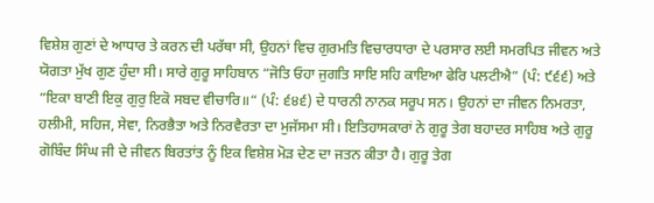ਵਿਸ਼ੇਸ਼ ਗੁਣਾਂ ਦੇ ਆਧਾਰ ਤੇ ਕਰਨ ਦੀ ਪਰੱਥਾ ਸੀ, ਉਹਨਾਂ ਵਿਚ ਗੁਰਮਤਿ ਵਿਚਾਰਧਾਰਾ ਦੇ ਪਰਸਾਰ ਲਈ ਸਮਰਪਿਤ ਜੀਵਨ ਅਤੇ ਯੋਗਤਾ ਮੁੱਖ ਗੁਣ ਹੁੰਦਾ ਸੀ। ਸਾਰੇ ਗੁਰੂ ਸਾਹਿਬਾਨ “ਜੋਤਿ ਓਹਾ ਜੁਗਤਿ ਸਾਇ ਸਹਿ ਕਾਇਆ ਫੇਰਿ ਪਲਟੀਐ” (ਪੰ: ੯੬੬) ਅਤੇ “ਇਕਾ ਬਾਣੀ ਇਕੁ ਗੁਰੁ ਇਕੋ ਸਬਦ ਵੀਚਾਰਿ॥“ (ਪੰ: ੬੪੬) ਦੇ ਧਾਰਨੀ ਨਾਨਕ ਸਰੂਪ ਸਨ। ਉਹਨਾਂ ਦਾ ਜੀਵਨ ਨਿਮਰਤਾ, ਹਲੀਮੀ, ਸਹਿਜ, ਸੇਵਾ, ਨਿਰਭੈਤਾ ਅਤੇ ਨਿਰਵੈਰਤਾ ਦਾ ਮੁਜੱਸਮਾ ਸੀ। ਇਤਿਹਾਸਕਾਰਾਂ ਨੇ ਗੁਰੂ ਤੇਗ ਬਹਾਦਰ ਸਾਹਿਬ ਅਤੇ ਗੁਰੂ ਗੋਬਿੰਦ ਸਿੰਘ ਜੀ ਦੇ ਜੀਵਨ ਬਿਰਤਾਂਤ ਨੂੰ ਇਕ ਵਿਸ਼ੇਸ਼ ਮੋੜ ਦੇਣ ਦਾ ਜਤਨ ਕੀਤਾ ਹੈ। ਗੁਰੂ ਤੇਗ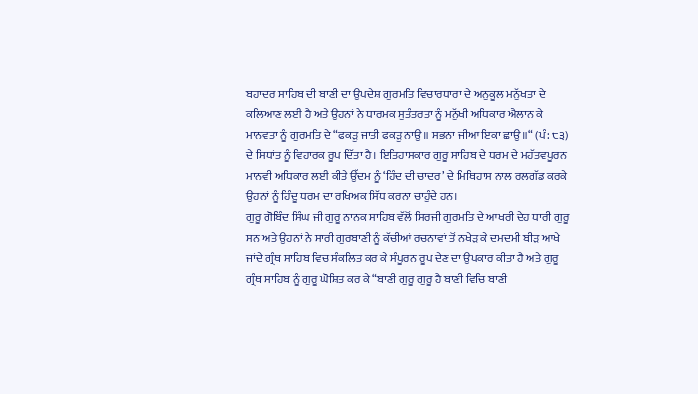ਬਹਾਦਰ ਸਾਹਿਬ ਦੀ ਬਾਣੀ ਦਾ ਉਪਦੇਸ਼ ਗੁਰਮਤਿ ਵਿਚਾਰਧਾਰਾ ਦੇ ਅਨੁਕੂਲ ਮਨੁੱਖਤਾ ਦੇ ਕਲਿਆਣ ਲਈ ਹੈ ਅਤੇ ਉਹਨਾਂ ਨੇ ਧਾਰਮਕ ਸੁਤੰਤਰਤਾ ਨੂੰ ਮਨੁੱਖੀ ਅਧਿਕਾਰ ਐਲਾਨ ਕੇ ਮਾਨਵਤਾ ਨੂੰ ਗੁਰਮਤਿ ਦੇ “ਫਕੜੁ ਜਾਤੀ ਫਕੜੁ ਨਾਉ॥ ਸਭਨਾ ਜੀਆ ਇਕਾ ਛਾਉ॥“ (ਪੰ: ੮੩) ਦੇ ਸਿਧਾਂਤ ਨੂੰ ਵਿਹਾਰਕ ਰੂਪ ਦਿੱਤਾ ਹੈ। ਇਤਿਹਾਸਕਾਰ ਗੁਰੂ ਸਾਹਿਬ ਦੇ ਧਰਮ ਦੇ ਮਹੱਤਵਪੂਰਨ ਮਾਨਵੀ ਅਧਿਕਾਰ ਲਈ ਕੀਤੇ ਉੱਦਮ ਨੂੰ ‘ਹਿੰਦ ਦੀ ਚਾਦਰ’ ਦੇ ਮਿਥਿਹਾਸ ਨਾਲ ਰਲਗੱਡ ਕਰਕੇ ਉਹਨਾਂ ਨੂੰ ਹਿੰਦੂ ਧਰਮ ਦਾ ਰਖਿਅਕ ਸਿੱਧ ਕਰਨਾ ਚਾਹੁੰਦੇ ਹਨ।
ਗੁਰੂ ਗੋਬਿੰਦ ਸਿੰਘ ਜੀ ਗੁਰੂ ਨਾਨਕ ਸਾਹਿਬ ਵੱਲੋਂ ਸਿਰਜੀ ਗੁਰਮਤਿ ਦੇ ਆਖਰੀ ਦੇਹ ਧਾਰੀ ਗੁਰੂ ਸਨ ਅਤੇ ਉਹਨਾਂ ਨੇ ਸਾਰੀ ਗੁਰਬਾਣੀ ਨੂੰ ਕੱਚੀਆਂ ਰਚਨਾਵਾਂ ਤੋਂ ਨਖੇੜ ਕੇ ਦਮਦਮੀ ਬੀੜ ਆਖੇ ਜਾਂਦੇ ਗ੍ਰੰਥ ਸਾਹਿਬ ਵਿਚ ਸੰਕਲਿਤ ਕਰ ਕੇ ਸੰਪੂਰਨ ਰੂਪ ਦੇਣ ਦਾ ਉਪਕਾਰ ਕੀਤਾ ਹੈ ਅਤੇ ਗੁਰੂ ਗ੍ਰੰਥ ਸਾਹਿਬ ਨੂੰ ਗੁਰੂ ਘੋਸ਼ਿਤ ਕਰ ਕੇ “ਬਾਣੀ ਗੁਰੂ ਗੁਰੂ ਹੈ ਬਾਣੀ ਵਿਚਿ ਬਾਣੀ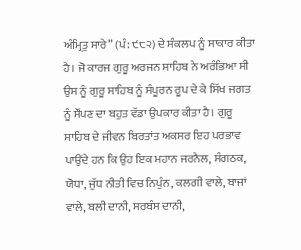ਅੰਮ੍ਰਿਤੁ ਸਾਰੇ” (ਪੰ: ੯੮੨) ਦੇ ਸੰਕਲਪ ਨੂੰ ਸਾਕਾਰ ਕੀਤਾ ਹੈ। ਜੋ ਕਾਰਜ ਗੁਰੂ ਅਰਜਨ ਸਾਹਿਬ ਨੇ ਅਰੰਭਿਆ ਸੀ ਉਸ ਨੂੰ ਗੁਰੂ ਸਾਹਿਬ ਨੂੰ ਸੰਪੂਰਨ ਰੂਪ ਦੇ ਕੇ ਸਿੱਖ ਜਗਤ ਨੂੰ ਸੌਂਪਣ ਦਾ ਬਹੁਤ ਵੱਡਾ ਉਪਕਾਰ ਕੀਤਾ ਹੈ। ਗੁਰੂ ਸਾਹਿਬ ਦੇ ਜੀਵਨ ਬਿਰਤਾਂਤ ਅਕਸਰ ਇਹ ਪਰਭਾਵ ਪਾਉਂਦੇ ਹਨ ਕਿ ਉਹ ਇਕ ਮਹਾਨ ਜਰਨੈਲ, ਸੰਗਠਕ, ਯੋਧਾ, ਜੁੱਧ ਨੀਤੀ ਵਿਚ ਨਿਪੁੰਨ, ਕਲਗੀ ਵਾਲੇ, ਬਾਜਾਂ ਵਾਲੇ, ਬਲੀ ਦਾਨੀ, ਸਰਬੰਸ ਦਾਨੀ,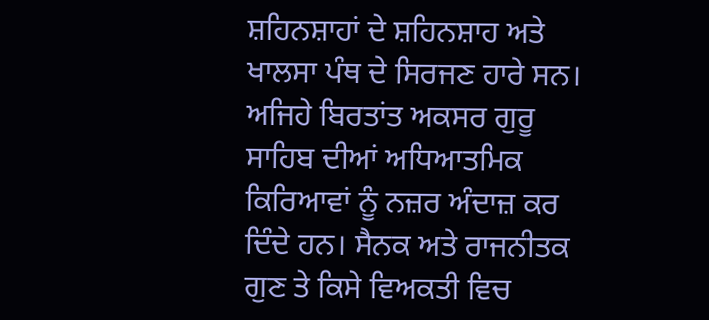ਸ਼ਹਿਨਸ਼ਾਹਾਂ ਦੇ ਸ਼ਹਿਨਸ਼ਾਹ ਅਤੇ ਖਾਲਸਾ ਪੰਥ ਦੇ ਸਿਰਜਣ ਹਾਰੇ ਸਨ। ਅਜਿਹੇ ਬਿਰਤਾਂਤ ਅਕਸਰ ਗੁਰੂ ਸਾਹਿਬ ਦੀਆਂ ਅਧਿਆਤਮਿਕ ਕਿਰਿਆਵਾਂ ਨੂੰ ਨਜ਼ਰ ਅੰਦਾਜ਼ ਕਰ ਦਿੰਦੇ ਹਨ। ਸੈਨਕ ਅਤੇ ਰਾਜਨੀਤਕ ਗੁਣ ਤੇ ਕਿਸੇ ਵਿਅਕਤੀ ਵਿਚ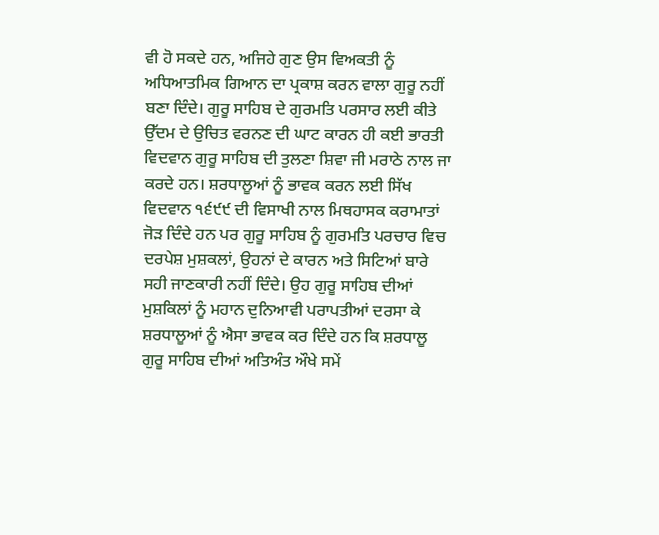ਵੀ ਹੋ ਸਕਦੇ ਹਨ, ਅਜਿਹੇ ਗੁਣ ਉਸ ਵਿਅਕਤੀ ਨੂੰ ਅਧਿਆਤਮਿਕ ਗਿਆਨ ਦਾ ਪ੍ਰਕਾਸ਼ ਕਰਨ ਵਾਲਾ ਗੁਰੂ ਨਹੀਂ ਬਣਾ ਦਿੰਦੇ। ਗੁਰੂ ਸਾਹਿਬ ਦੇ ਗੁਰਮਤਿ ਪਰਸਾਰ ਲਈ ਕੀਤੇ ਉੱਦਮ ਦੇ ਉਚਿਤ ਵਰਨਣ ਦੀ ਘਾਟ ਕਾਰਨ ਹੀ ਕਈ ਭਾਰਤੀ ਵਿਦਵਾਨ ਗੁਰੂ ਸਾਹਿਬ ਦੀ ਤੁਲਣਾ ਸ਼ਿਵਾ ਜੀ ਮਰਾਠੇ ਨਾਲ ਜਾ ਕਰਦੇ ਹਨ। ਸ਼ਰਧਾਲੂਆਂ ਨੂੰ ਭਾਵਕ ਕਰਨ ਲਈ ਸਿੱਖ ਵਿਦਵਾਨ ੧੬੯੯ ਦੀ ਵਿਸਾਖੀ ਨਾਲ ਮਿਥਹਾਸਕ ਕਰਾਮਾਤਾਂ ਜੋੜ ਦਿੰਦੇ ਹਨ ਪਰ ਗੁਰੂ ਸਾਹਿਬ ਨੂੰ ਗੁਰਮਤਿ ਪਰਚਾਰ ਵਿਚ ਦਰਪੇਸ਼ ਮੁਸ਼ਕਲਾਂ, ਉਹਨਾਂ ਦੇ ਕਾਰਨ ਅਤੇ ਸਿਟਿਆਂ ਬਾਰੇ ਸਹੀ ਜਾਣਕਾਰੀ ਨਹੀਂ ਦਿੰਦੇ। ਉਹ ਗੁਰੂ ਸਾਹਿਬ ਦੀਆਂ ਮੁਸ਼ਕਿਲਾਂ ਨੂੰ ਮਹਾਨ ਦੁਨਿਆਵੀ ਪਰਾਪਤੀਆਂ ਦਰਸਾ ਕੇ ਸ਼ਰਧਾਲੂਆਂ ਨੂੰ ਐਸਾ ਭਾਵਕ ਕਰ ਦਿੰਦੇ ਹਨ ਕਿ ਸ਼ਰਧਾਲੂ ਗੁਰੂ ਸਾਹਿਬ ਦੀਆਂ ਅਤਿਅੰਤ ਔਖੇ ਸਮੇਂ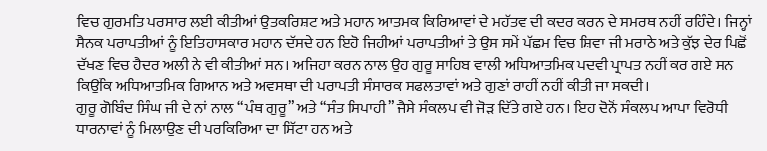ਵਿਚ ਗੁਰਮਤਿ ਪਰਸਾਰ ਲਈ ਕੀਤੀਆਂ ਉਤਕਰਿਸ਼ਟ ਅਤੇ ਮਹਾਨ ਆਤਮਕ ਕਿਰਿਆਵਾਂ ਦੇ ਮਹੱਤਵ ਦੀ ਕਦਰ ਕਰਨ ਦੇ ਸਮਰਥ ਨਹੀਂ ਰਹਿੰਦੇ। ਜਿਨ੍ਹਾਂ ਸੈਨਕ ਪਰਾਪਤੀਆਂ ਨੂੰ ਇਤਿਹਾਸਕਾਰ ਮਹਾਨ ਦੱਸਦੇ ਹਨ ਇਹੋ ਜਿਹੀਆਂ ਪਰਾਪਤੀਆਂ ਤੇ ਉਸ ਸਮੇਂ ਪੱਛਮ ਵਿਚ ਸ਼ਿਵਾ ਜੀ ਮਰਾਠੇ ਅਤੇ ਕੁੱਝ ਦੇਰ ਪਿਛੋਂ ਦੱਖਣ ਵਿਚ ਹੈਦਰ ਅਲੀ ਨੇ ਵੀ ਕੀਤੀਆਂ ਸਨ। ਅਜਿਹਾ ਕਰਨ ਨਾਲ ਉਹ ਗੁਰੂ ਸਾਹਿਬ ਵਾਲੀ ਅਧਿਆਤਮਿਕ ਪਦਵੀ ਪ੍ਰਾਪਤ ਨਹੀਂ ਕਰ ਗਏ ਸਨ ਕਿਉਂਕਿ ਅਧਿਆਤਮਿਕ ਗਿਆਨ ਅਤੇ ਅਵਸਥਾ ਦੀ ਪਰਾਪਤੀ ਸੰਸਾਰਕ ਸਫਲਤਾਵਾਂ ਅਤੇ ਗੁਣਾਂ ਰਾਹੀਂ ਨਹੀਂ ਕੀਤੀ ਜਾ ਸਕਦੀ।
ਗੁਰੂ ਗੋਬਿੰਦ ਸਿੰਘ ਜੀ ਦੇ ਨਾਂ ਨਾਲ “ਪੰਥ ਗੁਰੂ” ਅਤੇ “ਸੰਤ ਸਿਪਾਹੀ” ਜੈਸੇ ਸੰਕਲਪ ਵੀ ਜੋੜ ਦਿੱਤੇ ਗਏ ਹਨ। ਇਹ ਦੋਨੋਂ ਸੰਕਲਪ ਆਪਾ ਵਿਰੋਧੀ ਧਾਰਨਾਵਾਂ ਨੂੰ ਮਿਲਾਉਣ ਦੀ ਪਰਕਿਰਿਆ ਦਾ ਸਿੱਟਾ ਹਨ ਅਤੇ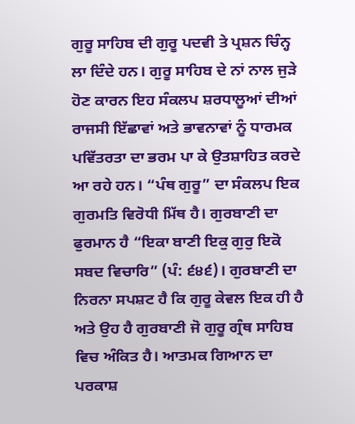ਗੁਰੂ ਸਾਹਿਬ ਦੀ ਗੁਰੂ ਪਦਵੀ ਤੇ ਪ੍ਰਸ਼ਨ ਚਿੰਨ੍ਹ ਲਾ ਦਿੰਦੇ ਹਨ। ਗੁਰੂ ਸਾਹਿਬ ਦੇ ਨਾਂ ਨਾਲ ਜੁੜੇ ਹੋਣ ਕਾਰਨ ਇਹ ਸੰਕਲਪ ਸ਼ਰਧਾਲੂਆਂ ਦੀਆਂ ਰਾਜਸੀ ਇੱਛਾਵਾਂ ਅਤੇ ਭਾਵਨਾਵਾਂ ਨੂੰ ਧਾਰਮਕ ਪਵਿੱਤਰਤਾ ਦਾ ਭਰਮ ਪਾ ਕੇ ਉਤਸ਼ਾਹਿਤ ਕਰਦੇ ਆ ਰਹੇ ਹਨ। “ਪੰਥ ਗੁਰੂ” ਦਾ ਸੰਕਲਪ ਇਕ ਗੁਰਮਤਿ ਵਿਰੋਧੀ ਮਿੱਥ ਹੈ। ਗੁਰਬਾਣੀ ਦਾ ਫੁਰਮਾਨ ਹੈ “ਇਕਾ ਬਾਣੀ ਇਕੁ ਗੁਰੁ ਇਕੋ ਸਬਦ ਵਿਚਾਰਿ” (ਪੰ: ੬੪੬)। ਗੁਰਬਾਣੀ ਦਾ ਨਿਰਨਾ ਸਪਸ਼ਟ ਹੈ ਕਿ ਗੁਰੂ ਕੇਵਲ ਇਕ ਹੀ ਹੈ ਅਤੇ ਉਹ ਹੈ ਗੁਰਬਾਣੀ ਜੋ ਗੁਰੂ ਗ੍ਰੰਥ ਸਾਹਿਬ ਵਿਚ ਅੰਕਿਤ ਹੈ। ਆਤਮਕ ਗਿਆਨ ਦਾ ਪਰਕਾਸ਼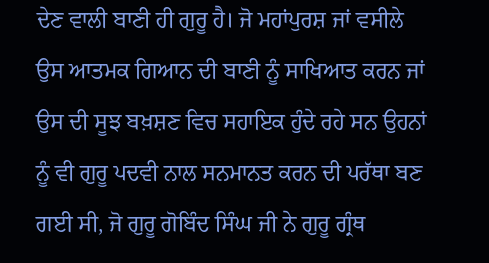ਦੇਣ ਵਾਲੀ ਬਾਣੀ ਹੀ ਗੁਰੂ ਹੈ। ਜੋ ਮਹਾਂਪੁਰਸ਼ ਜਾਂ ਵਸੀਲੇ ਉਸ ਆਤਮਕ ਗਿਆਨ ਦੀ ਬਾਣੀ ਨੂੰ ਸਾਖਿਆਤ ਕਰਨ ਜਾਂ ਉਸ ਦੀ ਸੂਝ ਬਖ਼ਸ਼ਣ ਵਿਚ ਸਹਾਇਕ ਹੁੰਦੇ ਰਹੇ ਸਨ ਉਹਨਾਂ ਨੂੰ ਵੀ ਗੁਰੂ ਪਦਵੀ ਨਾਲ ਸਨਮਾਨਤ ਕਰਨ ਦੀ ਪਰੱਥਾ ਬਣ ਗਈ ਸੀ, ਜੋ ਗੁਰੂ ਗੋਬਿੰਦ ਸਿੰਘ ਜੀ ਨੇ ਗੁਰੂ ਗ੍ਰੰਥ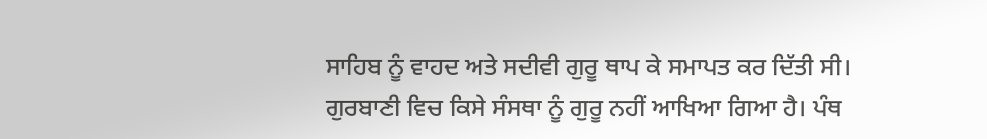ਸਾਹਿਬ ਨੂੰ ਵਾਹਦ ਅਤੇ ਸਦੀਵੀ ਗੁਰੂ ਥਾਪ ਕੇ ਸਮਾਪਤ ਕਰ ਦਿੱਤੀ ਸੀ। ਗੁਰਬਾਣੀ ਵਿਚ ਕਿਸੇ ਸੰਸਥਾ ਨੂੰ ਗੁਰੂ ਨਹੀਂ ਆਖਿਆ ਗਿਆ ਹੈ। ਪੰਥ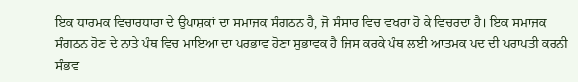ਇਕ ਧਾਰਮਕ ਵਿਚਾਰਧਾਰਾ ਦੇ ਉਪਾਸ਼ਕਾਂ ਦਾ ਸਮਾਜਕ ਸੰਗਠਨ ਹੈ, ਜੋ ਸੰਸਾਰ ਵਿਚ ਵਖਰਾ ਹੋ ਕੇ ਵਿਚਰਦਾ ਹੈ। ਇਕ ਸਮਾਜਕ ਸੰਗਠਨ ਹੋਣ ਦੇ ਨਾਤੇ ਪੰਥ ਵਿਚ ਮਾਇਆ ਦਾ ਪਰਭਾਵ ਹੋਣਾ ਸੁਭਾਵਕ ਹੈ ਜਿਸ ਕਰਕੇ ਪੰਥ ਲਈ ਆਤਮਕ ਪਦ ਦੀ ਪਰਾਪਤੀ ਕਰਨੀ ਸੰਭਵ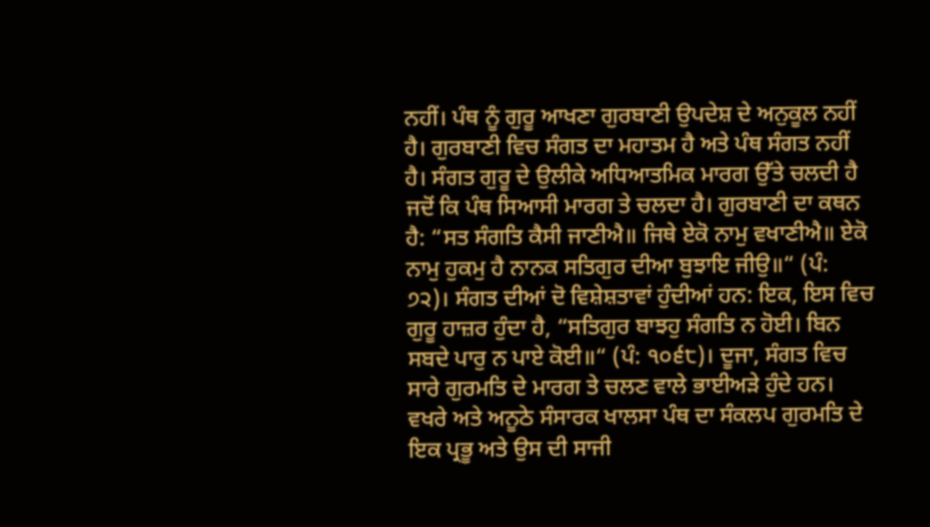ਨਹੀਂ। ਪੰਥ ਨੂੰ ਗੁਰੂ ਆਖਣਾ ਗੁਰਬਾਣੀ ਉਪਦੇਸ਼ ਦੇ ਅਨੁਕੂਲ ਨਹੀਂ ਹੈ। ਗੁਰਬਾਣੀ ਵਿਚ ਸੰਗਤ ਦਾ ਮਹਾਤਮ ਹੈ ਅਤੇ ਪੰਥ ਸੰਗਤ ਨਹੀਂ ਹੈ। ਸੰਗਤ ਗੁਰੂ ਦੇ ਉਲੀਕੇ ਅਧਿਆਤਮਿਕ ਮਾਰਗ ਉੱਤੇ ਚਲਦੀ ਹੈ ਜਦੋਂ ਕਿ ਪੰਥ ਸਿਆਸੀ ਮਾਰਗ ਤੇ ਚਲਦਾ ਹੈ। ਗੁਰਬਾਣੀ ਦਾ ਕਥਨ ਹੈ: “ਸਤ ਸੰਗਤਿ ਕੈਸੀ ਜਾਣੀਐ॥ ਜਿਥੇ ਏਕੋ ਨਾਮੁ ਵਖਾਣੀਐ॥ ਏਕੋ ਨਾਮੁ ਹੁਕਮੁ ਹੈ ਨਾਨਕ ਸਤਿਗੁਰ ਦੀਆ ਬੁਝਾਇ ਜੀਉ॥“ (ਪੰ: ੭੨)। ਸੰਗਤ ਦੀਆਂ ਦੋ ਵਿਸ਼ੇਸ਼ਤਾਵਾਂ ਹੁੰਦੀਆਂ ਹਨ: ਇਕ, ਇਸ ਵਿਚ ਗੁਰੂ ਹਾਜ਼ਰ ਹੁੰਦਾ ਹੈ, “ਸਤਿਗੁਰ ਬਾਝਹੁ ਸੰਗਤਿ ਨ ਹੋਈ। ਬਿਨ ਸਬਦੇ ਪਾਰੁ ਨ ਪਾਏ ਕੋਈ॥“ (ਪੰ: ੧੦੬੮)। ਦੂਜਾ, ਸੰਗਤ ਵਿਚ ਸਾਰੇ ਗੁਰਮਤਿ ਦੇ ਮਾਰਗ ਤੇ ਚਲਣ ਵਾਲੇ ਭਾਈਅੜੇ ਹੁੰਦੇ ਹਨ। ਵਖਰੇ ਅਤੇ ਅਨੂਠੇ ਸੰਸਾਰਕ ਖਾਲਸਾ ਪੰਥ ਦਾ ਸੰਕਲਪ ਗੁਰਮਤਿ ਦੇ ਇਕ ਪ੍ਰਭੂ ਅਤੇ ਉਸ ਦੀ ਸਾਜੀ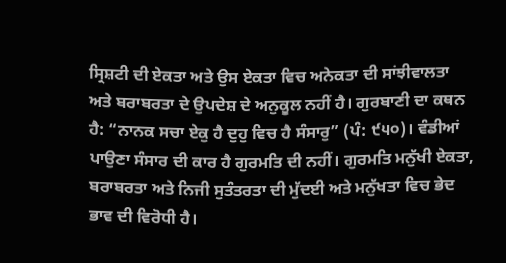ਸ੍ਰਿਸ਼ਟੀ ਦੀ ਏਕਤਾ ਅਤੇ ਉਸ ਏਕਤਾ ਵਿਚ ਅਨੇਕਤਾ ਦੀ ਸਾਂਝੀਵਾਲਤਾ ਅਤੇ ਬਰਾਬਰਤਾ ਦੇ ਉਪਦੇਸ਼ ਦੇ ਅਨੁਕੂਲ ਨਹੀਂ ਹੈ। ਗੁਰਬਾਣੀ ਦਾ ਕਥਨ ਹੈ: “ਨਾਨਕ ਸਚਾ ਏਕੁ ਹੈ ਦੁਹੁ ਵਿਚ ਹੈ ਸੰਸਾਰੁ” (ਪੰ: ੯੫੦)। ਵੰਡੀਆਂ ਪਾਉਣਾ ਸੰਸਾਰ ਦੀ ਕਾਰ ਹੈ ਗੁਰਮਤਿ ਦੀ ਨਹੀਂ। ਗੁਰਮਤਿ ਮਨੁੱਖੀ ਏਕਤਾ, ਬਰਾਬਰਤਾ ਅਤੇ ਨਿਜੀ ਸੁਤੰਤਰਤਾ ਦੀ ਮੁੱਦਈ ਅਤੇ ਮਨੁੱਖਤਾ ਵਿਚ ਭੇਦ ਭਾਵ ਦੀ ਵਿਰੋਧੀ ਹੈ।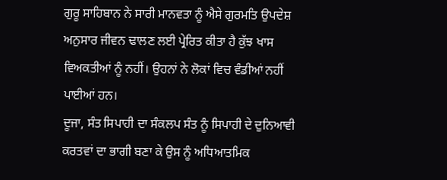ਗੁਰੂ ਸਾਹਿਬਾਨ ਨੇ ਸਾਰੀ ਮਾਨਵਤਾ ਨੂੰ ਐਸੇ ਗੁਰਮਤਿ ਉਪਦੇਸ਼ ਅਨੁਸਾਰ ਜੀਵਨ ਢਾਲਣ ਲਈ ਪ੍ਰੇਰਿਤ ਕੀਤਾ ਹੈ ਕੁੱਝ ਖਾਸ ਵਿਅਕਤੀਆਂ ਨੂੰ ਨਹੀਂ। ਉਹਨਾਂ ਨੇ ਲੋਕਾਂ ਵਿਚ ਵੰਡੀਆਂ ਨਹੀਂ ਪਾਈਆਂ ਹਨ।
ਦੂਜਾ, ਸੰਤ ਸਿਪਾਹੀ ਦਾ ਸੰਕਲਪ ਸੰਤ ਨੂੰ ਸਿਪਾਹੀ ਦੇ ਦੁਨਿਆਵੀ ਕਰਤਵਾਂ ਦਾ ਭਾਗੀ ਬਣਾ ਕੇ ਉਸ ਨੂੰ ਅਧਿਆਤਮਿਕ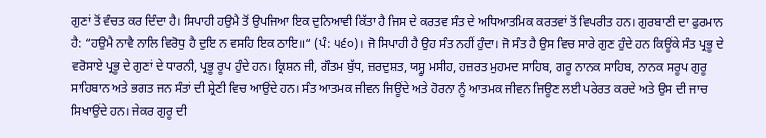ਗੁਣਾਂ ਤੋਂ ਵੰਚਤ ਕਰ ਦਿੰਦਾ ਹੈ। ਸਿਪਾਹੀ ਹਉਮੈ ਤੋਂ ਉਪਜਿਆ ਇਕ ਦੁਨਿਆਵੀ ਕਿੱਤਾ ਹੈ ਜਿਸ ਦੇ ਕਰਤਵ ਸੰਤ ਦੇ ਅਧਿਆਤਮਿਕ ਕਰਤਵਾਂ ਤੋਂ ਵਿਪਰੀਤ ਹਨ। ਗੁਰਬਾਣੀ ਦਾ ਫੁਰਮਾਨ ਹੈ: “ਹਉਮੈ ਨਾਵੈ ਨਾਲਿ ਵਿਰੋਧੁ ਹੈ ਦੁਇ ਨ ਵਸਹਿ ਇਕ ਠਾਇ॥“ (ਪੰ: ੫੬੦)। ਜੋ ਸਿਪਾਹੀ ਹੈ ਉਹ ਸੰਤ ਨਹੀਂ ਹੁੰਦਾ। ਜੋ ਸੰਤ ਹੈ ਉਸ ਵਿਚ ਸਾਰੇ ਗੁਣ ਹੁੰਦੇ ਹਨ ਕਿਊਂਕੇ ਸੰਤ ਪ੍ਰਭੂ ਦੇ ਵਰੋਸਾਏ ਪ੍ਰਭੂ ਦੇ ਗੁਣਾਂ ਦੇ ਧਾਰਨੀ, ਪ੍ਰਭੂ ਰੂਪ ਹੁੰਦੇ ਹਨ। ਕ੍ਰਿਸ਼ਨ ਜੀ, ਗੌਤਮ ਬੁੱਧ, ਜ਼ਰਦੁਸ਼ਤ, ਯਸ੍ਹੂ ਮਸੀਹ, ਹਜ਼ਰਤ ਮੁਹਮਦ ਸਾਹਿਬ, ਗਰੂ ਨਾਨਕ ਸਾਹਿਬ, ਨਾਨਕ ਸਰੂਪ ਗੁਰੂ ਸਾਹਿਬਾਨ ਅਤੇ ਭਗਤ ਜਨ ਸੰਤਾਂ ਦੀ ਸ਼੍ਰੇਣੀ ਵਿਚ ਆਉਂਦੇ ਹਨ। ਸੰਤ ਆਤਮਕ ਜੀਵਨ ਜਿਊਂਦੇ ਅਤੇ ਹੋਰਨਾ ਨੂੰ ਆਤਮਕ ਜੀਵਨ ਜਿਊਣ ਲਈ ਪਰੇਰਤ ਕਰਦੇ ਅਤੇ ਉਸ ਦੀ ਜਾਚ ਸਿਖਾਉਂਦੇ ਹਨ। ਜੇਕਰ ਗੁਰੂ ਦੀ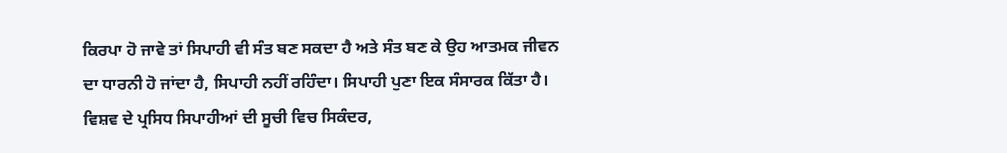ਕਿਰਪਾ ਹੋ ਜਾਵੇ ਤਾਂ ਸਿਪਾਹੀ ਵੀ ਸੰਤ ਬਣ ਸਕਦਾ ਹੈ ਅਤੇ ਸੰਤ ਬਣ ਕੇ ਉਹ ਆਤਮਕ ਜੀਵਨ ਦਾ ਧਾਰਨੀ ਹੋ ਜਾਂਦਾ ਹੈ, ਸਿਪਾਹੀ ਨਹੀਂ ਰਹਿੰਦਾ। ਸਿਪਾਹੀ ਪੁਣਾ ਇਕ ਸੰਸਾਰਕ ਕਿੱਤਾ ਹੈ। ਵਿਸ਼ਵ ਦੇ ਪ੍ਰਸਿਧ ਸਿਪਾਹੀਆਂ ਦੀ ਸੂਚੀ ਵਿਚ ਸਿਕੰਦਰ,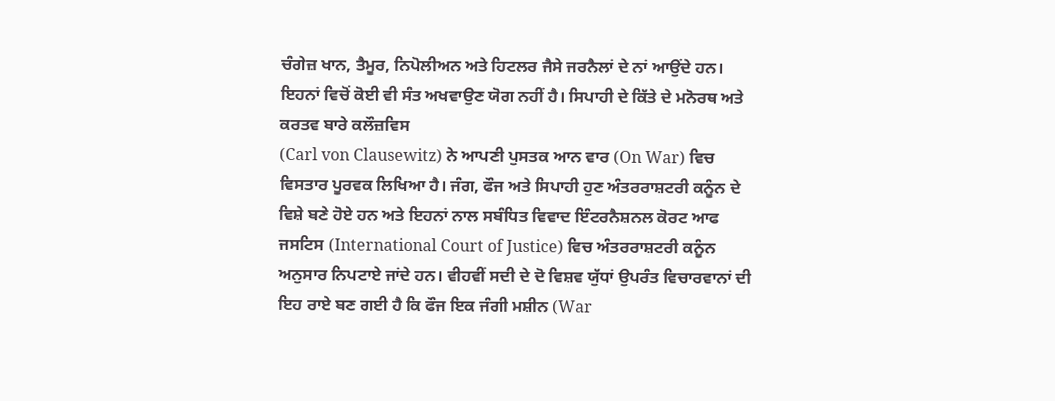ਚੰਗੇਜ਼ ਖਾਨ, ਤੈਮੂਰ, ਨਿਪੋਲੀਅਨ ਅਤੇ ਹਿਟਲਰ ਜੈਸੇ ਜਰਨੈਲਾਂ ਦੇ ਨਾਂ ਆਉਂਦੇ ਹਨ। ਇਹਨਾਂ ਵਿਚੋਂ ਕੋਈ ਵੀ ਸੰਤ ਅਖਵਾਉਣ ਯੋਗ ਨਹੀਂ ਹੈ। ਸਿਪਾਹੀ ਦੇ ਕਿੱਤੇ ਦੇ ਮਨੋਰਥ ਅਤੇ ਕਰਤਵ ਬਾਰੇ ਕਲੌਜ਼ਵਿਸ
(Carl von Clausewitz) ਨੇ ਆਪਣੀ ਪੁਸਤਕ ਆਨ ਵਾਰ (On War) ਵਿਚ ਵਿਸਤਾਰ ਪੂਰਵਕ ਲਿਖਿਆ ਹੈ। ਜੰਗ, ਫੌਜ ਅਤੇ ਸਿਪਾਹੀ ਹੁਣ ਅੰਤਰਰਾਸ਼ਟਰੀ ਕਨੂੰਨ ਦੇ ਵਿਸ਼ੇ ਬਣੇ ਹੋਏ ਹਨ ਅਤੇ ਇਹਨਾਂ ਨਾਲ ਸਬੰਧਿਤ ਵਿਵਾਦ ਇੰਟਰਨੈਸ਼ਨਲ ਕੋਰਟ ਆਫ ਜਸਟਿਸ (International Court of Justice) ਵਿਚ ਅੰਤਰਰਾਸ਼ਟਰੀ ਕਨੂੰਨ ਅਨੁਸਾਰ ਨਿਪਟਾਏ ਜਾਂਦੇ ਹਨ। ਵੀਹਵੀਂ ਸਦੀ ਦੇ ਦੋ ਵਿਸ਼ਵ ਯੁੱਧਾਂ ਉਪਰੰਤ ਵਿਚਾਰਵਾਨਾਂ ਦੀ ਇਹ ਰਾਏ ਬਣ ਗਈ ਹੈ ਕਿ ਫੌਜ ਇਕ ਜੰਗੀ ਮਸ਼ੀਨ (War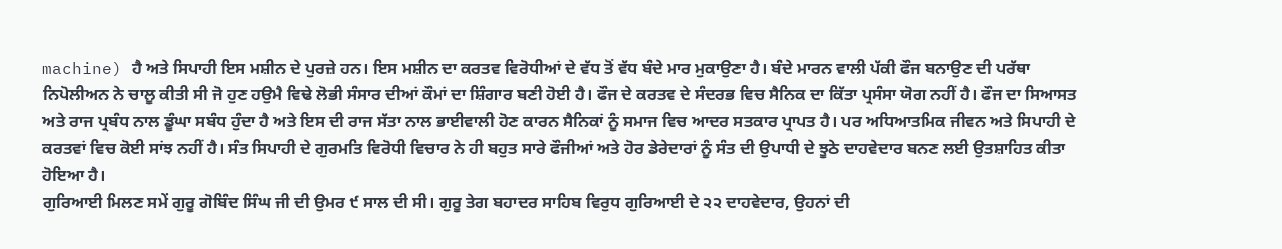machine) ਹੈ ਅਤੇ ਸਿਪਾਹੀ ਇਸ ਮਸ਼ੀਨ ਦੇ ਪੁਰਜ਼ੇ ਹਨ। ਇਸ ਮਸ਼ੀਨ ਦਾ ਕਰਤਵ ਵਿਰੋਧੀਆਂ ਦੇ ਵੱਧ ਤੋਂ ਵੱਧ ਬੰਦੇ ਮਾਰ ਮੁਕਾਉਣਾ ਹੈ। ਬੰਦੇ ਮਾਰਨ ਵਾਲੀ ਪੱਕੀ ਫੌਜ ਬਨਾਉਣ ਦੀ ਪਰੱਥਾ ਨਿਪੋਲੀਅਨ ਨੇ ਚਾਲੂ ਕੀਤੀ ਸੀ ਜੋ ਹੁਣ ਹਉਮੈ ਵਿਢੇ ਲੋਭੀ ਸੰਸਾਰ ਦੀਆਂ ਕੌਮਾਂ ਦਾ ਸ਼ਿੰਗਾਰ ਬਣੀ ਹੋਈ ਹੈ। ਫੌਜ ਦੇ ਕਰਤਵ ਦੇ ਸੰਦਰਭ ਵਿਚ ਸੈਨਿਕ ਦਾ ਕਿੱਤਾ ਪ੍ਰਸੰਸਾ ਯੋਗ ਨਹੀਂ ਹੈ। ਫੌਜ ਦਾ ਸਿਆਸਤ ਅਤੇ ਰਾਜ ਪ੍ਰਬੰਧ ਨਾਲ ਡੂੰਘਾ ਸਬੰਧ ਹੁੰਦਾ ਹੈ ਅਤੇ ਇਸ ਦੀ ਰਾਜ ਸੱਤਾ ਨਾਲ ਭਾਈਵਾਲੀ ਹੋਣ ਕਾਰਨ ਸੈਨਿਕਾਂ ਨੂੰ ਸਮਾਜ ਵਿਚ ਆਦਰ ਸਤਕਾਰ ਪ੍ਰਾਪਤ ਹੈ। ਪਰ ਅਧਿਆਤਮਿਕ ਜੀਵਨ ਅਤੇ ਸਿਪਾਹੀ ਦੇ ਕਰਤਵਾਂ ਵਿਚ ਕੋਈ ਸਾਂਝ ਨਹੀਂ ਹੈ। ਸੰਤ ਸਿਪਾਹੀ ਦੇ ਗੁਰਮਤਿ ਵਿਰੋਧੀ ਵਿਚਾਰ ਨੇ ਹੀ ਬਹੁਤ ਸਾਰੇ ਫੌਜੀਆਂ ਅਤੇ ਹੋਰ ਡੇਰੇਦਾਰਾਂ ਨੂੰ ਸੰਤ ਦੀ ਉਪਾਧੀ ਦੇ ਝੂਠੇ ਦਾਹਵੇਦਾਰ ਬਨਣ ਲਈ ਉਤਸ਼ਾਹਿਤ ਕੀਤਾ ਹੋਇਆ ਹੈ।
ਗੁਰਿਆਈ ਮਿਲਣ ਸਮੇਂ ਗੁਰੂ ਗੋਬਿੰਦ ਸਿੰਘ ਜੀ ਦੀ ਉਮਰ ੯ ਸਾਲ ਦੀ ਸੀ। ਗੁਰੂ ਤੇਗ ਬਹਾਦਰ ਸਾਹਿਬ ਵਿਰੁਧ ਗੁਰਿਆਈ ਦੇ ੨੨ ਦਾਹਵੇਦਾਰ, ਉਹਨਾਂ ਦੀ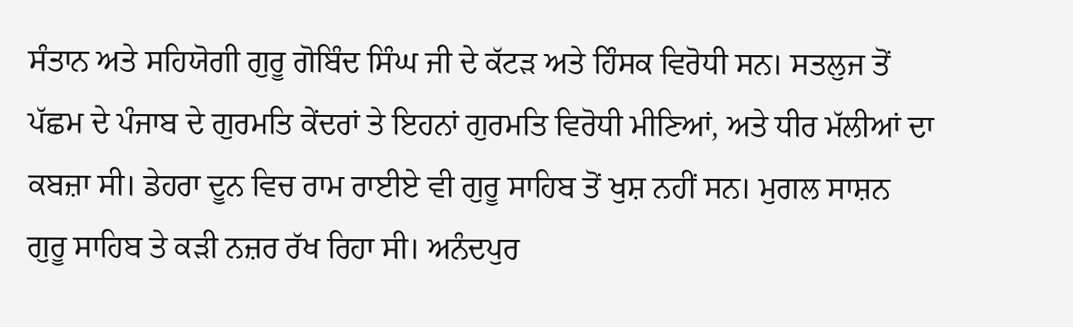ਸੰਤਾਨ ਅਤੇ ਸਹਿਯੋਗੀ ਗੁਰੂ ਗੋਬਿੰਦ ਸਿੰਘ ਜੀ ਦੇ ਕੱਟੜ ਅਤੇ ਹਿੰਸਕ ਵਿਰੋਧੀ ਸਨ। ਸਤਲੁਜ ਤੋਂ ਪੱਛਮ ਦੇ ਪੰਜਾਬ ਦੇ ਗੁਰਮਤਿ ਕੇਂਦਰਾਂ ਤੇ ਇਹਨਾਂ ਗੁਰਮਤਿ ਵਿਰੋਧੀ ਮੀਣਿਆਂ, ਅਤੇ ਧੀਰ ਮੱਲੀਆਂ ਦਾ ਕਬਜ਼ਾ ਸੀ। ਡੇਹਰਾ ਦੂਨ ਵਿਚ ਰਾਮ ਰਾਈਏ ਵੀ ਗੁਰੂ ਸਾਹਿਬ ਤੋਂ ਖੁਸ਼ ਨਹੀਂ ਸਨ। ਮੁਗਲ ਸਾਸ਼ਨ ਗੁਰੂ ਸਾਹਿਬ ਤੇ ਕੜੀ ਨਜ਼ਰ ਰੱਖ ਰਿਹਾ ਸੀ। ਅਨੰਦਪੁਰ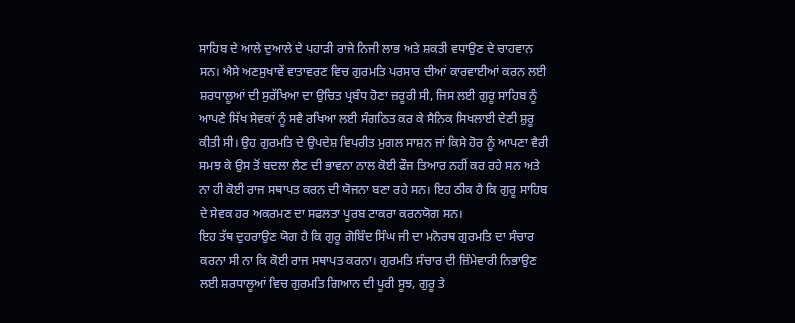ਸਾਹਿਬ ਦੇ ਆਲੇ ਦੁਆਲੇ ਦੇ ਪਹਾੜੀ ਰਾਜੇ ਨਿਜੀ ਲਾਭ ਅਤੇ ਸ਼ਕਤੀ ਵਧਾਉਣ ਦੇ ਚਾਹਵਾਨ ਸਨ। ਐਸੇ ਅਣਸੁਖਾਵੇਂ ਵਾਤਾਵਰਣ ਵਿਚ ਗੁਰਮਤਿ ਪਰਸਾਰ ਦੀਆਂ ਕਾਰਵਾਈਆਂ ਕਰਨ ਲਈ ਸ਼ਰਧਾਲੂਆਂ ਦੀ ਸੁਰੱਖਿਆ ਦਾ ਉਚਿਤ ਪ੍ਰਬੰਧ ਹੋਣਾ ਜ਼ਰੂਰੀ ਸੀ, ਜਿਸ ਲਈ ਗੁਰੂ ਸਾਹਿਬ ਨੂੰ ਆਪਣੇ ਸਿੱਖ ਸੇਵਕਾਂ ਨੂੰ ਸਵੈ ਰਖਿਆ ਲਈ ਸੰਗਠਿਤ ਕਰ ਕੇ ਸੈਨਿਕ ਸਿਖਲਾਈ ਦੇਣੀ ਸ਼ੁਰੂ ਕੀਤੀ ਸੀ। ਉਹ ਗੁਰਮਤਿ ਦੇ ਉਪਦੇਸ਼ ਵਿਪਰੀਤ ਮੁਗਲ ਸਾਸ਼ਨ ਜਾਂ ਕਿਸੇ ਹੋਰ ਨੂੰ ਆਪਣਾ ਵੈਰੀ ਸਮਝ ਕੇ ਉਸ ਤੋਂ ਬਦਲਾ ਲੈਣ ਦੀ ਭਾਵਨਾ ਨਾਲ ਕੋਈ ਫੌਜ ਤਿਆਰ ਨਹੀਂ ਕਰ ਰਹੇ ਸਨ ਅਤੇ ਨਾ ਹੀ ਕੋਈ ਰਾਜ ਸਥਾਪਤ ਕਰਨ ਦੀ ਯੋਜਨਾ ਬਣਾ ਰਹੇ ਸਨ। ਇਹ ਠੀਕ ਹੈ ਕਿ ਗੁਰੂ ਸਾਹਿਬ ਦੇ ਸੇਵਕ ਹਰ ਅਕਰਮਣ ਦਾ ਸਫਲਤਾ ਪੂਰਬ ਟਾਕਰਾ ਕਰਨਯੋਗ ਸਨ।
ਇਹ ਤੱਥ ਦੁਹਰਾਉਣ ਯੋਗ ਹੈ ਕਿ ਗੁਰੂ ਗੋਬਿੰਦ ਸਿੰਘ ਜੀ ਦਾ ਮਨੋਰਥ ਗੁਰਮਤਿ ਦਾ ਸੰਚਾਰ ਕਰਨਾ ਸੀ ਨਾ ਕਿ ਕੋਈ ਰਾਜ ਸਥਾਪਤ ਕਰਨਾ। ਗੁਰਮਤਿ ਸੰਚਾਰ ਦੀ ਜ਼ਿੰਮੇਵਾਰੀ ਨਿਭਾਉਣ ਲਈ ਸ਼ਰਧਾਲੂਆਂ ਵਿਚ ਗੁਰਮਤਿ ਗਿਆਨ ਦੀ ਪੂਰੀ ਸੂਝ, ਗੁਰੂ ਤੇ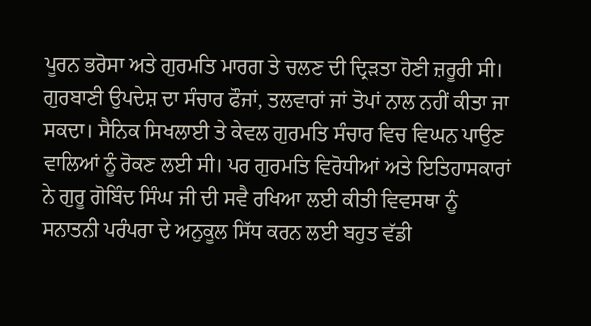ਪੂਰਨ ਭਰੋਸਾ ਅਤੇ ਗੁਰਮਤਿ ਮਾਰਗ ਤੇ ਚਲਣ ਦੀ ਦ੍ਰਿੜਤਾ ਹੋਣੀ ਜ਼ਰੂਰੀ ਸੀ। ਗੁਰਬਾਣੀ ਉਪਦੇਸ਼ ਦਾ ਸੰਚਾਰ ਫੌਜਾਂ, ਤਲਵਾਰਾਂ ਜਾਂ ਤੋਪਾਂ ਨਾਲ ਨਹੀਂ ਕੀਤਾ ਜਾ ਸਕਦਾ। ਸੈਨਿਕ ਸਿਖਲਾਈ ਤੇ ਕੇਵਲ ਗੁਰਮਤਿ ਸੰਚਾਰ ਵਿਚ ਵਿਘਨ ਪਾਉਣ ਵਾਲਿਆਂ ਨੂੰ ਰੋਕਣ ਲਈ ਸੀ। ਪਰ ਗੁਰਮਤਿ ਵਿਰੋਧੀਆਂ ਅਤੇ ਇਤਿਹਾਸਕਾਰਾਂ ਨੇ ਗੁਰੂ ਗੋਬਿੰਦ ਸਿੰਘ ਜੀ ਦੀ ਸਵੈ ਰਖਿਆ ਲਈ ਕੀਤੀ ਵਿਵਸਥਾ ਨੂੰ ਸਨਾਤਨੀ ਪਰੰਪਰਾ ਦੇ ਅਨੁਕੂਲ ਸਿੱਧ ਕਰਨ ਲਈ ਬਹੁਤ ਵੱਡੀ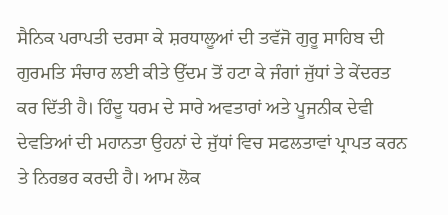ਸੈਨਿਕ ਪਰਾਪਤੀ ਦਰਸਾ ਕੇ ਸ਼ਰਧਾਲੂਆਂ ਦੀ ਤਵੱਜੋ ਗੁਰੂ ਸਾਹਿਬ ਦੀ ਗੁਰਮਤਿ ਸੰਚਾਰ ਲਈ ਕੀਤੇ ਉੱਦਮ ਤੋਂ ਹਟਾ ਕੇ ਜੰਗਾਂ ਜੁੱਧਾਂ ਤੇ ਕੇਂਦਰਤ ਕਰ ਦਿੱਤੀ ਹੈ। ਹਿੰਦੂ ਧਰਮ ਦੇ ਸਾਰੇ ਅਵਤਾਰਾਂ ਅਤੇ ਪੂਜਨੀਕ ਦੇਵੀ ਦੇਵਤਿਆਂ ਦੀ ਮਹਾਨਤਾ ਉਹਨਾਂ ਦੇ ਜੁੱਧਾਂ ਵਿਚ ਸਫਲਤਾਵਾਂ ਪ੍ਰਾਪਤ ਕਰਨ ਤੇ ਨਿਰਭਰ ਕਰਦੀ ਹੈ। ਆਮ ਲੋਕ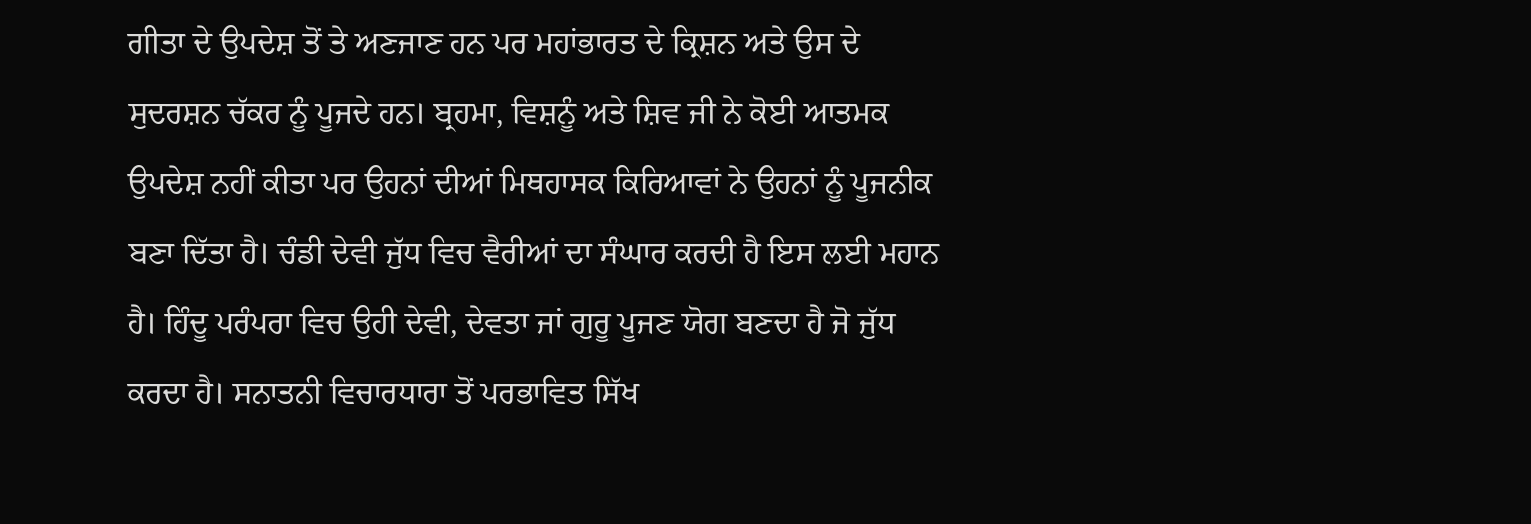ਗੀਤਾ ਦੇ ਉਪਦੇਸ਼ ਤੋਂ ਤੇ ਅਣਜਾਣ ਹਨ ਪਰ ਮਹਾਂਭਾਰਤ ਦੇ ਕ੍ਰਿਸ਼ਨ ਅਤੇ ਉਸ ਦੇ ਸੁਦਰਸ਼ਨ ਚੱਕਰ ਨੂੰ ਪੂਜਦੇ ਹਨ। ਬ੍ਰਹਮਾ, ਵਿਸ਼ਨੂੰ ਅਤੇ ਸ਼ਿਵ ਜੀ ਨੇ ਕੋਈ ਆਤਮਕ ਉਪਦੇਸ਼ ਨਹੀਂ ਕੀਤਾ ਪਰ ਉਹਨਾਂ ਦੀਆਂ ਮਿਥਹਾਸਕ ਕਿਰਿਆਵਾਂ ਨੇ ਉਹਨਾਂ ਨੂੰ ਪੂਜਨੀਕ ਬਣਾ ਦਿੱਤਾ ਹੈ। ਚੰਡੀ ਦੇਵੀ ਜੁੱਧ ਵਿਚ ਵੈਰੀਆਂ ਦਾ ਸੰਘਾਰ ਕਰਦੀ ਹੈ ਇਸ ਲਈ ਮਹਾਨ ਹੈ। ਹਿੰਦੂ ਪਰੰਪਰਾ ਵਿਚ ਉਹੀ ਦੇਵੀ, ਦੇਵਤਾ ਜਾਂ ਗੁਰੂ ਪੂਜਣ ਯੋਗ ਬਣਦਾ ਹੈ ਜੋ ਜੁੱਧ ਕਰਦਾ ਹੈ। ਸਨਾਤਨੀ ਵਿਚਾਰਧਾਰਾ ਤੋਂ ਪਰਭਾਵਿਤ ਸਿੱਖ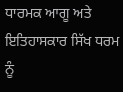ਧਾਰਮਕ ਆਗੂ ਅਤੇ ਇਤਿਹਾਸਕਾਰ ਸਿੱਖ ਧਰਮ ਨੂੰ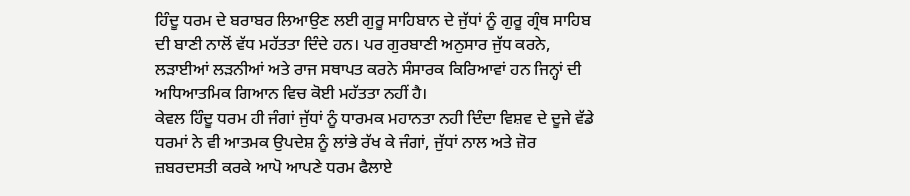ਹਿੰਦੂ ਧਰਮ ਦੇ ਬਰਾਬਰ ਲਿਆਉਣ ਲਈ ਗੁਰੂ ਸਾਹਿਬਾਨ ਦੇ ਜੁੱਧਾਂ ਨੂੰ ਗੁਰੂ ਗ੍ਰੰਥ ਸਾਹਿਬ ਦੀ ਬਾਣੀ ਨਾਲੋਂ ਵੱਧ ਮਹੱਤਤਾ ਦਿੰਦੇ ਹਨ। ਪਰ ਗੁਰਬਾਣੀ ਅਨੁਸਾਰ ਜੁੱਧ ਕਰਨੇ, ਲੜਾਈਆਂ ਲੜਨੀਆਂ ਅਤੇ ਰਾਜ ਸਥਾਪਤ ਕਰਨੇ ਸੰਸਾਰਕ ਕਿਰਿਆਵਾਂ ਹਨ ਜਿਨ੍ਹਾਂ ਦੀ ਅਧਿਆਤਮਿਕ ਗਿਆਨ ਵਿਚ ਕੋਈ ਮਹੱਤਤਾ ਨਹੀਂ ਹੈ।
ਕੇਵਲ ਹਿੰਦੂ ਧਰਮ ਹੀ ਜੰਗਾਂ ਜੁੱਧਾਂ ਨੂੰ ਧਾਰਮਕ ਮਹਾਨਤਾ ਨਹੀ ਦਿੰਦਾ ਵਿਸ਼ਵ ਦੇ ਦੂਜੇ ਵੱਡੇ ਧਰਮਾਂ ਨੇ ਵੀ ਆਤਮਕ ਉਪਦੇਸ਼ ਨੂੰ ਲਾਂਭੇ ਰੱਖ ਕੇ ਜੰਗਾਂ, ਜੁੱਧਾਂ ਨਾਲ ਅਤੇ ਜ਼ੋਰ ਜ਼ਬਰਦਸਤੀ ਕਰਕੇ ਆਪੋ ਆਪਣੇ ਧਰਮ ਫੈਲਾਏ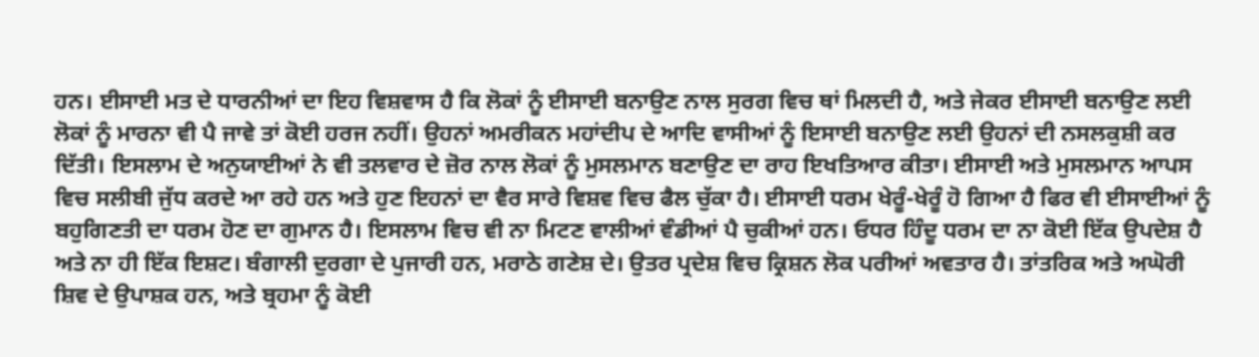ਹਨ। ਈਸਾਈ ਮਤ ਦੇ ਧਾਰਨੀਆਂ ਦਾ ਇਹ ਵਿਸ਼ਵਾਸ ਹੈ ਕਿ ਲੋਕਾਂ ਨੂੰ ਈਸਾਈ ਬਨਾਉਣ ਨਾਲ ਸੁਰਗ ਵਿਚ ਥਾਂ ਮਿਲਦੀ ਹੈ, ਅਤੇ ਜੇਕਰ ਈਸਾਈ ਬਨਾਉਣ ਲਈ ਲੋਕਾਂ ਨੂੰ ਮਾਰਨਾ ਵੀ ਪੈ ਜਾਵੇ ਤਾਂ ਕੋਈ ਹਰਜ ਨਹੀਂ। ਉਹਨਾਂ ਅਮਰੀਕਨ ਮਹਾਂਦੀਪ ਦੇ ਆਦਿ ਵਾਸੀਆਂ ਨੂੰ ਇਸਾਈ ਬਨਾਉਣ ਲਈ ਉਹਨਾਂ ਦੀ ਨਸਲਕੁਸ਼ੀ ਕਰ ਦਿੱਤੀ। ਇਸਲਾਮ ਦੇ ਅਨੁਯਾਈਆਂ ਨੇ ਵੀ ਤਲਵਾਰ ਦੇ ਜ਼ੋਰ ਨਾਲ ਲੋਕਾਂ ਨੂੰ ਮੁਸਲਮਾਨ ਬਣਾਉਣ ਦਾ ਰਾਹ ਇਖਤਿਆਰ ਕੀਤਾ। ਈਸਾਈ ਅਤੇ ਮੁਸਲਮਾਨ ਆਪਸ ਵਿਚ ਸਲੀਬੀ ਜੁੱਧ ਕਰਦੇ ਆ ਰਹੇ ਹਨ ਅਤੇ ਹੁਣ ਇਹਨਾਂ ਦਾ ਵੈਰ ਸਾਰੇ ਵਿਸ਼ਵ ਵਿਚ ਫੈਲ ਚੁੱਕਾ ਹੈ। ਈਸਾਈ ਧਰਮ ਖੇਰੂੰ-ਖੇਰੂੰ ਹੋ ਗਿਆ ਹੈ ਫਿਰ ਵੀ ਈਸਾਈਆਂ ਨੂੰ ਬਹੁਗਿਣਤੀ ਦਾ ਧਰਮ ਹੋਣ ਦਾ ਗੁਮਾਨ ਹੈ। ਇਸਲਾਮ ਵਿਚ ਵੀ ਨਾ ਮਿਟਣ ਵਾਲੀਆਂ ਵੰਡੀਆਂ ਪੈ ਚੁਕੀਆਂ ਹਨ। ਓਧਰ ਹਿੰਦੂ ਧਰਮ ਦਾ ਨਾ ਕੋਈ ਇੱਕ ਉਪਦੇਸ਼ ਹੈ ਅਤੇ ਨਾ ਹੀ ਇੱਕ ਇਸ਼ਟ। ਬੰਗਾਲੀ ਦੁਰਗਾ ਦੇ ਪੁਜਾਰੀ ਹਨ, ਮਰਾਠੇ ਗਣੇਸ਼ ਦੇ। ਉਤਰ ਪ੍ਰਦੇਸ਼ ਵਿਚ ਕ੍ਰਿਸ਼ਨ ਲੋਕ ਪਰੀਆਂ ਅਵਤਾਰ ਹੈ। ਤਾਂਤਰਿਕ ਅਤੇ ਅਘੋਰੀ ਸ਼ਿਵ ਦੇ ਉਪਾਸ਼ਕ ਹਨ, ਅਤੇ ਬ੍ਰਹਮਾ ਨੂੰ ਕੋਈ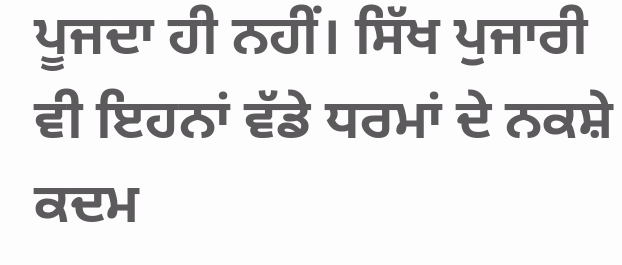ਪੂਜਦਾ ਹੀ ਨਹੀਂ। ਸਿੱਖ ਪੁਜਾਰੀ ਵੀ ਇਹਨਾਂ ਵੱਡੇ ਧਰਮਾਂ ਦੇ ਨਕਸ਼ੇ ਕਦਮ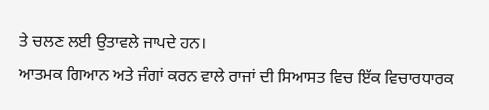ਤੇ ਚਲਣ ਲਈ ਉਤਾਵਲੇ ਜਾਪਦੇ ਹਨ।
ਆਤਮਕ ਗਿਆਨ ਅਤੇ ਜੰਗਾਂ ਕਰਨ ਵਾਲੇ ਰਾਜਾਂ ਦੀ ਸਿਆਸਤ ਵਿਚ ਇੱਕ ਵਿਚਾਰਧਾਰਕ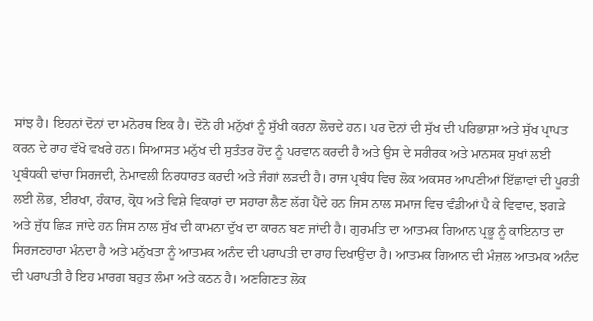ਸਾਂਝ ਹੈ। ਇਹਨਾਂ ਦੋਨਾਂ ਦਾ ਮਨੋਰਥ ਇਕ ਹੈ। ਦੋਨੋ ਹੀ ਮਨੁੱਖਾਂ ਨੂੰ ਸੁੱਖੀ ਕਰਨਾ ਲੋਚਦੇ ਹਨ। ਪਰ ਦੋਨਾਂ ਦੀ ਸੁੱਖ ਦੀ ਪਰਿਭਾਸ਼ਾ ਅਤੇ ਸੁੱਖ ਪ੍ਰਾਪਤ ਕਰਨ ਦੇ ਰਾਹ ਵੱਖੋ ਵਖਰੇ ਹਨ। ਸਿਆਸਤ ਮਨੁੱਖ ਦੀ ਸੁਤੰਤਰ ਹੋਂਦ ਨੂੰ ਪਰਵਾਨ ਕਰਦੀ ਹੈ ਅਤੇ ਉਸ ਦੇ ਸਰੀਰਕ ਅਤੇ ਮਾਨਸਕ ਸੁਖਾਂ ਲਈ ਪ੍ਰਬੰਧਕੀ ਢਾਂਚਾ ਸਿਰਜਦੀ, ਨੇਮਾਵਲੀ ਨਿਰਧਾਰਤ ਕਰਦੀ ਅਤੇ ਜੰਗਾਂ ਲੜਦੀ ਹੈ। ਰਾਜ ਪ੍ਰਬੰਧ ਵਿਚ ਲੋਕ ਅਕਸਰ ਆਪਣੀਆਂ ਇੱਛਾਵਾਂ ਦੀ ਪੂਰਤੀ ਲਈ ਲੋਭ, ਈਰਖਾ, ਹੰਕਾਰ, ਕ੍ਰੋਧ ਅਤੇ ਵਿਸ਼ੇ ਵਿਕਾਰਾਂ ਦਾ ਸਹਾਰਾ ਲੈਣ ਲੱਗ ਪੈਂਦੇ ਹਨ ਜਿਸ ਨਾਲ ਸਮਾਜ ਵਿਚ ਵੰਡੀਆਂ ਪੈ ਕੇ ਵਿਵਾਦ, ਝਗੜੇ ਅਤੇ ਜੁੱਧ ਛਿੜ ਜਾਂਦੇ ਹਨ ਜਿਸ ਨਾਲ ਸੁੱਖ ਦੀ ਕਾਮਨਾ ਦੁੱਖ ਦਾ ਕਾਰਨ ਬਣ ਜਾਂਦੀ ਹੈ। ਗੁਰਮਤਿ ਦਾ ਆਤਮਕ ਗਿਆਨ ਪ੍ਰਭੂ ਨੂੰ ਕਾਇਨਾਤ ਦਾ ਸਿਰਜਣਹਾਰਾ ਮੰਨਦਾ ਹੈ ਅਤੇ ਮਨੁੱਖਤਾ ਨੂੰ ਆਤਮਕ ਅਨੰਦ ਦੀ ਪਰਾਪਤੀ ਦਾ ਰਾਹ ਦਿਖਾਉਂਦਾ ਹੈ। ਆਤਮਕ ਗਿਆਨ ਦੀ ਮੰਜ਼ਲ ਆਤਮਕ ਅਨੰਦ ਦੀ ਪਰਾਪਤੀ ਹੈ ਇਹ ਮਾਰਗ ਬਹੁਤ ਲੰਮਾ ਅਤੇ ਕਠਨ ਹੈ। ਅਣਗਿਣਤ ਲੋਕ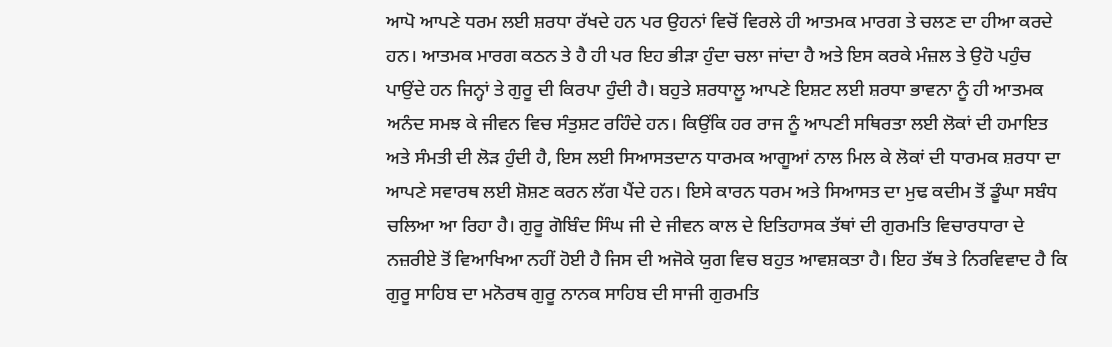ਆਪੋ ਆਪਣੇ ਧਰਮ ਲਈ ਸ਼ਰਧਾ ਰੱਖਦੇ ਹਨ ਪਰ ਉਹਨਾਂ ਵਿਚੋਂ ਵਿਰਲੇ ਹੀ ਆਤਮਕ ਮਾਰਗ ਤੇ ਚਲਣ ਦਾ ਹੀਆ ਕਰਦੇ ਹਨ। ਆਤਮਕ ਮਾਰਗ ਕਠਨ ਤੇ ਹੈ ਹੀ ਪਰ ਇਹ ਭੀੜਾ ਹੁੰਦਾ ਚਲਾ ਜਾਂਦਾ ਹੈ ਅਤੇ ਇਸ ਕਰਕੇ ਮੰਜ਼ਲ ਤੇ ਉਹੋ ਪਹੁੰਚ ਪਾਉਂਦੇ ਹਨ ਜਿਨ੍ਹਾਂ ਤੇ ਗੁਰੂ ਦੀ ਕਿਰਪਾ ਹੁੰਦੀ ਹੈ। ਬਹੁਤੇ ਸ਼ਰਧਾਲੂ ਆਪਣੇ ਇਸ਼ਟ ਲਈ ਸ਼ਰਧਾ ਭਾਵਨਾ ਨੂੰ ਹੀ ਆਤਮਕ ਅਨੰਦ ਸਮਝ ਕੇ ਜੀਵਨ ਵਿਚ ਸੰਤੁਸ਼ਟ ਰਹਿੰਦੇ ਹਨ। ਕਿਉਂਕਿ ਹਰ ਰਾਜ ਨੂੰ ਆਪਣੀ ਸਥਿਰਤਾ ਲਈ ਲੋਕਾਂ ਦੀ ਹਮਾਇਤ ਅਤੇ ਸੰਮਤੀ ਦੀ ਲੋੜ ਹੁੰਦੀ ਹੈ, ਇਸ ਲਈ ਸਿਆਸਤਦਾਨ ਧਾਰਮਕ ਆਗੂਆਂ ਨਾਲ ਮਿਲ ਕੇ ਲੋਕਾਂ ਦੀ ਧਾਰਮਕ ਸ਼ਰਧਾ ਦਾ ਆਪਣੇ ਸਵਾਰਥ ਲਈ ਸ਼ੋਸ਼ਣ ਕਰਨ ਲੱਗ ਪੈਂਦੇ ਹਨ। ਇਸੇ ਕਾਰਨ ਧਰਮ ਅਤੇ ਸਿਆਸਤ ਦਾ ਮੁਢ ਕਦੀਮ ਤੋਂ ਡੂੰਘਾ ਸਬੰਧ ਚਲਿਆ ਆ ਰਿਹਾ ਹੈ। ਗੁਰੂ ਗੋਬਿੰਦ ਸਿੰਘ ਜੀ ਦੇ ਜੀਵਨ ਕਾਲ ਦੇ ਇਤਿਹਾਸਕ ਤੱਥਾਂ ਦੀ ਗੁਰਮਤਿ ਵਿਚਾਰਧਾਰਾ ਦੇ ਨਜ਼ਰੀਏ ਤੋਂ ਵਿਆਖਿਆ ਨਹੀਂ ਹੋਈ ਹੈ ਜਿਸ ਦੀ ਅਜੋਕੇ ਯੁਗ ਵਿਚ ਬਹੁਤ ਆਵਸ਼ਕਤਾ ਹੈ। ਇਹ ਤੱਥ ਤੇ ਨਿਰਵਿਵਾਦ ਹੈ ਕਿ ਗੁਰੂ ਸਾਹਿਬ ਦਾ ਮਨੋਰਥ ਗੁਰੂ ਨਾਨਕ ਸਾਹਿਬ ਦੀ ਸਾਜੀ ਗੁਰਮਤਿ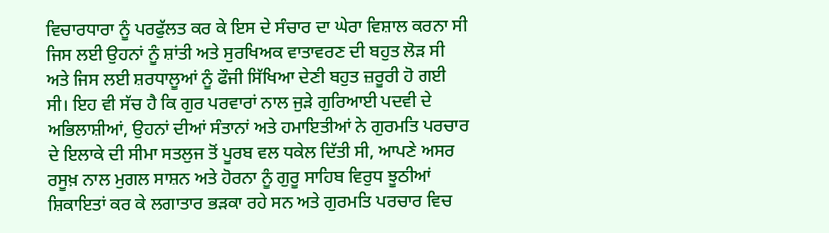ਵਿਚਾਰਧਾਰਾ ਨੂੰ ਪਰਫੁੱਲਤ ਕਰ ਕੇ ਇਸ ਦੇ ਸੰਚਾਰ ਦਾ ਘੇਰਾ ਵਿਸ਼ਾਲ ਕਰਨਾ ਸੀ ਜਿਸ ਲਈ ਉਹਨਾਂ ਨੂੰ ਸ਼ਾਂਤੀ ਅਤੇ ਸੁਰਖਿਅਕ ਵਾਤਾਵਰਣ ਦੀ ਬਹੁਤ ਲੋੜ ਸੀ ਅਤੇ ਜਿਸ ਲਈ ਸ਼ਰਧਾਲੂਆਂ ਨੂੰ ਫੌਜੀ ਸਿੱਖਿਆ ਦੇਣੀ ਬਹੁਤ ਜ਼ਰੂਰੀ ਹੋ ਗਈ ਸੀ। ਇਹ ਵੀ ਸੱਚ ਹੈ ਕਿ ਗੁਰ ਪਰਵਾਰਾਂ ਨਾਲ ਜੁੜੇ ਗੁਰਿਆਈ ਪਦਵੀ ਦੇ ਅਭਿਲਾਸ਼ੀਆਂ, ਉਹਨਾਂ ਦੀਆਂ ਸੰਤਾਨਾਂ ਅਤੇ ਹਮਾਇਤੀਆਂ ਨੇ ਗੁਰਮਤਿ ਪਰਚਾਰ ਦੇ ਇਲਾਕੇ ਦੀ ਸੀਮਾ ਸਤਲੁਜ ਤੋਂ ਪੂਰਬ ਵਲ ਧਕੇਲ ਦਿੱਤੀ ਸੀ, ਆਪਣੇ ਅਸਰ ਰਸੂਖ਼ ਨਾਲ ਮੁਗਲ ਸਾਸ਼ਨ ਅਤੇ ਹੋਰਨਾ ਨੂੰ ਗੁਰੂ ਸਾਹਿਬ ਵਿਰੁਧ ਝੂਠੀਆਂ ਸ਼ਿਕਾਇਤਾਂ ਕਰ ਕੇ ਲਗਾਤਾਰ ਭੜਕਾ ਰਹੇ ਸਨ ਅਤੇ ਗੁਰਮਤਿ ਪਰਚਾਰ ਵਿਚ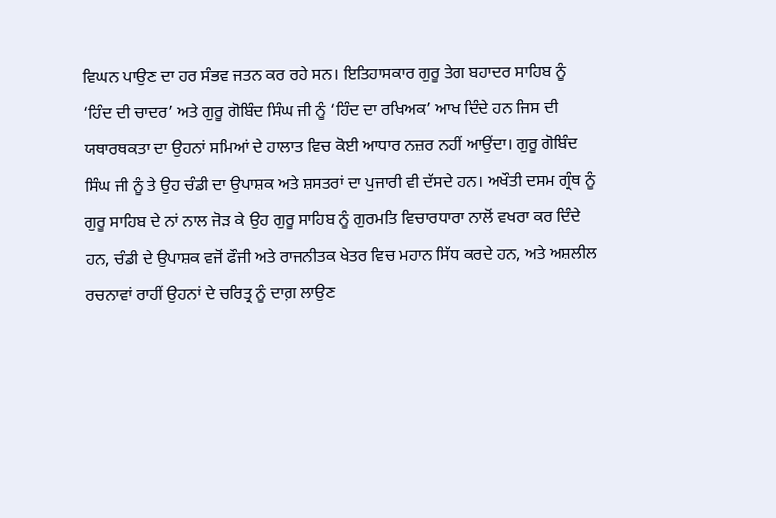ਵਿਘਨ ਪਾਉਣ ਦਾ ਹਰ ਸੰਭਵ ਜਤਨ ਕਰ ਰਹੇ ਸਨ। ਇਤਿਹਾਸਕਾਰ ਗੁਰੂ ਤੇਗ ਬਹਾਦਰ ਸਾਹਿਬ ਨੂੰ ‘ਹਿੰਦ ਦੀ ਚਾਦਰ’ ਅਤੇ ਗੁਰੂ ਗੋਬਿੰਦ ਸਿੰਘ ਜੀ ਨੂੰ ‘ਹਿੰਦ ਦਾ ਰਖਿਅਕ’ ਆਖ ਦਿੰਦੇ ਹਨ ਜਿਸ ਦੀ ਯਥਾਰਥਕਤਾ ਦਾ ਉਹਨਾਂ ਸਮਿਆਂ ਦੇ ਹਾਲਾਤ ਵਿਚ ਕੋਈ ਆਧਾਰ ਨਜ਼ਰ ਨਹੀਂ ਆਉਂਦਾ। ਗੁਰੂ ਗੋਬਿੰਦ ਸਿੰਘ ਜੀ ਨੂੰ ਤੇ ਉਹ ਚੰਡੀ ਦਾ ਉਪਾਸ਼ਕ ਅਤੇ ਸ਼ਸਤਰਾਂ ਦਾ ਪੁਜਾਰੀ ਵੀ ਦੱਸਦੇ ਹਨ। ਅਖੌਤੀ ਦਸਮ ਗ੍ਰੰਥ ਨੂੰ ਗੁਰੂ ਸਾਹਿਬ ਦੇ ਨਾਂ ਨਾਲ ਜੋੜ ਕੇ ਉਹ ਗੁਰੂ ਸਾਹਿਬ ਨੂੰ ਗੁਰਮਤਿ ਵਿਚਾਰਧਾਰਾ ਨਾਲੋਂ ਵਖਰਾ ਕਰ ਦਿੰਦੇ ਹਨ, ਚੰਡੀ ਦੇ ਉਪਾਸ਼ਕ ਵਜੋਂ ਫੌਜੀ ਅਤੇ ਰਾਜਨੀਤਕ ਖੇਤਰ ਵਿਚ ਮਹਾਨ ਸਿੱਧ ਕਰਦੇ ਹਨ, ਅਤੇ ਅਸ਼ਲੀਲ ਰਚਨਾਵਾਂ ਰਾਹੀਂ ਉਹਨਾਂ ਦੇ ਚਰਿਤ੍ਰ ਨੂੰ ਦਾਗ਼ ਲਾਉਣ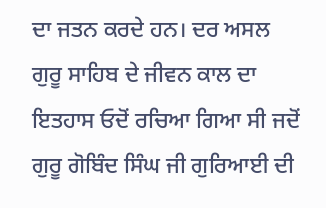ਦਾ ਜਤਨ ਕਰਦੇ ਹਨ। ਦਰ ਅਸਲ ਗੁਰੂ ਸਾਹਿਬ ਦੇ ਜੀਵਨ ਕਾਲ ਦਾ ਇਤਹਾਸ ਓਦੋਂ ਰਚਿਆ ਗਿਆ ਸੀ ਜਦੋਂ ਗੁਰੂ ਗੋਬਿੰਦ ਸਿੰਘ ਜੀ ਗੁਰਿਆਈ ਦੀ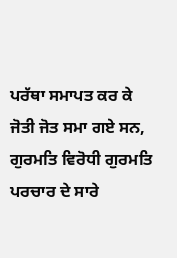ਪਰੱਥਾ ਸਮਾਪਤ ਕਰ ਕੇ ਜੋਤੀ ਜੋਤ ਸਮਾ ਗਏ ਸਨ, ਗੁਰਮਤਿ ਵਿਰੋਧੀ ਗੁਰਮਤਿ ਪਰਚਾਰ ਦੇ ਸਾਰੇ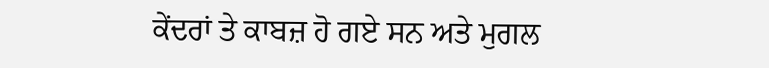ਕੇਂਦਰਾਂ ਤੇ ਕਾਬਜ਼ ਹੋ ਗਏ ਸਨ ਅਤੇ ਮੁਗਲ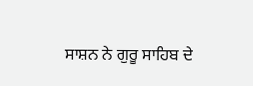ਸਾਸ਼ਨ ਨੇ ਗੁਰੂ ਸਾਹਿਬ ਦੇ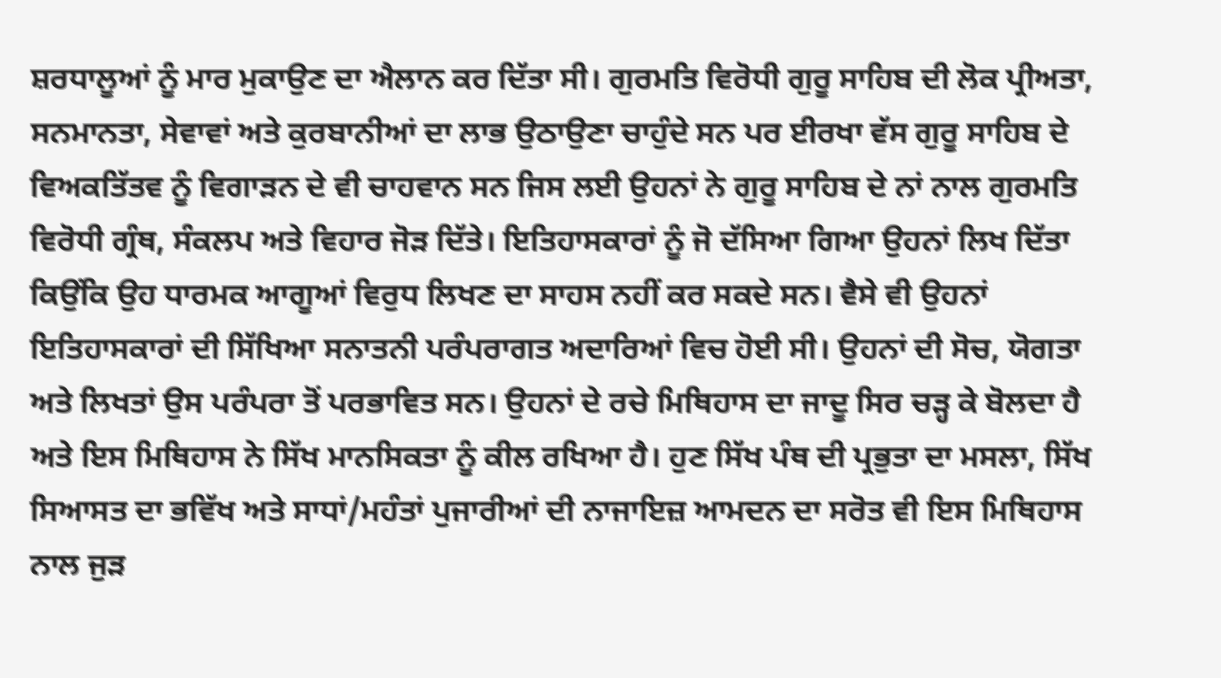ਸ਼ਰਧਾਲੂਆਂ ਨੂੰ ਮਾਰ ਮੁਕਾਉਣ ਦਾ ਐਲਾਨ ਕਰ ਦਿੱਤਾ ਸੀ। ਗੁਰਮਤਿ ਵਿਰੋਧੀ ਗੁਰੂ ਸਾਹਿਬ ਦੀ ਲੋਕ ਪ੍ਰੀਅਤਾ, ਸਨਮਾਨਤਾ, ਸੇਵਾਵਾਂ ਅਤੇ ਕੁਰਬਾਨੀਆਂ ਦਾ ਲਾਭ ਉਠਾਉਣਾ ਚਾਹੁੰਦੇ ਸਨ ਪਰ ਈਰਖਾ ਵੱਸ ਗੁਰੂ ਸਾਹਿਬ ਦੇ ਵਿਅਕਤਿੱਤਵ ਨੂੰ ਵਿਗਾੜਨ ਦੇ ਵੀ ਚਾਹਵਾਨ ਸਨ ਜਿਸ ਲਈ ਉਹਨਾਂ ਨੇ ਗੁਰੂ ਸਾਹਿਬ ਦੇ ਨਾਂ ਨਾਲ ਗੁਰਮਤਿ ਵਿਰੋਧੀ ਗ੍ਰੰਥ, ਸੰਕਲਪ ਅਤੇ ਵਿਹਾਰ ਜੋੜ ਦਿੱਤੇ। ਇਤਿਹਾਸਕਾਰਾਂ ਨੂੰ ਜੋ ਦੱਸਿਆ ਗਿਆ ਉਹਨਾਂ ਲਿਖ ਦਿੱਤਾ ਕਿਉਂਕਿ ਉਹ ਧਾਰਮਕ ਆਗੂਆਂ ਵਿਰੁਧ ਲਿਖਣ ਦਾ ਸਾਹਸ ਨਹੀਂ ਕਰ ਸਕਦੇ ਸਨ। ਵੈਸੇ ਵੀ ਉਹਨਾਂ ਇਤਿਹਾਸਕਾਰਾਂ ਦੀ ਸਿੱਖਿਆ ਸਨਾਤਨੀ ਪਰੰਪਰਾਗਤ ਅਦਾਰਿਆਂ ਵਿਚ ਹੋਈ ਸੀ। ਉਹਨਾਂ ਦੀ ਸੋਚ, ਯੋਗਤਾ ਅਤੇ ਲਿਖਤਾਂ ਉਸ ਪਰੰਪਰਾ ਤੋਂ ਪਰਭਾਵਿਤ ਸਨ। ਉਹਨਾਂ ਦੇ ਰਚੇ ਮਿਥਿਹਾਸ ਦਾ ਜਾਦੂ ਸਿਰ ਚੜ੍ਹ ਕੇ ਬੋਲਦਾ ਹੈ ਅਤੇ ਇਸ ਮਿਥਿਹਾਸ ਨੇ ਸਿੱਖ ਮਾਨਸਿਕਤਾ ਨੂੰ ਕੀਲ ਰਖਿਆ ਹੈ। ਹੁਣ ਸਿੱਖ ਪੰਥ ਦੀ ਪ੍ਰਭੁਤਾ ਦਾ ਮਸਲਾ, ਸਿੱਖ ਸਿਆਸਤ ਦਾ ਭਵਿੱਖ ਅਤੇ ਸਾਧਾਂ/ਮਹੰਤਾਂ ਪੁਜਾਰੀਆਂ ਦੀ ਨਾਜਾਇਜ਼ ਆਮਦਨ ਦਾ ਸਰੋਤ ਵੀ ਇਸ ਮਿਥਿਹਾਸ ਨਾਲ ਜੁੜ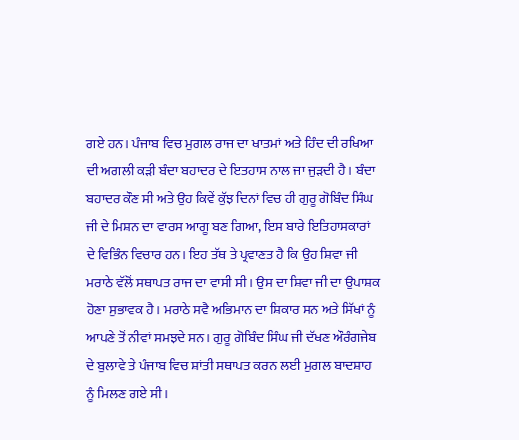ਗਏ ਹਨ। ਪੰਜਾਬ ਵਿਚ ਮੁਗਲ ਰਾਜ ਦਾ ਖਾਤਮਾਂ ਅਤੇ ਹਿੰਦ ਦੀ ਰਖਿਆ ਦੀ ਅਗਲੀ ਕੜੀ ਬੰਦਾ ਬਹਾਦਰ ਦੇ ਇਤਹਾਸ ਨਾਲ ਜਾ ਜੁੜਦੀ ਹੈ। ਬੰਦਾ ਬਹਾਦਰ ਕੌਣ ਸੀ ਅਤੇ ਉਹ ਕਿਵੇਂ ਕੁੱਝ ਦਿਨਾਂ ਵਿਚ ਹੀ ਗੁਰੂ ਗੋਬਿੰਦ ਸਿੰਘ ਜੀ ਦੇ ਮਿਸ਼ਨ ਦਾ ਵਾਰਸ ਆਗੂ ਬਣ ਗਿਆ, ਇਸ ਬਾਰੇ ਇਤਿਹਾਸਕਾਰਾਂ ਦੇ ਵਿਭਿੰਨ ਵਿਚਾਰ ਹਨ। ਇਹ ਤੱਥ ਤੇ ਪ੍ਰਵਾਣਤ ਹੈ ਕਿ ਉਹ ਸ਼ਿਵਾ ਜੀ ਮਰਾਠੇ ਵੱਲੋਂ ਸਥਾਪਤ ਰਾਜ ਦਾ ਵਾਸੀ ਸੀ। ਉਸ ਦਾ ਸ਼ਿਵਾ ਜੀ ਦਾ ਉਪਾਸ਼ਕ ਹੋਣਾ ਸੁਭਾਵਕ ਹੈ। ਮਰਾਠੇ ਸਵੈ ਅਭਿਮਾਨ ਦਾ ਸ਼ਿਕਾਰ ਸਨ ਅਤੇ ਸਿੱਖਾਂ ਨੂੰ ਆਪਣੇ ਤੋਂ ਨੀਵਾਂ ਸਮਝਦੇ ਸਨ। ਗੁਰੂ ਗੋਬਿੰਦ ਸਿੰਘ ਜੀ ਦੱਖਣ ਔਰੰਗਜੇਬ ਦੇ ਬੁਲਾਵੇ ਤੇ ਪੰਜਾਬ ਵਿਚ ਸ਼ਾਂਤੀ ਸਥਾਪਤ ਕਰਨ ਲਈ ਮੁਗਲ ਬਾਦਸ਼ਾਹ ਨੂੰ ਮਿਲਣ ਗਏ ਸੀ।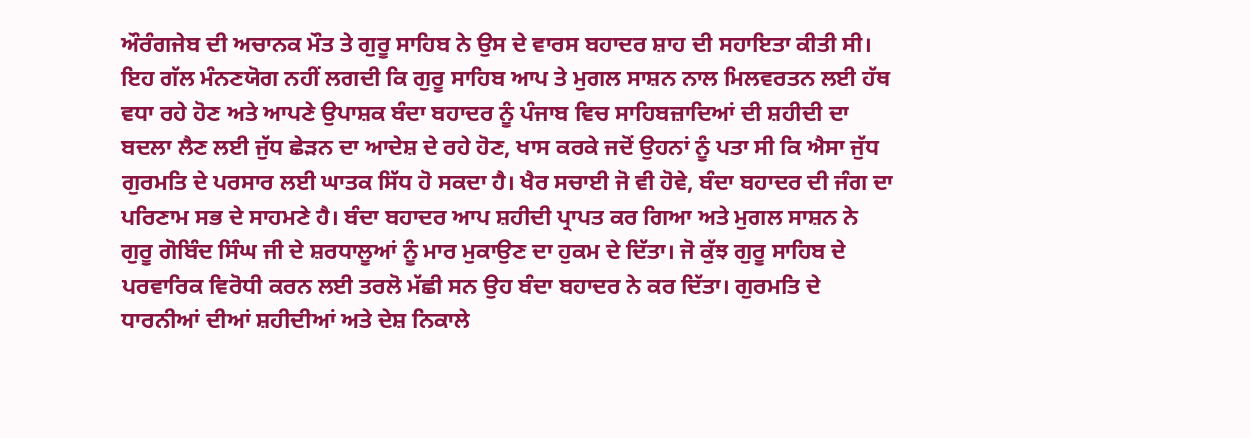ਔਰੰਗਜੇਬ ਦੀ ਅਚਾਨਕ ਮੌਤ ਤੇ ਗੁਰੂ ਸਾਹਿਬ ਨੇ ਉਸ ਦੇ ਵਾਰਸ ਬਹਾਦਰ ਸ਼ਾਹ ਦੀ ਸਹਾਇਤਾ ਕੀਤੀ ਸੀ। ਇਹ ਗੱਲ ਮੰਨਣਯੋਗ ਨਹੀਂ ਲਗਦੀ ਕਿ ਗੁਰੂ ਸਾਹਿਬ ਆਪ ਤੇ ਮੁਗਲ ਸਾਸ਼ਨ ਨਾਲ ਮਿਲਵਰਤਨ ਲਈ ਹੱਥ ਵਧਾ ਰਹੇ ਹੋਣ ਅਤੇ ਆਪਣੇ ਉਪਾਸ਼ਕ ਬੰਦਾ ਬਹਾਦਰ ਨੂੰ ਪੰਜਾਬ ਵਿਚ ਸਾਹਿਬਜ਼ਾਦਿਆਂ ਦੀ ਸ਼ਹੀਦੀ ਦਾ ਬਦਲਾ ਲੈਣ ਲਈ ਜੁੱਧ ਛੇੜਨ ਦਾ ਆਦੇਸ਼ ਦੇ ਰਹੇ ਹੋਣ, ਖਾਸ ਕਰਕੇ ਜਦੋਂ ਉਹਨਾਂ ਨੂੰ ਪਤਾ ਸੀ ਕਿ ਐਸਾ ਜੁੱਧ ਗੁਰਮਤਿ ਦੇ ਪਰਸਾਰ ਲਈ ਘਾਤਕ ਸਿੱਧ ਹੋ ਸਕਦਾ ਹੈ। ਖੈਰ ਸਚਾਈ ਜੋ ਵੀ ਹੋਵੇ, ਬੰਦਾ ਬਹਾਦਰ ਦੀ ਜੰਗ ਦਾ ਪਰਿਣਾਮ ਸਭ ਦੇ ਸਾਹਮਣੇ ਹੈ। ਬੰਦਾ ਬਹਾਦਰ ਆਪ ਸ਼ਹੀਦੀ ਪ੍ਰਾਪਤ ਕਰ ਗਿਆ ਅਤੇ ਮੁਗਲ ਸਾਸ਼ਨ ਨੇ ਗੁਰੂ ਗੋਬਿੰਦ ਸਿੰਘ ਜੀ ਦੇ ਸ਼ਰਧਾਲੂਆਂ ਨੂੰ ਮਾਰ ਮੁਕਾਉਣ ਦਾ ਹੁਕਮ ਦੇ ਦਿੱਤਾ। ਜੋ ਕੁੱਝ ਗੁਰੂ ਸਾਹਿਬ ਦੇ ਪਰਵਾਰਿਕ ਵਿਰੋਧੀ ਕਰਨ ਲਈ ਤਰਲੋ ਮੱਛੀ ਸਨ ਉਹ ਬੰਦਾ ਬਹਾਦਰ ਨੇ ਕਰ ਦਿੱਤਾ। ਗੁਰਮਤਿ ਦੇ ਧਾਰਨੀਆਂ ਦੀਆਂ ਸ਼ਹੀਦੀਆਂ ਅਤੇ ਦੇਸ਼ ਨਿਕਾਲੇ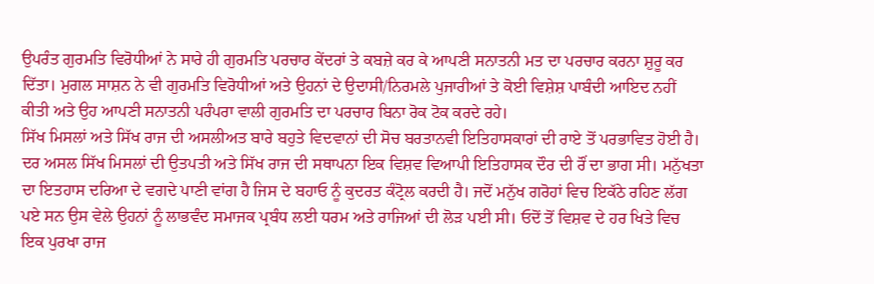ਉਪਰੰਤ ਗੁਰਮਤਿ ਵਿਰੋਧੀਆਂ ਨੇ ਸਾਰੇ ਹੀ ਗੁਰਮਤਿ ਪਰਚਾਰ ਕੇਂਦਰਾਂ ਤੇ ਕਬਜ਼ੇ ਕਰ ਕੇ ਆਪਣੀ ਸਨਾਤਨੀ ਮਤ ਦਾ ਪਰਚਾਰ ਕਰਨਾ ਸ਼ੁਰੂ ਕਰ ਦਿੱਤਾ। ਮੁਗਲ ਸਾਸ਼ਨ ਨੇ ਵੀ ਗੁਰਮਤਿ ਵਿਰੋਧੀਆਂ ਅਤੇ ਉਹਨਾਂ ਦੇ ਉਦਾਸੀ/ਨਿਰਮਲੇ ਪੁਜਾਰੀਆਂ ਤੇ ਕੋਈ ਵਿਸ਼ੇਸ਼ ਪਾਬੰਦੀ ਆਇਦ ਨਹੀਂ ਕੀਤੀ ਅਤੇ ਉਹ ਆਪਣੀ ਸਨਾਤਨੀ ਪਰੰਪਰਾ ਵਾਲੀ ਗੁਰਮਤਿ ਦਾ ਪਰਚਾਰ ਬਿਨਾ ਰੋਕ ਟੋਕ ਕਰਦੇ ਰਹੇ।
ਸਿੱਖ ਮਿਸਲਾਂ ਅਤੇ ਸਿੱਖ ਰਾਜ ਦੀ ਅਸਲੀਅਤ ਬਾਰੇ ਬਹੁਤੇ ਵਿਦਵਾਨਾਂ ਦੀ ਸੋਚ ਬਰਤਾਨਵੀ ਇਤਿਹਾਸਕਾਰਾਂ ਦੀ ਰਾਏ ਤੋਂ ਪਰਭਾਵਿਤ ਹੋਈ ਹੈ। ਦਰ ਅਸਲ ਸਿੱਖ ਮਿਸਲਾਂ ਦੀ ਉਤਪਤੀ ਅਤੇ ਸਿੱਖ ਰਾਜ ਦੀ ਸਥਾਪਨਾ ਇਕ ਵਿਸ਼ਵ ਵਿਆਪੀ ਇਤਿਹਾਸਕ ਦੌਰ ਦੀ ਰੌਂ ਦਾ ਭਾਗ ਸੀ। ਮਨੁੱਖਤਾ ਦਾ ਇਤਹਾਸ ਦਰਿਆ ਦੇ ਵਗਦੇ ਪਾਣੀ ਵਾਂਗ ਹੈ ਜਿਸ ਦੇ ਬਹਾਓ ਨੂੰ ਕੁਦਰਤ ਕੰਟ੍ਰੋਲ ਕਰਦੀ ਹੈ। ਜਦੋਂ ਮਨੁੱਖ ਗਰੋਹਾਂ ਵਿਚ ਇਕੱਠੇ ਰਹਿਣ ਲੱਗ ਪਏ ਸਨ ਉਸ ਵੇਲੇ ਉਹਨਾਂ ਨੂੰ ਲਾਭਵੰਦ ਸਮਾਜਕ ਪ੍ਰਬੰਧ ਲਈ ਧਰਮ ਅਤੇ ਰਾਜਿਆਂ ਦੀ ਲੋੜ ਪਈ ਸੀ। ਓਦੋਂ ਤੋਂ ਵਿਸ਼ਵ ਦੇ ਹਰ ਖਿਤੇ ਵਿਚ ਇਕ ਪੁਰਖਾ ਰਾਜ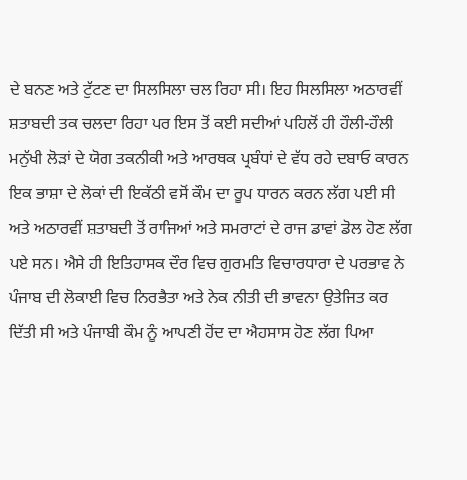ਦੇ ਬਨਣ ਅਤੇ ਟੁੱਟਣ ਦਾ ਸਿਲਸਿਲਾ ਚਲ ਰਿਹਾ ਸੀ। ਇਹ ਸਿਲਸਿਲਾ ਅਠਾਰਵੀਂ ਸ਼ਤਾਬਦੀ ਤਕ ਚਲਦਾ ਰਿਹਾ ਪਰ ਇਸ ਤੋਂ ਕਈ ਸਦੀਆਂ ਪਹਿਲੋਂ ਹੀ ਹੌਲੀ-ਹੌਲੀ ਮਨੁੱਖੀ ਲੋੜਾਂ ਦੇ ਯੋਗ ਤਕਨੀਕੀ ਅਤੇ ਆਰਥਕ ਪ੍ਰਬੰਧਾਂ ਦੇ ਵੱਧ ਰਹੇ ਦਬਾਓ ਕਾਰਨ ਇਕ ਭਾਸ਼ਾ ਦੇ ਲੋਕਾਂ ਦੀ ਇਕੱਠੀ ਵਸੋਂ ਕੌਮ ਦਾ ਰੂਪ ਧਾਰਨ ਕਰਨ ਲੱਗ ਪਈ ਸੀ ਅਤੇ ਅਠਾਰਵੀਂ ਸ਼ਤਾਬਦੀ ਤੋਂ ਰਾਜਿਆਂ ਅਤੇ ਸਮਰਾਟਾਂ ਦੇ ਰਾਜ ਡਾਵਾਂ ਡੋਲ ਹੋਣ ਲੱਗ ਪਏ ਸਨ। ਐਸੇ ਹੀ ਇਤਿਹਾਸਕ ਦੌਰ ਵਿਚ ਗੁਰਮਤਿ ਵਿਚਾਰਧਾਰਾ ਦੇ ਪਰਭਾਵ ਨੇ ਪੰਜਾਬ ਦੀ ਲੋਕਾਈ ਵਿਚ ਨਿਰਭੈਤਾ ਅਤੇ ਨੇਕ ਨੀਤੀ ਦੀ ਭਾਵਨਾ ਉਤੇਜਿਤ ਕਰ ਦਿੱਤੀ ਸੀ ਅਤੇ ਪੰਜਾਬੀ ਕੌਮ ਨੂੰ ਆਪਣੀ ਹੋਂਦ ਦਾ ਐਹਸਾਸ ਹੋਣ ਲੱਗ ਪਿਆ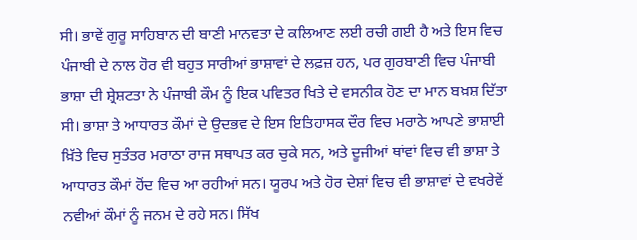ਸੀ। ਭਾਵੇਂ ਗੁਰੂ ਸਾਹਿਬਾਨ ਦੀ ਬਾਣੀ ਮਾਨਵਤਾ ਦੇ ਕਲਿਆਣ ਲਈ ਰਚੀ ਗਈ ਹੈ ਅਤੇ ਇਸ ਵਿਚ ਪੰਜਾਬੀ ਦੇ ਨਾਲ ਹੋਰ ਵੀ ਬਹੁਤ ਸਾਰੀਆਂ ਭਾਸ਼ਾਵਾਂ ਦੇ ਲਫ਼ਜ਼ ਹਨ, ਪਰ ਗੁਰਬਾਣੀ ਵਿਚ ਪੰਜਾਬੀ ਭਾਸ਼ਾ ਦੀ ਸ਼੍ਰੇਸ਼ਟਤਾ ਨੇ ਪੰਜਾਬੀ ਕੌਮ ਨੂੰ ਇਕ ਪਵਿਤਰ ਖਿਤੇ ਦੇ ਵਸਨੀਕ ਹੋਣ ਦਾ ਮਾਨ ਬਖ਼ਸ਼ ਦਿੱਤਾ ਸੀ। ਭਾਸ਼ਾ ਤੇ ਆਧਾਰਤ ਕੌਮਾਂ ਦੇ ਉਦਭਵ ਦੇ ਇਸ ਇਤਿਹਾਸਕ ਦੌਰ ਵਿਚ ਮਰਾਠੇ ਆਪਣੇ ਭਾਸ਼ਾਈ ਖ਼ਿੱਤੇ ਵਿਚ ਸੁਤੰਤਰ ਮਰਾਠਾ ਰਾਜ ਸਥਾਪਤ ਕਰ ਚੁਕੇ ਸਨ, ਅਤੇ ਦੂਜੀਆਂ ਥਾਂਵਾਂ ਵਿਚ ਵੀ ਭਾਸ਼ਾ ਤੇ ਆਧਾਰਤ ਕੌਮਾਂ ਹੋਂਦ ਵਿਚ ਆ ਰਹੀਆਂ ਸਨ। ਯੂਰਪ ਅਤੇ ਹੋਰ ਦੇਸ਼ਾਂ ਵਿਚ ਵੀ ਭਾਸ਼ਾਵਾਂ ਦੇ ਵਖਰੇਵੇਂ ਨਵੀਆਂ ਕੌਮਾਂ ਨੂੰ ਜਨਮ ਦੇ ਰਹੇ ਸਨ। ਸਿੱਖ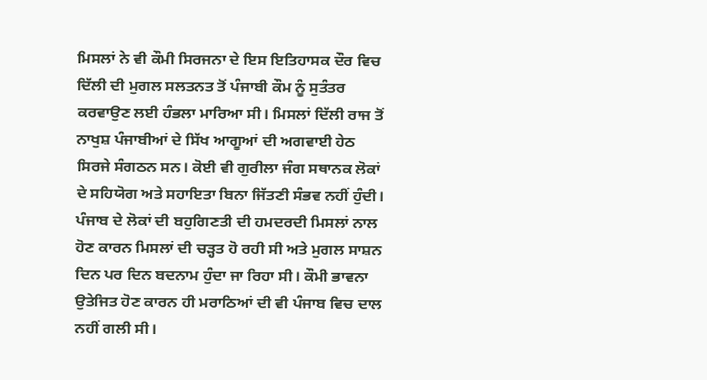ਮਿਸਲਾਂ ਨੇ ਵੀ ਕੌਮੀ ਸਿਰਜਨਾ ਦੇ ਇਸ ਇਤਿਹਾਸਕ ਦੌਰ ਵਿਚ ਦਿੱਲੀ ਦੀ ਮੁਗਲ ਸਲਤਨਤ ਤੋਂ ਪੰਜਾਬੀ ਕੌਮ ਨੂੰ ਸੁਤੰਤਰ ਕਰਵਾਉਣ ਲਈ ਹੰਭਲਾ ਮਾਰਿਆ ਸੀ। ਮਿਸਲਾਂ ਦਿੱਲੀ ਰਾਜ ਤੋਂ ਨਾਖੁਸ਼ ਪੰਜਾਬੀਆਂ ਦੇ ਸਿੱਖ ਆਗੂਆਂ ਦੀ ਅਗਵਾਈ ਹੇਠ ਸਿਰਜੇ ਸੰਗਠਨ ਸਨ। ਕੋਈ ਵੀ ਗੁਰੀਲਾ ਜੰਗ ਸਥਾਨਕ ਲੋਕਾਂ ਦੇ ਸਹਿਯੋਗ ਅਤੇ ਸਹਾਇਤਾ ਬਿਨਾ ਜਿੱਤਣੀ ਸੰਭਵ ਨਹੀਂ ਹੁੰਦੀ। ਪੰਜਾਬ ਦੇ ਲੋਕਾਂ ਦੀ ਬਹੁਗਿਣਤੀ ਦੀ ਹਮਦਰਦੀ ਮਿਸਲਾਂ ਨਾਲ ਹੋਣ ਕਾਰਨ ਮਿਸਲਾਂ ਦੀ ਚੜ੍ਹਤ ਹੋ ਰਹੀ ਸੀ ਅਤੇ ਮੁਗਲ ਸਾਸ਼ਨ ਦਿਨ ਪਰ ਦਿਨ ਬਦਨਾਮ ਹੁੰਦਾ ਜਾ ਰਿਹਾ ਸੀ। ਕੌਮੀ ਭਾਵਨਾ ਉਤੇਜਿਤ ਹੋਣ ਕਾਰਨ ਹੀ ਮਰਾਠਿਆਂ ਦੀ ਵੀ ਪੰਜਾਬ ਵਿਚ ਦਾਲ ਨਹੀਂ ਗਲੀ ਸੀ।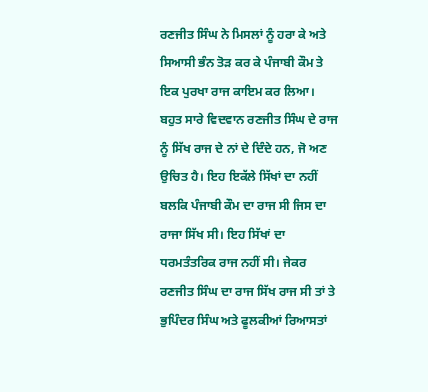ਰਣਜੀਤ ਸਿੰਘ ਨੇ ਮਿਸਲਾਂ ਨੂੰ ਹਰਾ ਕੇ ਅਤੇ ਸਿਆਸੀ ਭੰਨ ਤੋੜ ਕਰ ਕੇ ਪੰਜਾਬੀ ਕੌਮ ਤੇ ਇਕ ਪੁਰਖਾ ਰਾਜ ਕਾਇਮ ਕਰ ਲਿਆ। ਬਹੁਤ ਸਾਰੇ ਵਿਦਵਾਨ ਰਣਜੀਤ ਸਿੰਘ ਦੇ ਰਾਜ ਨੂੰ ਸਿੱਖ ਰਾਜ ਦੇ ਨਾਂ ਦੇ ਦਿੰਦੇ ਹਨ, ਜੋ ਅਣ ਉਚਿਤ ਹੈ। ਇਹ ਇਕੱਲੇ ਸਿੱਖਾਂ ਦਾ ਨਹੀਂ ਬਲਕਿ ਪੰਜਾਬੀ ਕੌਮ ਦਾ ਰਾਜ ਸੀ ਜਿਸ ਦਾ ਰਾਜਾ ਸਿੱਖ ਸੀ। ਇਹ ਸਿੱਖਾਂ ਦਾ ਧਰਮਤੰਤਰਿਕ ਰਾਜ ਨਹੀਂ ਸੀ। ਜੇਕਰ ਰਣਜੀਤ ਸਿੰਘ ਦਾ ਰਾਜ ਸਿੱਖ ਰਾਜ ਸੀ ਤਾਂ ਤੇ ਭੁਪਿੰਦਰ ਸਿੰਘ ਅਤੇ ਫੂਲਕੀਆਂ ਰਿਆਸਤਾਂ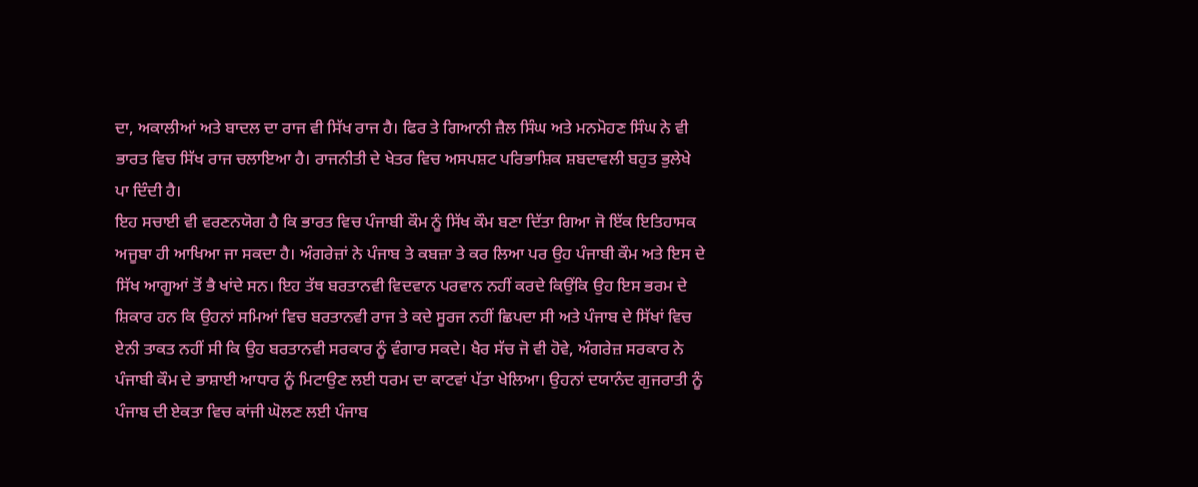ਦਾ, ਅਕਾਲੀਆਂ ਅਤੇ ਬਾਦਲ ਦਾ ਰਾਜ ਵੀ ਸਿੱਖ ਰਾਜ ਹੈ। ਫਿਰ ਤੇ ਗਿਆਨੀ ਜ਼ੈਲ ਸਿੰਘ ਅਤੇ ਮਨਮੋਹਣ ਸਿੰਘ ਨੇ ਵੀ ਭਾਰਤ ਵਿਚ ਸਿੱਖ ਰਾਜ ਚਲਾਇਆ ਹੈ। ਰਾਜਨੀਤੀ ਦੇ ਖੇਤਰ ਵਿਚ ਅਸਪਸ਼ਟ ਪਰਿਭਾਸ਼ਿਕ ਸ਼ਬਦਾਵਲੀ ਬਹੁਤ ਭੁਲੇਖੇ ਪਾ ਦਿੰਦੀ ਹੈ।
ਇਹ ਸਚਾਈ ਵੀ ਵਰਣਨਯੋਗ ਹੈ ਕਿ ਭਾਰਤ ਵਿਚ ਪੰਜਾਬੀ ਕੌਮ ਨੂੰ ਸਿੱਖ ਕੌਮ ਬਣਾ ਦਿੱਤਾ ਗਿਆ ਜੋ ਇੱਕ ਇਤਿਹਾਸਕ ਅਜੂਬਾ ਹੀ ਆਖਿਆ ਜਾ ਸਕਦਾ ਹੈ। ਅੰਗਰੇਜ਼ਾਂ ਨੇ ਪੰਜਾਬ ਤੇ ਕਬਜ਼ਾ ਤੇ ਕਰ ਲਿਆ ਪਰ ਉਹ ਪੰਜਾਬੀ ਕੌਮ ਅਤੇ ਇਸ ਦੇ ਸਿੱਖ ਆਗੂਆਂ ਤੋਂ ਭੈ ਖਾਂਦੇ ਸਨ। ਇਹ ਤੱਥ ਬਰਤਾਨਵੀ ਵਿਦਵਾਨ ਪਰਵਾਨ ਨਹੀਂ ਕਰਦੇ ਕਿਉਂਕਿ ਉਹ ਇਸ ਭਰਮ ਦੇ ਸ਼ਿਕਾਰ ਹਨ ਕਿ ਉਹਨਾਂ ਸਮਿਆਂ ਵਿਚ ਬਰਤਾਨਵੀ ਰਾਜ ਤੇ ਕਦੇ ਸੂਰਜ ਨਹੀਂ ਛਿਪਦਾ ਸੀ ਅਤੇ ਪੰਜਾਬ ਦੇ ਸਿੱਖਾਂ ਵਿਚ ਏਨੀ ਤਾਕਤ ਨਹੀਂ ਸੀ ਕਿ ਉਹ ਬਰਤਾਨਵੀ ਸਰਕਾਰ ਨੂੰ ਵੰਗਾਰ ਸਕਦੇ। ਖੈਰ ਸੱਚ ਜੋ ਵੀ ਹੋਵੇ, ਅੰਗਰੇਜ਼ ਸਰਕਾਰ ਨੇ ਪੰਜਾਬੀ ਕੌਮ ਦੇ ਭਾਸ਼ਾਈ ਆਧਾਰ ਨੂੰ ਮਿਟਾਉਣ ਲਈ ਧਰਮ ਦਾ ਕਾਟਵਾਂ ਪੱਤਾ ਖੇਲਿਆ। ਉਹਨਾਂ ਦਯਾਨੰਦ ਗੁਜਰਾਤੀ ਨੂੰ ਪੰਜਾਬ ਦੀ ਏਕਤਾ ਵਿਚ ਕਾਂਜੀ ਘੋਲਣ ਲਈ ਪੰਜਾਬ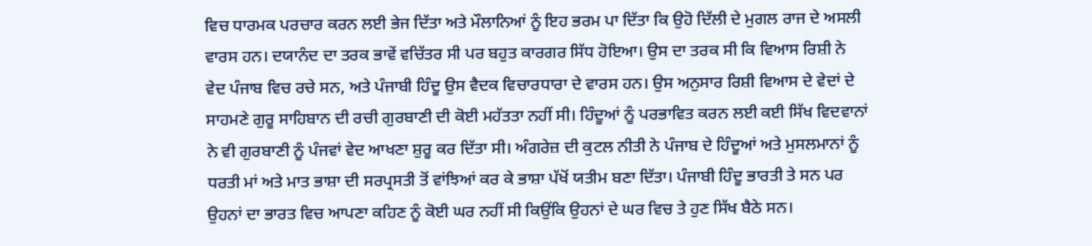ਵਿਚ ਧਾਰਮਕ ਪਰਚਾਰ ਕਰਨ ਲਈ ਭੇਜ ਦਿੱਤਾ ਅਤੇ ਮੌਲਾਨਿਆਂ ਨੂੰ ਇਹ ਭਰਮ ਪਾ ਦਿੱਤਾ ਕਿ ਉਹੋ ਦਿੱਲੀ ਦੇ ਮੁਗਲ ਰਾਜ ਦੇ ਅਸਲੀ ਵਾਰਸ ਹਨ। ਦਯਾਨੰਦ ਦਾ ਤਰਕ ਭਾਵੇਂ ਵਚਿੱਤਰ ਸੀ ਪਰ ਬਹੁਤ ਕਾਰਗਰ ਸਿੱਧ ਹੋਇਆ। ਉਸ ਦਾ ਤਰਕ ਸੀ ਕਿ ਵਿਆਸ ਰਿਸ਼ੀ ਨੇ ਵੇਦ ਪੰਜਾਬ ਵਿਚ ਰਚੇ ਸਨ, ਅਤੇ ਪੰਜਾਬੀ ਹਿੰਦੂ ਉਸ ਵੈਦਕ ਵਿਚਾਰਧਾਰਾ ਦੇ ਵਾਰਸ ਹਨ। ਉਸ ਅਨੁਸਾਰ ਰਿਸ਼ੀ ਵਿਆਸ ਦੇ ਵੇਦਾਂ ਦੇ ਸਾਹਮਣੇ ਗੁਰੂ ਸਾਹਿਬਾਨ ਦੀ ਰਚੀ ਗੁਰਬਾਣੀ ਦੀ ਕੋਈ ਮਹੱਤਤਾ ਨਹੀਂ ਸੀ। ਹਿੰਦੂਆਂ ਨੂੰ ਪਰਭਾਵਿਤ ਕਰਨ ਲਈ ਕਈ ਸਿੱਖ ਵਿਦਵਾਨਾਂ ਨੇ ਵੀ ਗੁਰਬਾਣੀ ਨੂੰ ਪੰਜਵਾਂ ਵੇਦ ਆਖਣਾ ਸ਼ੁਰੂ ਕਰ ਦਿੱਤਾ ਸੀ। ਅੰਗਰੇਜ਼ ਦੀ ਕੁਟਲ ਨੀਤੀ ਨੇ ਪੰਜਾਬ ਦੇ ਹਿੰਦੂਆਂ ਅਤੇ ਮੁਸਲਮਾਨਾਂ ਨੂੰ ਧਰਤੀ ਮਾਂ ਅਤੇ ਮਾਤ ਭਾਸ਼ਾ ਦੀ ਸਰਪ੍ਰਸਤੀ ਤੋਂ ਵਾਂਝਿਆਂ ਕਰ ਕੇ ਭਾਸ਼ਾ ਪੱਖੋਂ ਯਤੀਮ ਬਣਾ ਦਿੱਤਾ। ਪੰਜਾਬੀ ਹਿੰਦੂ ਭਾਰਤੀ ਤੇ ਸਨ ਪਰ ਉਹਨਾਂ ਦਾ ਭਾਰਤ ਵਿਚ ਆਪਣਾ ਕਹਿਣ ਨੂੰ ਕੋਈ ਘਰ ਨਹੀਂ ਸੀ ਕਿਉਂਕਿ ਉਹਨਾਂ ਦੇ ਘਰ ਵਿਚ ਤੇ ਹੁਣ ਸਿੱਖ ਬੈਠੇ ਸਨ।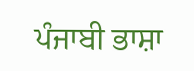ਪੰਜਾਬੀ ਭਾਸ਼ਾ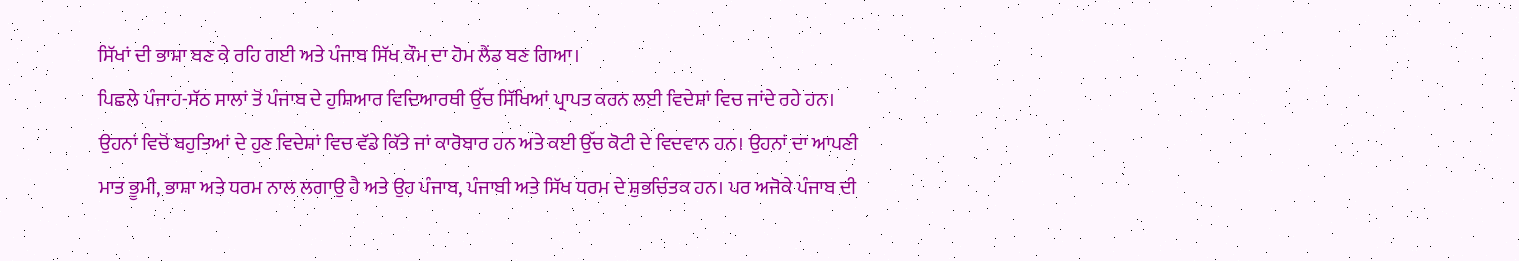ਸਿੱਖਾਂ ਦੀ ਭਾਸ਼ਾ ਬਣ ਕੇ ਰਹਿ ਗਈ ਅਤੇ ਪੰਜਾਬ ਸਿੱਖ ਕੌਮ ਦਾ ਹੋਮ ਲੈਂਡ ਬਣ ਗਿਆ।
ਪਿਛਲੇ ਪੰਜਾਹ-ਸੱਠ ਸਾਲਾਂ ਤੋਂ ਪੰਜਾਬ ਦੇ ਹੁਸ਼ਿਆਰ ਵਿਦਿਆਰਥੀ ਉੱਚ ਸਿੱਖਿਆਂ ਪ੍ਰਾਪਤ ਕਰਨ ਲਈ ਵਿਦੇਸ਼ਾਂ ਵਿਚ ਜਾਂਦੇ ਰਹੇ ਹਨ। ਉਹਨਾਂ ਵਿਚੋਂ ਬਹੁਤਿਆਂ ਦੇ ਹੁਣ ਵਿਦੇਸ਼ਾਂ ਵਿਚ ਵੱਡੇ ਕਿੱਤੇ ਜਾਂ ਕਾਰੋਬਾਰ ਹਨ ਅਤੇ ਕਈ ਉੱਚ ਕੋਟੀ ਦੇ ਵਿਦਵਾਨ ਹਨ। ਉਹਨਾਂ ਦਾ ਆਪਣੀ ਮਾਤ ਭੂਮੀ, ਭਾਸ਼ਾ ਅਤੇ ਧਰਮ ਨਾਲ ਲਗਾਉ ਹੈ ਅਤੇ ਉਹ ਪੰਜਾਬ, ਪੰਜਾਬੀ ਅਤੇ ਸਿੱਖ ਧਰਮ ਦੇ ਸ਼ੁਭਚਿੰਤਕ ਹਨ। ਪਰ ਅਜੋਕੇ ਪੰਜਾਬ ਦੀ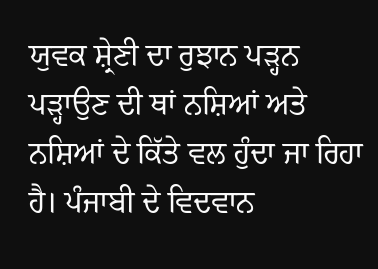ਯੁਵਕ ਸ਼੍ਰੇਣੀ ਦਾ ਰੁਝਾਨ ਪੜ੍ਹਨ ਪੜ੍ਹਾਉਣ ਦੀ ਥਾਂ ਨਸ਼ਿਆਂ ਅਤੇ ਨਸ਼ਿਆਂ ਦੇ ਕਿੱਤੇ ਵਲ ਹੁੰਦਾ ਜਾ ਰਿਹਾ ਹੈ। ਪੰਜਾਬੀ ਦੇ ਵਿਦਵਾਨ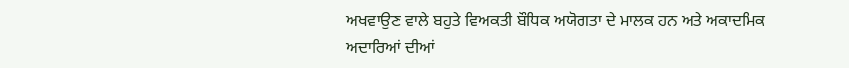ਅਖਵਾਉਣ ਵਾਲੇ ਬਹੁਤੇ ਵਿਅਕਤੀ ਬੌਧਿਕ ਅਯੋਗਤਾ ਦੇ ਮਾਲਕ ਹਨ ਅਤੇ ਅਕਾਦਮਿਕ ਅਦਾਰਿਆਂ ਦੀਆਂ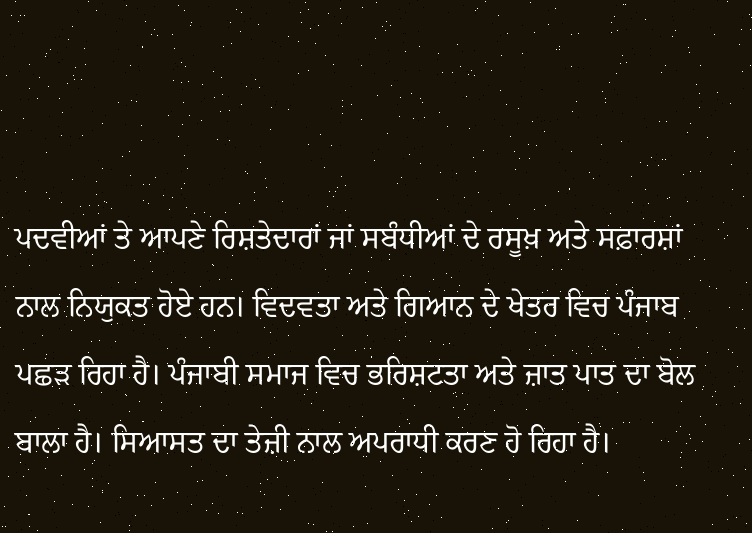ਪਦਵੀਆਂ ਤੇ ਆਪਣੇ ਰਿਸ਼ਤੇਦਾਰਾਂ ਜਾਂ ਸਬੰਧੀਆਂ ਦੇ ਰਸੂਖ਼ ਅਤੇ ਸਫ਼ਾਰਸ਼ਾਂ ਨਾਲ ਨਿਯੁਕਤ ਹੋਏ ਹਨ। ਵਿਦਵਤਾ ਅਤੇ ਗਿਆਨ ਦੇ ਖੇਤਰ ਵਿਚ ਪੰਜਾਬ ਪਛੜ ਰਿਹਾ ਹੈ। ਪੰਜਾਬੀ ਸਮਾਜ ਵਿਚ ਭਰਿਸ਼ਟਤਾ ਅਤੇ ਜ਼ਾਤ ਪਾਤ ਦਾ ਬੋਲ ਬਾਲਾ ਹੈ। ਸਿਆਸਤ ਦਾ ਤੇਜ਼ੀ ਨਾਲ ਅਪਰਾਧੀ ਕਰਣ ਹੋ ਰਿਹਾ ਹੈ।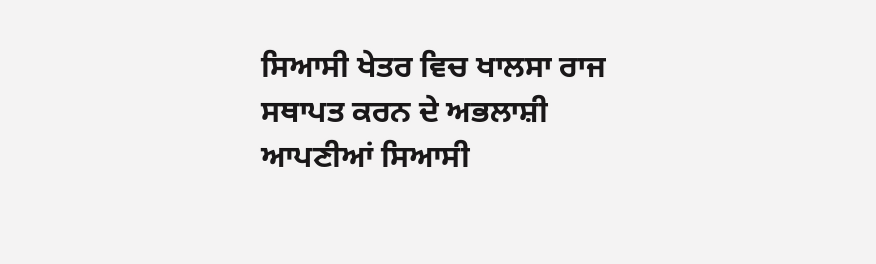ਸਿਆਸੀ ਖੇਤਰ ਵਿਚ ਖਾਲਸਾ ਰਾਜ ਸਥਾਪਤ ਕਰਨ ਦੇ ਅਭਲਾਸ਼ੀ ਆਪਣੀਆਂ ਸਿਆਸੀ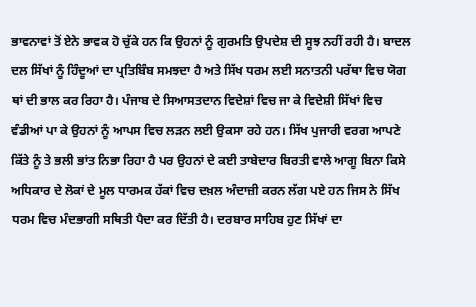ਭਾਵਨਾਵਾਂ ਤੋਂ ਏਨੇ ਭਾਵਕ ਹੋ ਚੁੱਕੇ ਹਨ ਕਿ ਉਹਨਾਂ ਨੂੰ ਗੁਰਮਤਿ ਉਪਦੇਸ਼ ਦੀ ਸੂਝ ਨਹੀਂ ਰਹੀ ਹੈ। ਬਾਦਲ ਦਲ ਸਿੱਖਾਂ ਨੂੰ ਹਿੰਦੂਆਂ ਦਾ ਪ੍ਰਤਿਬਿੰਬ ਸਮਝਦਾ ਹੈ ਅਤੇ ਸਿੱਖ ਧਰਮ ਲਈ ਸਨਾਤਨੀ ਪਰੱਥਾ ਵਿਚ ਯੋਗ ਥਾਂ ਦੀ ਭਾਲ ਕਰ ਰਿਹਾ ਹੈ। ਪੰਜਾਬ ਦੇ ਸਿਆਸਤਦਾਨ ਵਿਦੇਸ਼ਾਂ ਵਿਚ ਜਾ ਕੇ ਵਿਦੇਸ਼ੀ ਸਿੱਖਾਂ ਵਿਚ ਵੰਡੀਆਂ ਪਾ ਕੇ ਉਹਨਾਂ ਨੂੰ ਆਪਸ ਵਿਚ ਲੜਨ ਲਈ ਉਕਸਾ ਰਹੇ ਹਨ। ਸਿੱਖ ਪੁਜਾਰੀ ਵਰਗ ਆਪਣੇ ਕਿੱਤੇ ਨੂੰ ਤੇ ਭਲੀ ਭਾਂਤ ਨਿਭਾ ਰਿਹਾ ਹੈ ਪਰ ਉਹਨਾਂ ਦੇ ਕਈ ਤਾਬੇਦਾਰ ਬਿਰਤੀ ਵਾਲੇ ਆਗੂ ਬਿਨਾ ਕਿਸੇ ਅਧਿਕਾਰ ਦੇ ਲੋਕਾਂ ਦੇ ਮੂਲ ਧਾਰਮਕ ਹੱਕਾਂ ਵਿਚ ਦਖ਼ਲ ਅੰਦਾਜ਼ੀ ਕਰਨ ਲੱਗ ਪਏ ਹਨ ਜਿਸ ਨੇ ਸਿੱਖ ਧਰਮ ਵਿਚ ਮੰਦਭਾਗੀ ਸਥਿਤੀ ਪੈਦਾ ਕਰ ਦਿੱਤੀ ਹੈ। ਦਰਬਾਰ ਸਾਹਿਬ ਹੁਣ ਸਿੱਖਾਂ ਦਾ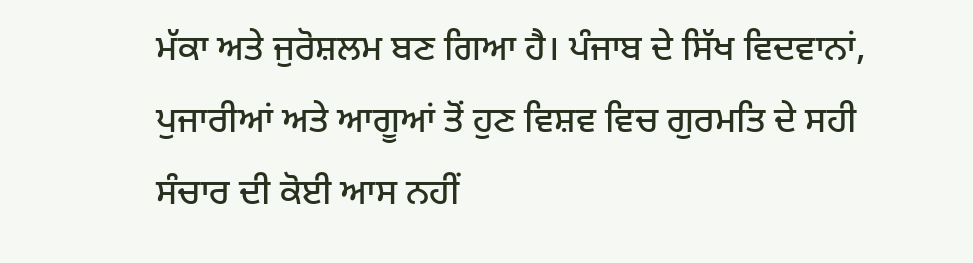ਮੱਕਾ ਅਤੇ ਜੁਰੋਸ਼ਲਮ ਬਣ ਗਿਆ ਹੈ। ਪੰਜਾਬ ਦੇ ਸਿੱਖ ਵਿਦਵਾਨਾਂ, ਪੁਜਾਰੀਆਂ ਅਤੇ ਆਗੂਆਂ ਤੋਂ ਹੁਣ ਵਿਸ਼ਵ ਵਿਚ ਗੁਰਮਤਿ ਦੇ ਸਹੀ ਸੰਚਾਰ ਦੀ ਕੋਈ ਆਸ ਨਹੀਂ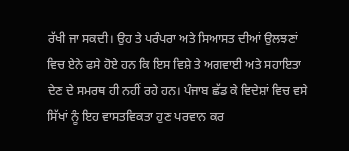ਰੱਖੀ ਜਾ ਸਕਦੀ। ਉਹ ਤੇ ਪਰੰਪਰਾ ਅਤੇ ਸਿਆਸਤ ਦੀਆਂ ਉਲਝਣਾਂ ਵਿਚ ਏਨੇ ਫਸੇ ਹੋਏ ਹਨ ਕਿ ਇਸ ਵਿਸ਼ੇ ਤੇ ਅਗਵਾਈ ਅਤੇ ਸਹਾਇਤਾ ਦੇਣ ਦੇ ਸਮਰਥ ਹੀ ਨਹੀਂ ਰਹੇ ਹਨ। ਪੰਜਾਬ ਛੱਡ ਕੇ ਵਿਦੇਸ਼ਾਂ ਵਿਚ ਵਸੇ ਸਿੱਖਾਂ ਨੂੰ ਇਹ ਵਾਸਤਵਿਕਤਾ ਹੁਣ ਪਰਵਾਨ ਕਰ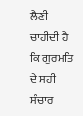ਲੈਣੀ ਚਾਹੀਦੀ ਹੈ ਕਿ ਗੁਰਮਤਿ ਦੇ ਸਹੀ ਸੰਚਾਰ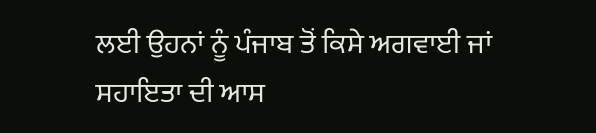ਲਈ ਉਹਨਾਂ ਨੂੰ ਪੰਜਾਬ ਤੋਂ ਕਿਸੇ ਅਗਵਾਈ ਜਾਂ ਸਹਾਇਤਾ ਦੀ ਆਸ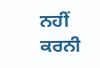ਨਹੀਂ ਕਰਨੀ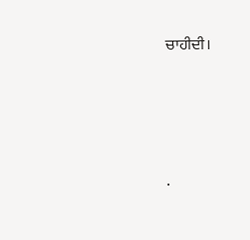ਚਾਹੀਦੀ।




.